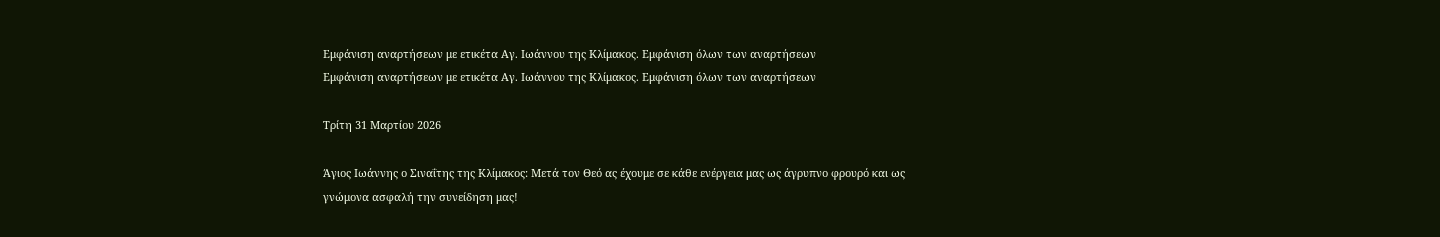Εμφάνιση αναρτήσεων με ετικέτα Αγ. Ιωάννου της Κλίμακoς. Εμφάνιση όλων των αναρτήσεων
Εμφάνιση αναρτήσεων με ετικέτα Αγ. Ιωάννου της Κλίμακoς. Εμφάνιση όλων των αναρτήσεων

Τρίτη 31 Μαρτίου 2026

Άγιος Ιωάννης ο Σιναΐτης της Κλίμακος: Μετά τον Θεό ας έχουμε σε κάθε ενέργεια μας ως άγρυπνο φρουρό και ως γνώμονα ασφαλή την συνείδηση μας!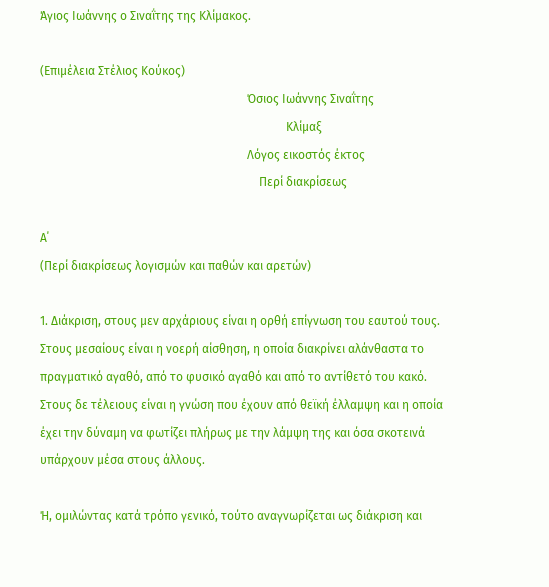Άγιος Ιωάννης ο Σιναΐτης της Κλίμακος.

(Επιμέλεια Στέλιος Κούκος)
                                                                     Όσιος Ιωάννης Σιναΐτης
                                                                                  Κλίμαξ
                                                                     Λόγος εικοστός έκτος
                                                                         Περί διακρίσεως

Α΄
(Περί διακρίσεως λογισμών και παθών και αρετών)

1. Διάκριση, στους μεν αρχάριους είναι η ορθή επίγνωση του εαυτού τους. Στους μεσαίους είναι η νοερή αίσθηση, η οποία διακρίνει αλάνθαστα το πραγματικό αγαθό, από το φυσικό αγαθό και από το αντίθετό του κακό. Στους δε τέλειους είναι η γνώση που έχουν από θεϊκή έλλαμψη και η οποία έχει την δύναμη να φωτίζει πλήρως με την λάμψη της και όσα σκοτεινά υπάρχουν μέσα στους άλλους.

Ή, ομιλώντας κατά τρόπο γενικό, τούτο αναγνωρίζεται ως διάκριση και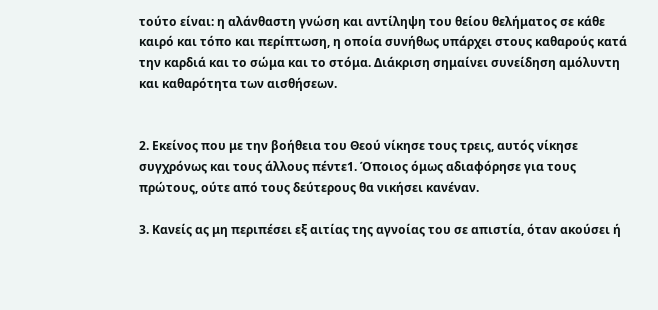τούτο είναι: η αλάνθαστη γνώση και αντίληψη του θείου θελήματος σε κάθε καιρό και τόπο και περίπτωση, η οποία συνήθως υπάρχει στους καθαρούς κατά την καρδιά και το σώμα και το στόμα. Διάκριση σημαίνει συνείδηση αμόλυντη και καθαρότητα των αισθήσεων.


2. Εκείνος που με την βοήθεια του Θεού νίκησε τους τρεις, αυτός νίκησε συγχρόνως και τους άλλους πέντε1. Όποιος όμως αδιαφόρησε για τους πρώτους, ούτε από τους δεύτερους θα νικήσει κανέναν.

3. Κανείς ας μη περιπέσει εξ αιτίας της αγνοίας του σε απιστία, όταν ακούσει ή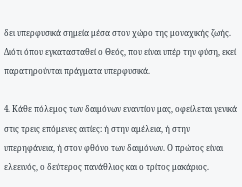δει υπερφυσικά σημεία μέσα στον χώρο της μοναχικής ζωής. Διότι όπου εγκατασταθεί ο Θεός, που είναι υπέρ την φύση, εκεί παρατηρούνται πράγματα υπερφυσικά.

4. Κάθε πόλεμος των δαιμόνων εναντίον μας, οφείλεται γενικά στις τρεις επόμενες αιτίες: ή στην αμέλεια, ή στην υπερηφάνεια, ή στον φθόνο των δαιμόνων. Ο πρώτος είναι ελεεινός, ο δεύτερος πανάθλιος και ο τρίτος μακάριος.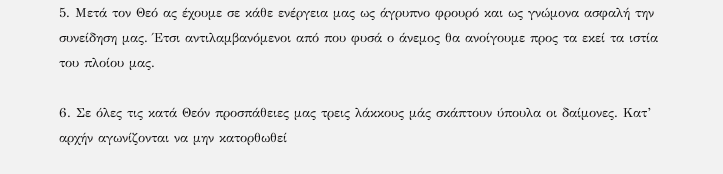5. Μετά τον Θεό ας έχουμε σε κάθε ενέργεια μας ως άγρυπνο φρουρό και ως γνώμονα ασφαλή την συνείδηση μας. Έτσι αντιλαμβανόμενοι από που φυσά ο άνεμος θα ανοίγουμε προς τα εκεί τα ιστία του πλοίου μας.

6. Σε όλες τις κατά Θεόν προσπάθειες μας τρεις λάκκους μάς σκάπτουν ύπουλα οι δαίμονες. Κατ’ αρχήν αγωνίζονται να μην κατορθωθεί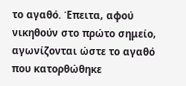το αγαθό. Έπειτα, αφού νικηθούν στο πρώτο σημείο, αγωνίζονται ώστε το αγαθό που κατορθώθηκε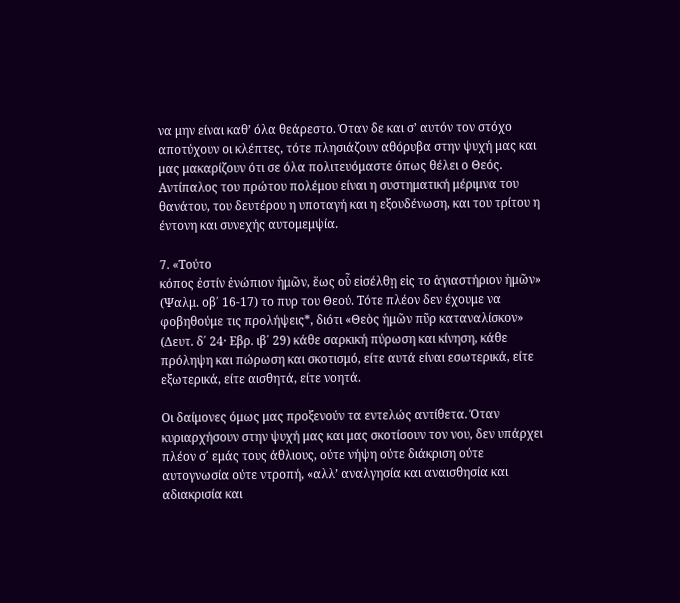να μην είναι καθ’ όλα θεάρεστο. Όταν δε και σ’ αυτόν τον στόχο αποτύχουν οι κλέπτες, τότε πλησιάζουν αθόρυβα στην ψυχή μας και μας μακαρίζουν ότι σε όλα πολιτευόμαστε όπως θέλει ο Θεός. Αντίπαλος του πρώτου πολέμου είναι η συστηματική μέριμνα του θανάτου, του δευτέρου η υποταγή και η εξουδένωση, και του τρίτου η έντονη και συνεχής αυτομεμψία.

7. «Τούτο
κόπος ἐστίν ἐνώπιον ἡμῶν, ἕως οὗ εἰσέλθῃ εἰς το ἁγιαστήριον ἡμῶν» (Ψαλμ. οβ΄ 16-17) το πυρ του Θεού. Τότε πλέον δεν έχουμε να φοβηθούμε τις προλήψεις*, διότι «Θεὸς ἡμῶν πῦρ καταναλίσκον» (Δευτ. δ΄ 24· Εβρ. ιβ΄ 29) κάθε σαρκική πύρωση και κίνηση, κάθε πρόληψη και πώρωση και σκοτισμό, είτε αυτά είναι εσωτερικά, είτε εξωτερικά, είτε αισθητά, είτε νοητά.

Οι δαίμονες όμως μας προξενούν τα εντελώς αντίθετα. Όταν κυριαρχήσουν στην ψυχή μας και μας σκοτίσουν τον νου, δεν υπάρχει πλέον σ΄ εμάς τους άθλιους, ούτε νήψη ούτε διάκριση ούτε αυτογνωσία ούτε ντροπή, «αλλ’ αναλγησία και αναισθησία και αδιακρισία και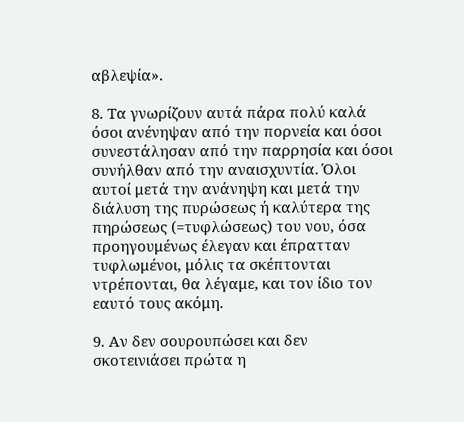αβλεψία».

8. Τα γνωρίζουν αυτά πάρα πολύ καλά όσοι ανένηψαν από την πορνεία και όσοι συνεστάλησαν από την παρρησία και όσοι συνήλθαν από την αναισχυντία. Όλοι αυτοί μετά την ανάνηψη και μετά την διάλυση της πυρώσεως ή καλύτερα της πηρώσεως (=τυφλώσεως) του νου, όσα προηγουμένως έλεγαν και έπρατταν τυφλωμένοι, μόλις τα σκέπτονται ντρέπονται, θα λέγαμε, και τον ίδιο τον εαυτό τους ακόμη.

9. Αν δεν σουρουπώσει και δεν σκοτεινιάσει πρώτα η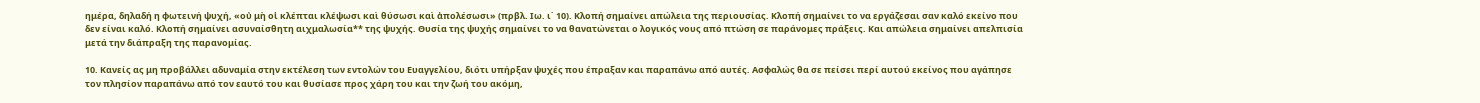ημέρα, δηλαδή η φωτεινή ψυχή, «οὐ μὴ οἱ κλέπται κλέψωσι καὶ θύσωσι καὶ ἀπολέσωσι» (πρβλ. Ιω. ι΄ 10). Κλοπή σημαίνει απώλεια της περιουσίας. Κλοπή σημαίνει το να εργάζεσαι σαν καλό εκείνο που δεν είναι καλό. Κλοπή σημαίνει ασυναίσθητη αιχμαλωσία** της ψυχής. Θυσία της ψυχής σημαίνει το να θανατώνεται ο λογικός νους από πτώση σε παράνομες πράξεις. Και απώλεια σημαίνει απελπισία μετά την διάπραξη της παρανομίας.

10. Κανείς ας μη προβάλλει αδυναμία στην εκτέλεση των εντολών του Ευαγγελίου, διότι υπήρξαν ψυχές που έπραξαν και παραπάνω από αυτές. Ασφαλώς θα σε πείσει περί αυτού εκείνος που αγάπησε τον πλησίον παραπάνω από τον εαυτό του και θυσίασε προς χάρη του και την ζωή του ακόμη,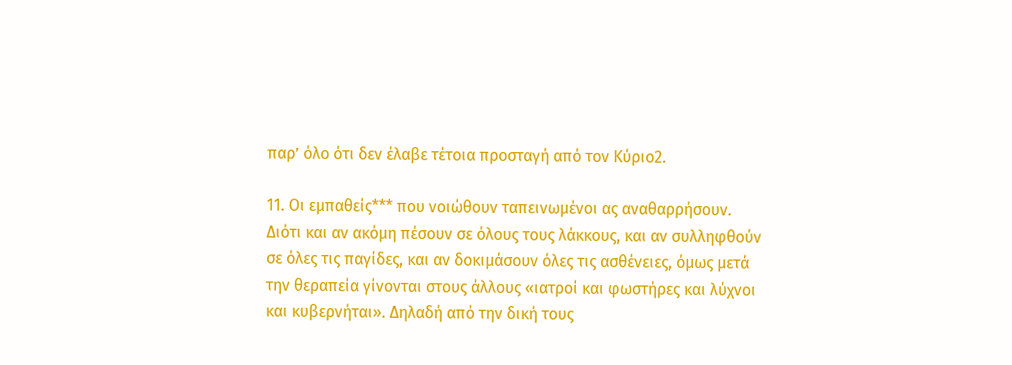παρ’ όλο ότι δεν έλαβε τέτοια προσταγή από τον Κύριο2.

11. Οι εμπαθείς*** που νοιώθουν ταπεινωμένοι ας αναθαρρήσουν. Διότι και αν ακόμη πέσουν σε όλους τους λάκκους, και αν συλληφθούν σε όλες τις παγίδες, και αν δοκιμάσουν όλες τις ασθένειες, όμως μετά την θεραπεία γίνονται στους άλλους «ιατροί και φωστήρες και λύχνοι και κυβερνήται». Δηλαδή από την δική τους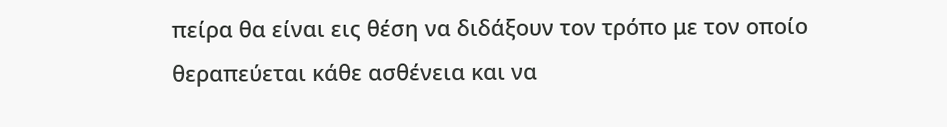πείρα θα είναι εις θέση να διδάξουν τον τρόπο με τον οποίο θεραπεύεται κάθε ασθένεια και να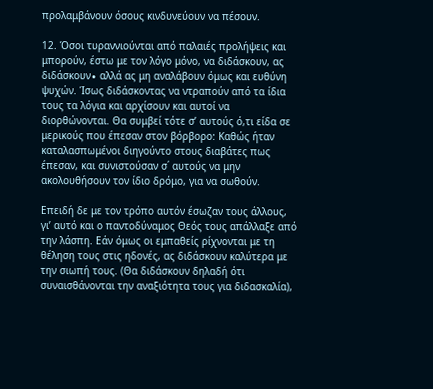προλαμβάνουν όσους κινδυνεύουν να πέσουν.

12. Όσοι τυραννιούνται από παλαιές προλήψεις και μπορούν, έστω με τον λόγο μόνο, να διδάσκουν, ας διδάσκουν∙ αλλά ας μη αναλάβουν όμως και ευθύνη ψυχών. Ίσως διδάσκοντας να ντραπούν από τα ίδια τους τα λόγια και αρχίσουν και αυτοί να διορθώνονται. Θα συμβεί τότε σ’ αυτούς ό,τι είδα σε μερικούς που έπεσαν στον βόρβορο: Καθώς ήταν καταλασπωμένοι διηγούντο στους διαβάτες πως έπεσαν, και συνιστούσαν σ΄ αυτούς να μην ακολουθήσουν τον ίδιο δρόμο, για να σωθούν.

Επειδή δε με τον τρόπο αυτόν έσωζαν τους άλλους, γι’ αυτό και ο παντοδύναμος Θεός τους απάλλαξε από την λάσπη. Εάν όμως οι εμπαθείς ρίχνονται με τη θέληση τους στις ηδονές, ας διδάσκουν καλύτερα με την σιωπή τους. (Θα διδάσκουν δηλαδή ότι συναισθάνονται την αναξιότητα τους για διδασκαλία),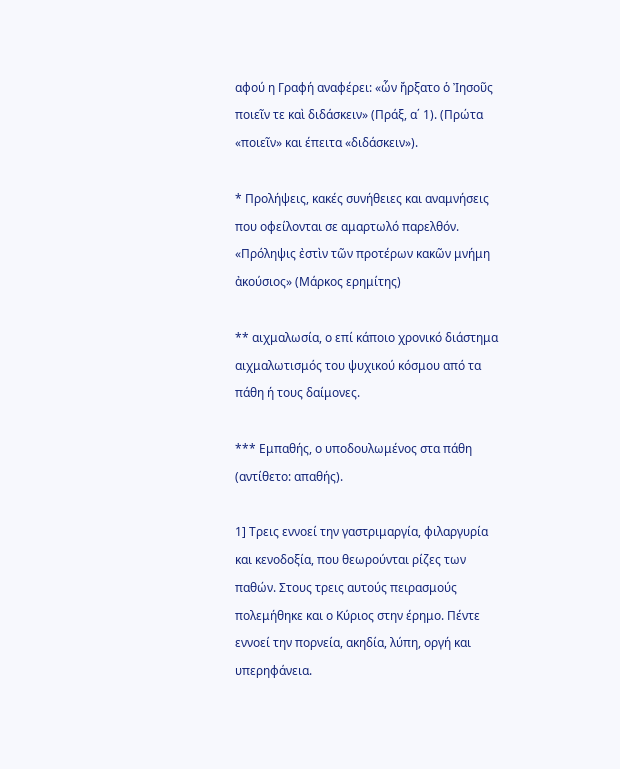αφού η Γραφή αναφέρει: «ὧν ἤρξατο ὁ Ἰησοῦς ποιεῖν τε καὶ διδάσκειν» (Πράξ, α΄ 1). (Πρώτα «ποιεῖν» και έπειτα «διδάσκειν»).

* Προλήψεις, κακές συνήθειες και αναμνήσεις που οφείλονται σε αμαρτωλό παρελθόν. «Πρόληψις ἐστὶν τῶν προτέρων κακῶν μνήμη ἀκούσιος» (Μάρκος ερημίτης)

** αιχμαλωσία, ο επί κάποιο χρονικό διάστημα αιχμαλωτισμός του ψυχικού κόσμου από τα πάθη ή τους δαίμονες.

*** Εμπαθής, ο υποδουλωμένος στα πάθη (αντίθετο: απαθής).

1] Τρεις εννοεί την γαστριμαργία, φιλαργυρία και κενοδοξία, που θεωρούνται ρίζες των παθών. Στους τρεις αυτούς πειρασμούς πολεμήθηκε και ο Κύριος στην έρημο. Πέντε εννοεί την πορνεία, ακηδία, λύπη, οργή και υπερηφάνεια.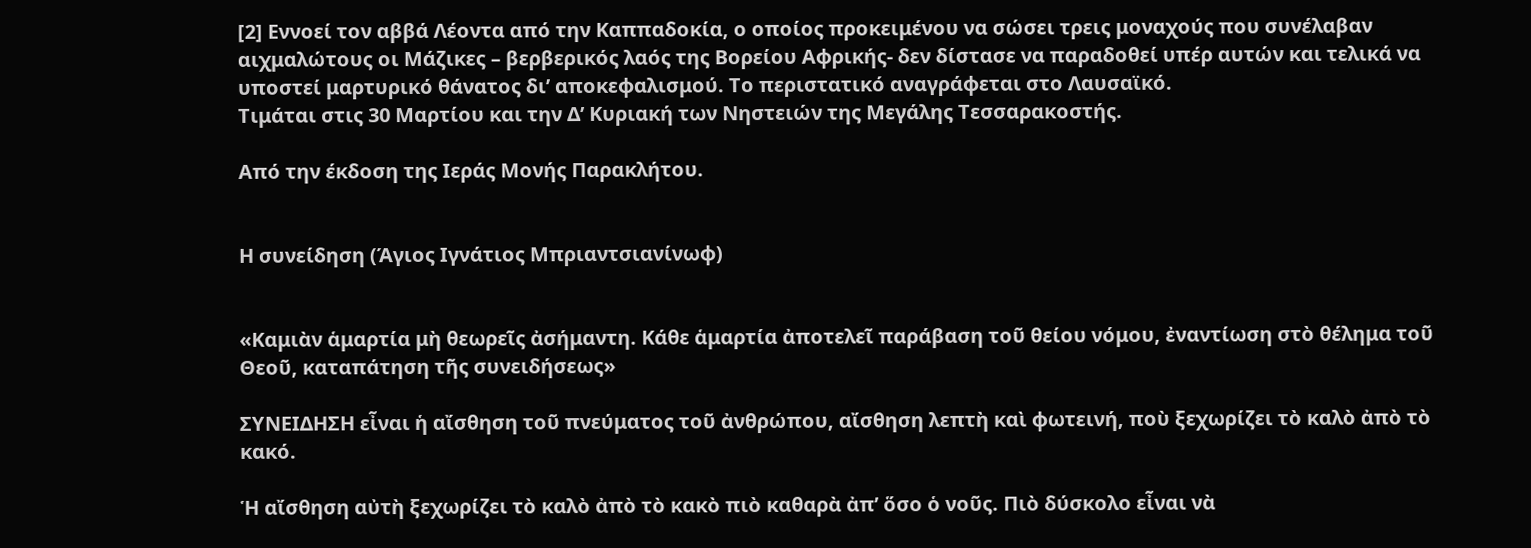[2] Εννοεί τον αββά Λέοντα από την Καππαδοκία, ο οποίος προκειμένου να σώσει τρεις μοναχούς που συνέλαβαν αιχμαλώτους οι Μάζικες – βερβερικός λαός της Βορείου Αφρικής- δεν δίστασε να παραδοθεί υπέρ αυτών και τελικά να υποστεί μαρτυρικό θάνατος δι’ αποκεφαλισμού. Το περιστατικό αναγράφεται στο Λαυσαϊκό.
Τιμάται στις 30 Μαρτίου και την Δ’ Κυριακή των Νηστειών της Μεγάλης Τεσσαρακοστής.

Από την έκδοση της Ιεράς Μονής Παρακλήτου.


Η συνείδηση (Άγιος Ιγνάτιος Μπριαντσιανίνωφ)


«Καμιὰν ἁμαρτία μὴ θεωρεῖς ἀσήμαντη. Κάθε ἁμαρτία ἀποτελεῖ παράβαση τοῦ θείου νόμου, ἐναντίωση στὸ θέλημα τοῦ Θεοῦ, καταπάτηση τῆς συνειδήσεως»

ΣΥΝΕΙΔΗΣΗ εἶναι ἡ αἴσθηση τοῦ πνεύματος τοῦ ἀνθρώπου, αἴσθηση λεπτὴ καὶ φωτεινή, ποὺ ξεχωρίζει τὸ καλὸ ἀπὸ τὸ κακό.

Ἡ αἴσθηση αὐτὴ ξεχωρίζει τὸ καλὸ ἀπὸ τὸ κακὸ πιὸ καθαρὰ ἀπ’ ὅσο ὁ νοῦς. Πιὸ δύσκολο εἶναι νὰ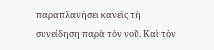παραπλανήσει κανεὶς τὴ συνείδηση παρὰ τὸν νοῦ. Καὶ τὸν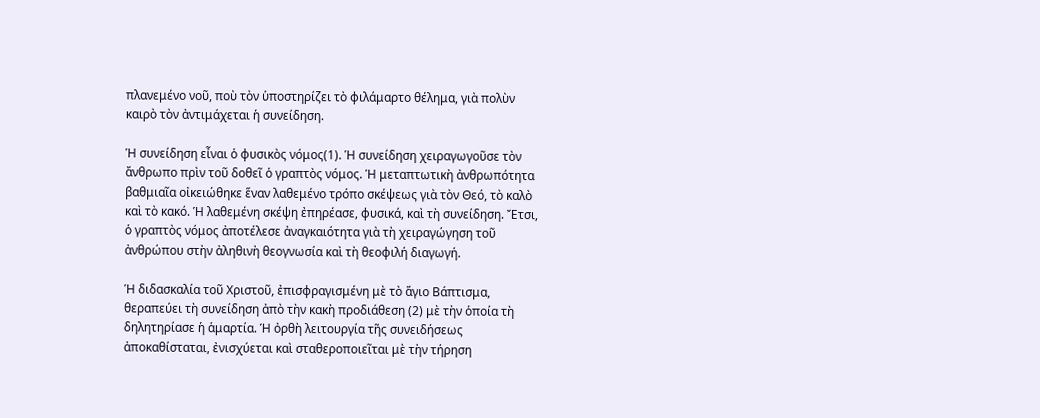πλανεμένο νοῦ, ποὺ τὸν ὑποστηρίζει τὸ φιλάμαρτο θέλημα, γιὰ πολὺν καιρὸ τὸν ἀντιμάχεται ἡ συνείδηση.

Ἡ συνείδηση εἶναι ὁ φυσικὸς νόμος(1). Ἡ συνείδηση χειραγωγοῦσε τὸν ἄνθρωπο πρὶν τοῦ δοθεῖ ὁ γραπτὸς νόμος. Ἡ μεταπτωτικὴ ἀνθρωπότητα βαθμιαῖα οἰκειώθηκε ἕναν λαθεμένο τρόπο σκέψεως γιὰ τὸν Θεό, τὸ καλὸ καὶ τὸ κακό. Ἡ λαθεμένη σκέψη ἐπηρέασε, φυσικά, καὶ τὴ συνείδηση. Ἔτσι, ὁ γραπτὸς νόμος ἀποτέλεσε ἀναγκαιότητα γιὰ τὴ χειραγώγηση τοῦ ἀνθρώπου στὴν ἀληθινὴ θεογνωσία καὶ τὴ θεοφιλή διαγωγή.

Ἡ διδασκαλία τοῦ Χριστοῦ, ἐπισφραγισμένη μὲ τὸ ἅγιο Βάπτισμα, θεραπεύει τὴ συνείδηση ἀπὸ τὴν κακὴ προδιάθεση (2) μὲ τὴν ὁποία τὴ δηλητηρίασε ἡ ἁμαρτία. Ἡ ὀρθὴ λειτουργία τῆς συνειδήσεως ἀποκαθίσταται, ἐνισχύεται καὶ σταθεροποιεῖται μὲ τὴν τήρηση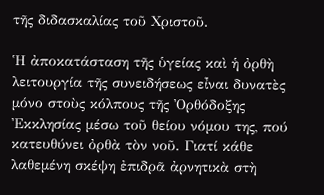τῆς διδασκαλίας τοῦ Χριστοῦ.

Ἡ ἀποκατάσταση τῆς ὑγείας καὶ ἡ ὀρθὴ λειτουργία τῆς συνειδήσεως εἶναι δυνατὲς μόνο στοὺς κόλπους τῆς Ὀρθόδοξης Ἐκκλησίας μέσω τοῦ θείου νόμου της, πού κατευθύνει ὀρθὰ τὸν νοῦ. Γιατί κάθε λαθεμένη σκέψη ἐπιδρᾶ ἀρνητικὰ στὴ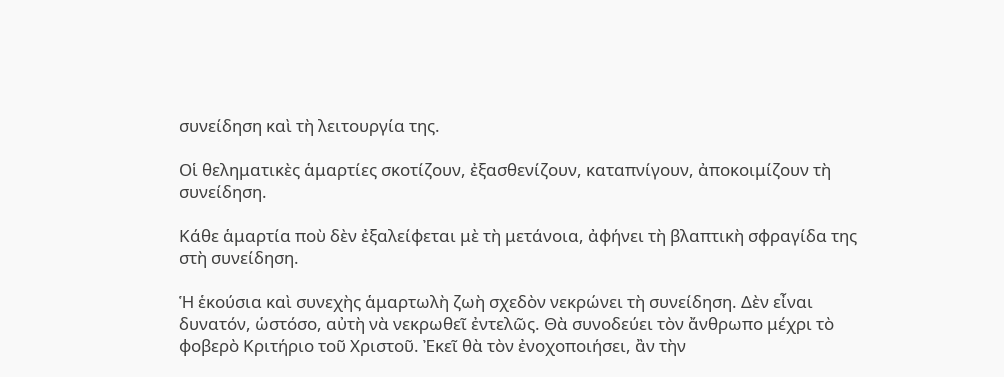συνείδηση καὶ τὴ λειτουργία της.

Οἱ θεληματικὲς ἁμαρτίες σκοτίζουν, ἐξασθενίζουν, καταπνίγουν, ἀποκοιμίζουν τὴ συνείδηση.

Κάθε ἁμαρτία ποὺ δὲν ἐξαλείφεται μὲ τὴ μετάνοια, ἀφήνει τὴ βλαπτικὴ σφραγίδα της στὴ συνείδηση.

Ἡ ἑκούσια καὶ συνεχὴς ἁμαρτωλὴ ζωὴ σχεδὸν νεκρώνει τὴ συνείδηση. Δὲν εἶναι δυνατόν, ὡστόσο, αὐτὴ νὰ νεκρωθεῖ ἐντελῶς. Θὰ συνοδεύει τὸν ἄνθρωπο μέχρι τὸ φοβερὸ Κριτήριο τοῦ Χριστοῦ. Ἐκεῖ θὰ τὸν ἐνοχοποιήσει, ἂν τὴν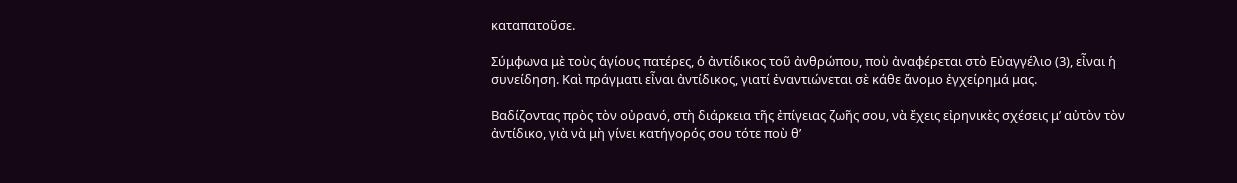καταπατοῦσε.

Σύμφωνα μὲ τοὺς ἁγίους πατέρες, ὁ ἀντίδικος τοῦ ἀνθρώπου, ποὺ ἀναφέρεται στὸ Εὐαγγέλιο (3), εἶναι ἡ συνείδηση. Καὶ πράγματι εἶναι ἀντίδικος, γιατί ἐναντιώνεται σὲ κάθε ἄνομο ἐγχείρημά μας.

Βαδίζοντας πρὸς τὸν οὐρανό, στὴ διάρκεια τῆς ἐπίγειας ζωῆς σου, νὰ ἔχεις εἰρηνικὲς σχέσεις μ’ αὐτὸν τὸν ἀντίδικο, γιὰ νὰ μὴ γίνει κατήγορός σου τότε ποὺ θ’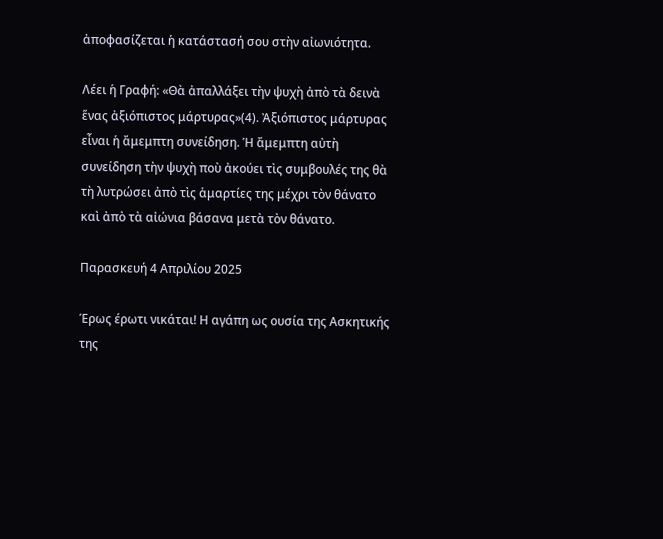ἀποφασίζεται ἡ κατάστασή σου στὴν αἰωνιότητα.

Λέει ἡ Γραφή: «Θὰ ἀπαλλάξει τὴν ψυχὴ ἀπὸ τὰ δεινὰ ἕνας ἀξιόπιστος μάρτυρας»(4). Ἀξιόπιστος μάρτυρας εἶναι ἡ ἄμεμπτη συνείδηση. Ἡ ἄμεμπτη αὐτὴ συνείδηση τὴν ψυχὴ ποὺ ἀκούει τὶς συμβουλές της θὰ τὴ λυτρώσει ἀπὸ τὶς ἁμαρτίες της μέχρι τὸν θάνατο καὶ ἀπὸ τὰ αἰώνια βάσανα μετὰ τὸν θάνατο.

Παρασκευή 4 Απριλίου 2025

Έρως έρωτι νικάται! Η αγάπη ως ουσία της Ασκητικής της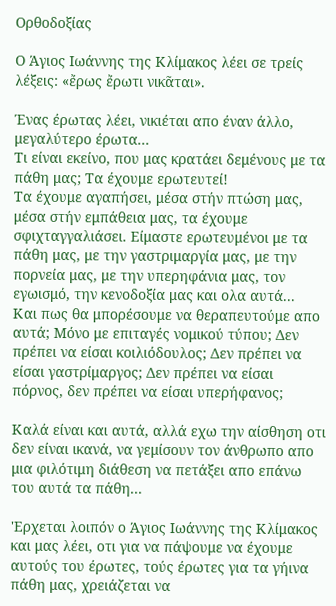Ορθοδοξίας

Ο Άγιος Ιωάννης της Κλίμακος λέει σε τρείς λέξεις: «ἔρως ἔρωτι νικᾶται».

Ένας έρωτας λέει, νικιέται απο έναν άλλο, μεγαλύτερο έρωτα...
Τι είναι εκείνο, που μας κρατάει δεμένους με τα πάθη μας; Τα έχουμε ερωτευτεί!
Τα έχουμε αγαπήσει, μέσα στήν πτώση μας, μέσα στήν εμπάθεια μας, τα έχουμε σφιχταγγαλιάσει. Είμαστε ερωτευμένοι με τα πάθη μας, με την γαστριμαργία μας, με την πορνεία μας, με την υπερηφάνια μας, τον εγωισμό, την κενοδοξία μας και ολα αυτά...
Και πως θα μπορέσουμε να θεραπευτούμε απο αυτά; Μόνο με επιταγές νομικού τύπου; Δεν πρέπει να είσαι κοιλιόδουλος; Δεν πρέπει να είσαι γαστρίμαργος; Δεν πρέπει να είσαι πόρνος, δεν πρέπει να είσαι υπερήφανος;

Καλά είναι και αυτά, αλλά εχω την αίσθηση οτι δεν είναι ικανά, να γεμίσουν τον άνθρωπο απο μια φιλότιμη διάθεση να πετάξει απο επάνω του αυτά τα πάθη...

'Ερχεται λοιπόν ο Άγιος Ιωάννης της Κλίμακος και μας λέει, οτι για να πάψουμε να έχουμε αυτούς του έρωτες, τούς έρωτες για τα γήινα πάθη μας, χρειάζεται να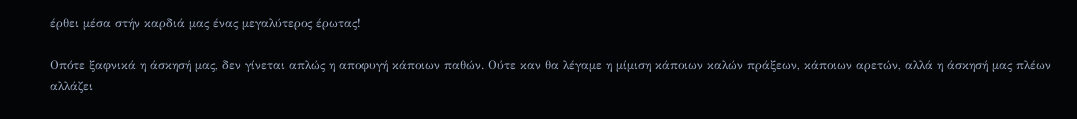έρθει μέσα στήν καρδιά μας ένας μεγαλύτερος έρωτας!

Οπότε ξαφνικά η άσκησή μας, δεν γίνεται απλώς η αποφυγή κάποιων παθών. Ούτε καν θα λέγαμε η μίμιση κάποιων καλών πράξεων, κάποιων αρετών, αλλά η άσκησή μας πλέων αλλάζει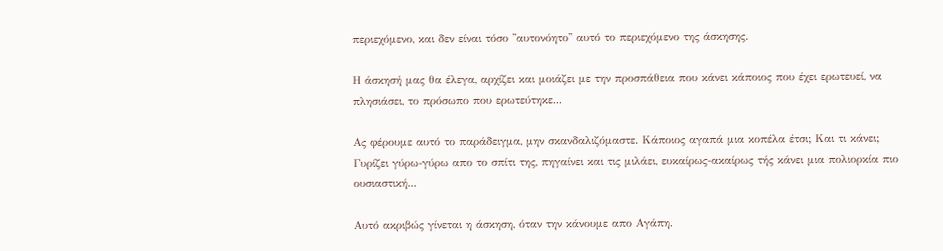περιεχόμενο, και δεν είναι τόσο ''αυτονόητο'' αυτό το περιεχόμενο της άσκησης.

Η άσκησή μας θα έλεγα, αρχίζει και μοιάζει με την προσπάθεια που κάνει κάποιος που έχει ερωτευεί, να πλησιάσει, το πρόσωπο που ερωτεύτηκε...

Ας φέρουμε αυτό το παράδειγμα, μην σκανδαλιζόμαστε. Κάποιος αγαπά μια κοπέλα έτσι; Και τι κάνει; Γυρίζει γύρω-γύρω απο το σπίτι της, πηγαίνει και τις μιλάει, ευκαίρως-ακαίρως τής κάνει μια πολιορκία πιο ουσιαστική...

Αυτό ακριβώς γίνεται η άσκηση, όταν την κάνουμε απο Αγάπη.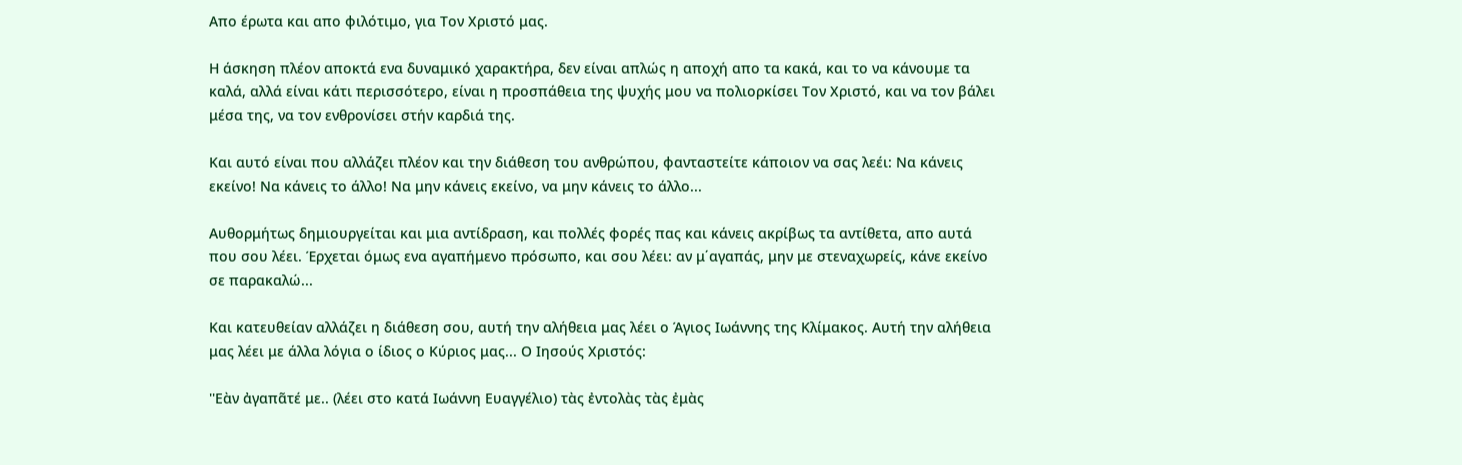Απο έρωτα και απο φιλότιμο, για Τον Χριστό μας.

Η άσκηση πλέον αποκτά ενα δυναμικό χαρακτήρα, δεν είναι απλώς η αποχή απο τα κακά, και το να κάνουμε τα καλά, αλλά είναι κάτι περισσότερο, είναι η προσπάθεια της ψυχής μου να πολιορκίσει Τον Χριστό, και να τον βάλει μέσα της, να τον ενθρονίσει στήν καρδιά της.

Και αυτό είναι που αλλάζει πλέον και την διάθεση του ανθρώπου, φανταστείτε κάποιον να σας λεέι: Να κάνεις εκείνο! Να κάνεις το άλλο! Να μην κάνεις εκείνο, να μην κάνεις το άλλο...

Αυθορμήτως δημιουργείται και μια αντίδραση, και πολλές φορές πας και κάνεις ακρίβως τα αντίθετα, απο αυτά που σου λέει. Έρχεται όμως ενα αγαπήμενο πρόσωπο, και σου λέει: αν μ΄αγαπάς, μην με στεναχωρείς, κάνε εκείνο σε παρακαλώ...

Και κατευθείαν αλλάζει η διάθεση σου, αυτή την αλήθεια μας λέει ο Άγιος Ιωάννης της Κλίμακος. Αυτή την αλήθεια μας λέει με άλλα λόγια ο ίδιος ο Κύριος μας... Ο Ιησούς Χριστός:

''Εὰν ἀγαπᾶτέ με.. (λέει στο κατά Ιωάννη Ευαγγέλιο) τὰς ἐντολὰς τὰς ἐμὰς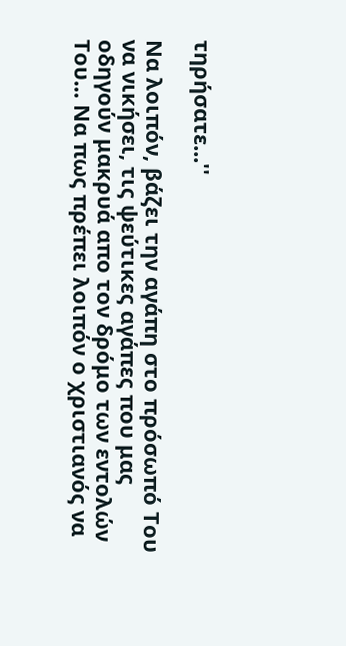τηρήσατε...''

Να λοιπόν, βάζει την αγάπη στο πρόσωπό Του να νικήσει, τις ψεύτικες αγάπες που μας οδηγούν μακρυά απο τον δρόμο των εντολών Του... Να πως πρέπει λοιπόν ο χριστιανός να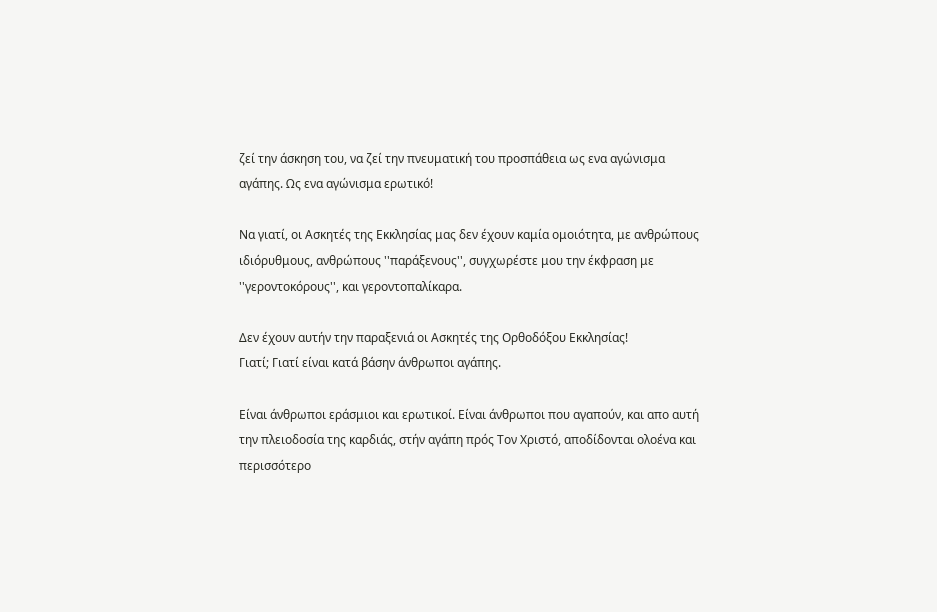ζεί την άσκηση του, να ζεί την πνευματική του προσπάθεια ως ενα αγώνισμα αγάπης. Ως ενα αγώνισμα ερωτικό!

Να γιατί, οι Ασκητές της Εκκλησίας μας δεν έχουν καμία ομοιότητα, με ανθρώπους ιδιόρυθμους, ανθρώπους ''παράξενους'', συγχωρέστε μου την έκφραση με ''γεροντοκόρους'', και γεροντοπαλίκαρα.

Δεν έχουν αυτήν την παραξενιά οι Ασκητές της Ορθοδόξου Εκκλησίας!
Γιατί; Γιατί είναι κατά βάσην άνθρωποι αγάπης.

Είναι άνθρωποι εράσμιοι και ερωτικοί. Είναι άνθρωποι που αγαπούν, και απο αυτή την πλειοδοσία της καρδιάς, στήν αγάπη πρός Τον Χριστό, αποδίδονται ολοένα και περισσότερο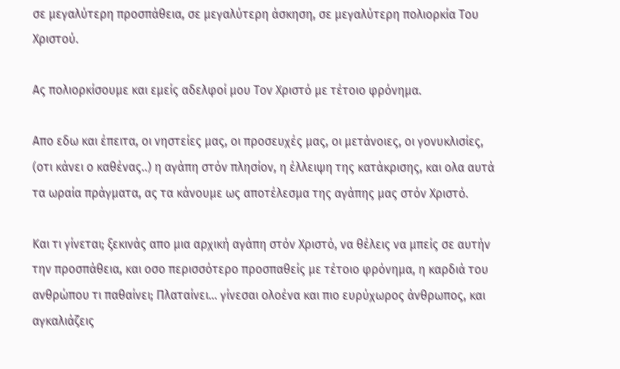σε μεγαλύτερη προσπάθεια, σε μεγαλύτερη άσκηση, σε μεγαλύτερη πολιορκία Του Χριστού.

Ας πολιορκίσουμε και εμείς αδελφοί μου Τον Χριστό με τέτοιο φρόνημα.

Απο εδω και έπειτα, οι νηστείες μας, οι προσευχές μας, οι μετάνοιες, οι γονυκλισίες, (οτι κάνει ο καθένας..) η αγάπη στόν πλησίον, η έλλειψη της κατάκρισης, και ολα αυτά τα ωραία πράγματα, ας τα κάνουμε ως αποτέλεσμα της αγάπης μας στόν Χριστό.

Και τι γίνεται; ξεκινάς απο μια αρχική αγάπη στόν Χριστό, να θέλεις να μπείς σε αυτήν την προσπάθεια, και οσο περισσότερο προσπαθείς με τέτοιο φρόνημα, η καρδιά του ανθρώπου τι παθαίνει; Πλαταίνει... γίνεσαι ολοένα και πιο ευρύχωρος άνθρωπος, και αγκαλιάζεις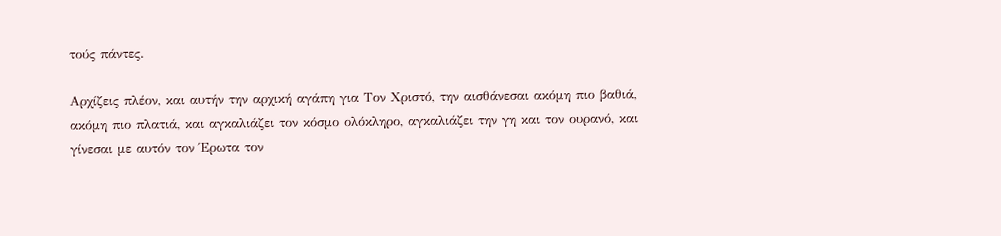τούς πάντες.

Αρχίζεις πλέον, και αυτήν την αρχική αγάπη για Τον Χριστό, την αισθάνεσαι ακόμη πιο βαθιά, ακόμη πιο πλατιά, και αγκαλιάζει τον κόσμο ολόκληρο, αγκαλιάζει την γη και τον ουρανό, και γίνεσαι με αυτόν τον Έρωτα τον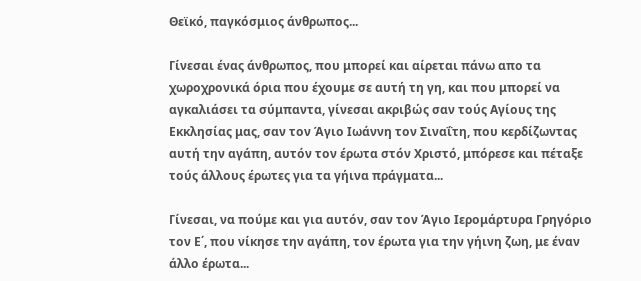Θεϊκό, παγκόσμιος άνθρωπος...

Γίνεσαι ένας άνθρωπος, που μπορεί και αίρεται πάνω απο τα χωροχρονικά όρια που έχουμε σε αυτή τη γη, και που μπορεί να αγκαλιάσει τα σύμπαντα, γίνεσαι ακριβώς σαν τούς Αγίους της Εκκλησίας μας, σαν τον Άγιο Ιωάννη τον Σιναΐτη, που κερδίζωντας αυτή την αγάπη, αυτόν τον έρωτα στόν Χριστό, μπόρεσε και πέταξε τούς άλλους έρωτες για τα γήινα πράγματα...

Γίνεσαι, να πούμε και για αυτόν, σαν τον Άγιο Ιερομάρτυρα Γρηγόριο τον Ε΄, που νίκησε την αγάπη, τον έρωτα για την γήινη ζωη, με έναν άλλο έρωτα...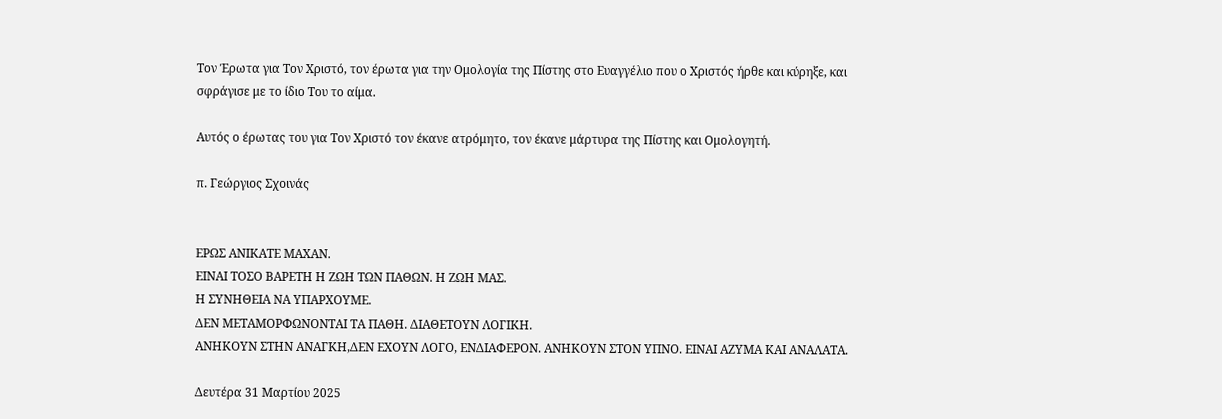Τον Έρωτα για Τον Χριστό, τον έρωτα για την Ομολογία της Πίστης στο Ευαγγέλιο που ο Χριστός ήρθε και κύρηξε, και σφράγισε με το ίδιο Του το αίμα.

Αυτός ο έρωτας του για Τον Χριστό τον έκανε ατρόμητο, τον έκανε μάρτυρα της Πίστης και Ομολογητή.

π. Γεώργιος Σχοινάς


ΕΡΩΣ ΑΝΙΚΑΤΕ ΜΑΧΑΝ.
ΕΙΝΑΙ ΤΟΣΟ ΒΑΡΕΤΗ Η ΖΩΗ ΤΩΝ ΠΑΘΩΝ. Η ΖΩΗ ΜΑΣ.
Η ΣΥΝΗΘΕΙΑ ΝΑ ΥΠΑΡΧΟΥΜΕ.
ΔΕΝ ΜΕΤΑΜΟΡΦΩΝΟΝΤΑΙ ΤΑ ΠΑΘΗ. ΔΙΑΘΕΤΟΥΝ ΛΟΓΙΚΗ.
ΑΝΗΚΟΥΝ ΣΤΗΝ ΑΝΑΓΚΗ,ΔΕΝ ΕΧΟΥΝ ΛΟΓΟ, ΕΝΔΙΑΦΕΡΟΝ. ΑΝΗΚΟΥΝ ΣΤΟΝ ΥΠΝΟ. ΕΙΝΑΙ ΑΖΥΜΑ ΚΑΙ ΑΝΑΛΑΤΑ.

Δευτέρα 31 Μαρτίου 2025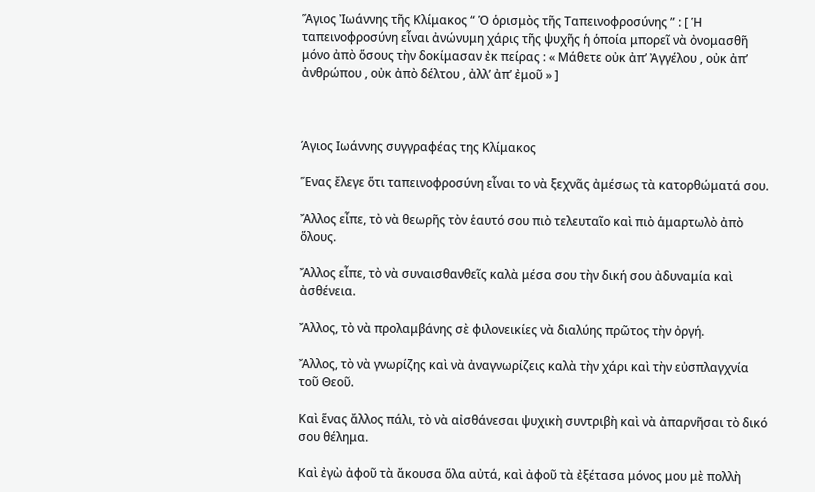Ἅγιος Ἰωάννης τῆς Κλίμακος “ Ὁ ὁρισμὸς τῆς Ταπεινοφροσύνης ” : [ Ἡ ταπεινοφροσύνη εἶναι ἀνώνυμη χάρις τῆς ψυχῆς ἡ ὁποία μπορεῖ νὰ ὀνομασθῆ μόνο ἀπὸ ὅσους τὴν δοκίμασαν ἐκ πείρας : « Μάθετε οὐκ ἀπ’ Ἀγγέλου , οὐκ ἀπ’ ἀνθρώπου , οὐκ ἀπὸ δέλτου , ἀλλ’ ἀπ’ ἐμοῦ » ]



Άγιος Ιωάννης συγγραφέας της Κλίμακος

Ἕνας ἔλεγε ὅτι ταπεινοφροσύνη εἶναι το νὰ ξεχνᾶς ἀμέσως τὰ κατορθώματά σου.

Ἄλλος εἶπε, τὸ νὰ θεωρῆς τὸν ἑαυτό σου πιὸ τελευταῖο καὶ πιὸ ἁμαρτωλὸ ἀπὸ ὅλους.

Ἄλλος εἶπε, τὸ νὰ συναισθανθεῖς καλὰ μέσα σου τὴν δική σου ἀδυναμία καὶ ἀσθένεια.

Ἄλλος, τὸ νὰ προλαμβάνης σὲ φιλονεικίες νὰ διαλύης πρῶτος τὴν ὀργή.

Ἄλλος, τὸ νὰ γνωρίζης καὶ νὰ ἀναγνωρίζεις καλὰ τὴν χάρι καὶ τὴν εὐσπλαγχνία τοῦ Θεοῦ.

Καὶ ἕνας ἄλλος πάλι, τὸ νὰ αἰσθάνεσαι ψυχικὴ συντριβὴ καὶ νὰ ἀπαρνῆσαι τὸ δικό σου θέλημα.

Καὶ ἐγὼ ἀφοῦ τὰ ἄκουσα ὅλα αὐτά, καὶ ἀφοῦ τὰ ἐξέτασα μόνος μου μὲ πολλὴ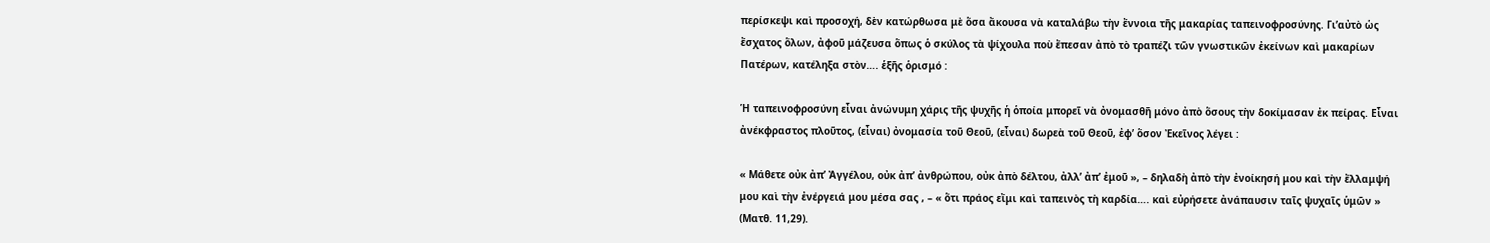περίσκεψι καὶ προσοχή, δὲν κατώρθωσα μὲ ὅσα ἄκουσα νὰ καταλάβω τὴν ἔννοια τῆς μακαρίας ταπεινοφροσύνης. Γι’αὐτὸ ὡς ἔσχατος ὅλων, ἀφοῦ μάζευσα ὅπως ὁ σκύλος τὰ ψίχουλα ποὺ ἔπεσαν ἀπὸ τὸ τραπέζι τῶν γνωστικῶν ἐκείνων καὶ μακαρίων Πατέρων, κατέληξα στὸν…. ἑξῆς ὁρισμό :

Ἡ ταπεινοφροσύνη εἶναι ἀνώνυμη χάρις τῆς ψυχῆς ἡ ὁποία μπορεῖ νὰ ὀνομασθῆ μόνο ἀπὸ ὅσους τὴν δοκίμασαν ἐκ πείρας. Εἶναι ἀνέκφραστος πλοῦτος, (εἶναι) ὀνομασία τοῦ Θεοῦ, (εἶναι) δωρεὰ τοῦ Θεοῦ, ἐφ’ ὅσον Ἐκεῖνος λέγει :

« Μάθετε οὐκ ἀπ’ Ἀγγέλου, οὐκ ἀπ’ ἀνθρώπου, οὐκ ἀπὸ δέλτου, ἀλλ’ ἀπ’ ἐμοῦ », – δηλαδὴ ἀπὸ τὴν ἐνοίκησή μου καὶ τὴν ἔλλαμψή μου καὶ τὴν ἐνέργειά μου μέσα σας , – « ὅτι πράος εἴμι καὶ ταπεινὸς τὴ καρδία…. καὶ εὐρήσετε ἀνάπαυσιν ταῖς ψυχαῖς ὑμῶν » (Ματθ. 11,29).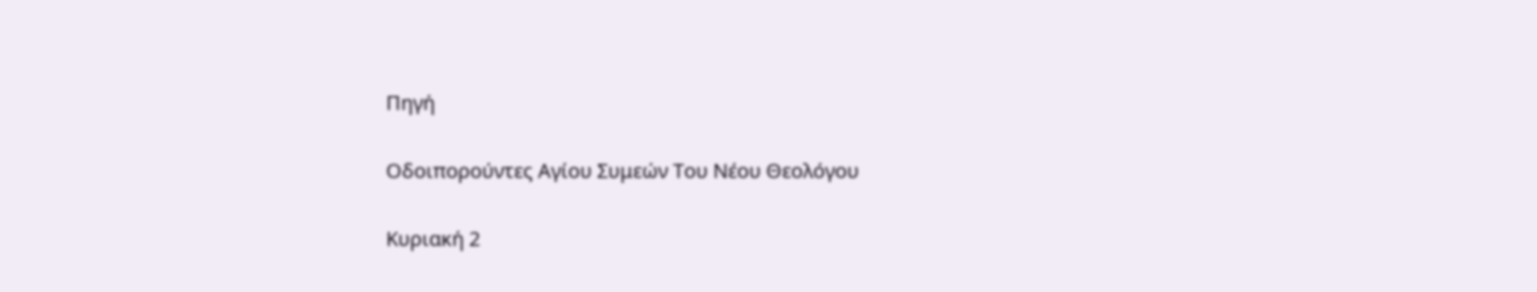Πηγή

Οδοιπορούντες Αγίου Συμεών Του Νέου Θεολόγου

Κυριακή 2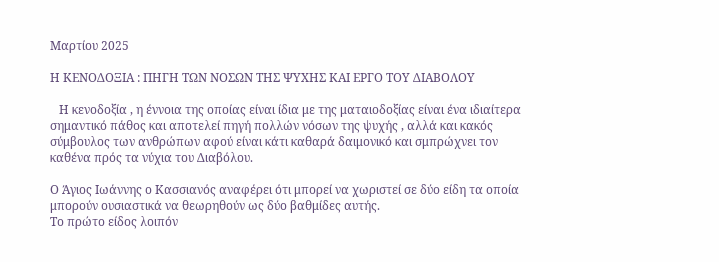Μαρτίου 2025

Η ΚΕΝΟΔΟΞΙΑ : ΠΗΓΗ ΤΩΝ ΝΟΣΩΝ ΤΗΣ ΨΥΧΗΣ ΚΑΙ ΕΡΓΟ ΤΟΥ ΔΙΑΒΟΛΟΥ

   Η κενοδοξία , η έννοια της οποίας είναι ίδια με της ματαιοδοξίας είναι ένα ιδιαίτερα σημαντικό πάθος και αποτελεί πηγή πολλών νόσων της ψυχής , αλλά και κακός σύμβουλος των ανθρώπων αφού είναι κάτι καθαρά δαιμονικό και σμπρώχνει τον καθένα πρός τα νύχια του Διαβόλου.

Ο Άγιος Ιωάννης ο Κασσιανός αναφέρει ότι μπορεί να χωριστεί σε δύο είδη τα οποία μπορούν ουσιαστικά να θεωρηθούν ως δύο βαθμίδες αυτής.
Το πρώτο είδος λοιπόν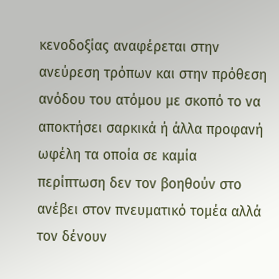κενοδοξίας αναφέρεται στην ανεύρεση τρόπων και στην πρόθεση ανόδου του ατόμου με σκοπό το να αποκτήσει σαρκικά ή άλλα προφανή ωφέλη τα οποία σε καμία περίπτωση δεν τον βοηθούν στο ανέβει στον πνευματικό τομέα αλλά τον δένουν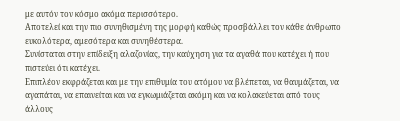με αυτόν τον κόσμο ακόμα περισσότερο.
Αποτελεί και την πιο συνηθισμένη της μορφή καθώς προσβάλλει τον κάθε άνθρωπο ευκολότερα, αμεσότερα και συνηθέστερα.
Συνίσταται στην επίδειξη αλαζονίας, την καύχηση για τα αγαθά που κατέχει ή που πιστεύει ότι κατέχει.
Επιπλέον εκφράζεται και με την επιθυμία του ατόμου να βλέπεται, να θαυμάζεται, να αγαπάται, να επαινείται και να εγκωμιάζεται ακόμη και να κολακεύεται από τους άλλους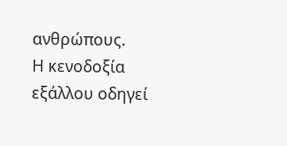ανθρώπους.
Η κενοδοξία εξάλλου οδηγεί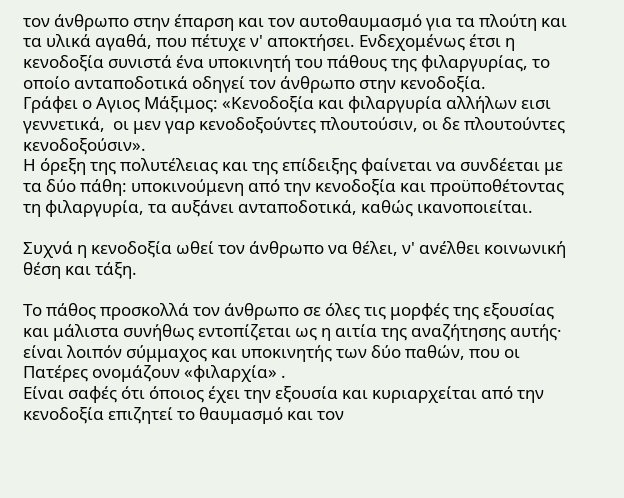τον άνθρωπο στην έπαρση και τον αυτοθαυμασμό για τα πλούτη και τα υλικά αγαθά, που πέτυχε ν' αποκτήσει. Ενδεχομένως έτσι η κενοδοξία συνιστά ένα υποκινητή του πάθους της φιλαργυρίας, το οποίο ανταποδοτικά οδηγεί τον άνθρωπο στην κενοδοξία.
Γράφει ο Αγιος Μάξιμος: «Κενοδοξία και φιλαργυρία αλλήλων εισι γεννετικά,  οι μεν γαρ κενοδοξούντες πλουτούσιν, οι δε πλουτούντες κενοδοξούσιν».
Η όρεξη της πολυτέλειας και της επίδειξης φαίνεται να συνδέεται με τα δύο πάθη: υποκινούμενη από την κενοδοξία και προϋποθέτοντας τη φιλαργυρία, τα αυξάνει ανταποδοτικά, καθώς ικανοποιείται.

Συχνά η κενοδοξία ωθεί τον άνθρωπο να θέλει, ν' ανέλθει κοινωνική θέση και τάξη.

Το πάθος προσκολλά τον άνθρωπο σε όλες τις μορφές της εξουσίας και μάλιστα συνήθως εντοπίζεται ως η αιτία της αναζήτησης αυτής· είναι λοιπόν σύμμαχος και υποκινητής των δύο παθών, που οι Πατέρες ονομάζουν «φιλαρχία» .
Είναι σαφές ότι όποιος έχει την εξουσία και κυριαρχείται από την κενοδοξία επιζητεί το θαυμασμό και τον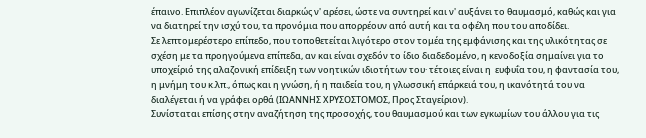έπαινο. Επιπλέον αγωνίζεται διαρκώς ν' αρέσει, ώστε να συντηρεί και ν' αυξάνει το θαυμασμό, καθώς και για να διατηρεί την ισχύ του, τα προνόμια που απορρέουν από αυτή και τα οφέλη που του αποδίδει.
Σε λεπτομερέστερο επίπεδο, που τοποθετείται λιγότερο στον τομέα της εμφάνισης και της υλικότητας σε σχέση με τα προηγούμενα επίπεδα, αν και είναι σχεδόν το ίδιο διαδεδομένο, η κενοδοξία σημαίνει για το υποχείριό της αλαζονική επίδειξη των νοητικών ιδιοτήτων του· τέτοιες είναι η  ευφυΐα του, η φαντασία του, η μνήμη του κ.λπ., όπως και η γνώση, ή η παιδεία του, η γλωσσική επάρκειά του, η ικανότητά του να διαλέγεται ή να γράφει ορθά (ΙΩΑΝΝΗΣ ΧΡΥΣΟΣΤΟΜΟΣ, Προς Σταγείριον).
Συνίσταται επίσης στην αναζήτηση της προσοχής, του θαυμασμού και των εγκωμίων του άλλου για τις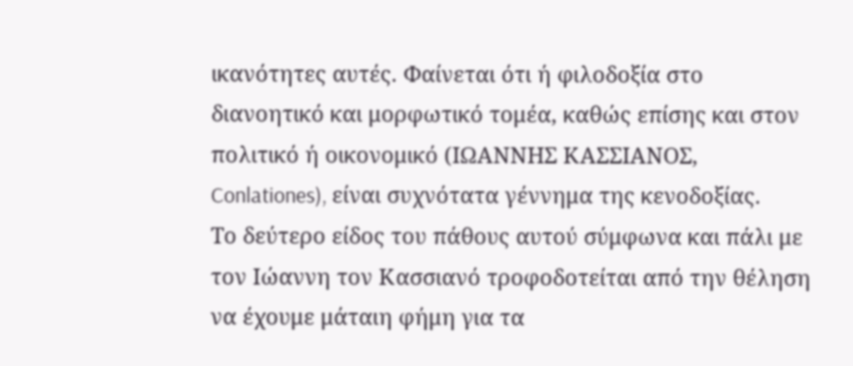ικανότητες αυτές. Φαίνεται ότι ή φιλοδοξία στο διανοητικό και μορφωτικό τομέα, καθώς επίσης και στον πολιτικό ή οικονομικό (ΙΩΑΝΝΗΣ ΚΑΣΣΙΑΝΟΣ, Conlationes), είναι συχνότατα γέννημα της κενοδοξίας.
Το δεύτερο είδος του πάθους αυτού σύμφωνα και πάλι με τον Ιώαννη τον Κασσιανό τροφοδοτείται από την θέληση να έχουμε μάταιη φήμη για τα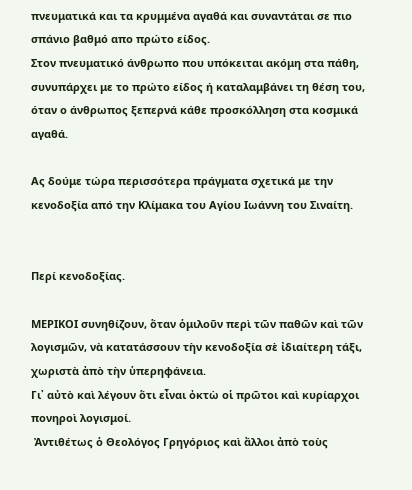πνευματικά και τα κρυμμένα αγαθά και συναντάται σε πιο σπάνιο βαθμό απο πρώτο είδος.
Στον πνευματικό άνθρωπο που υπόκειται ακόμη στα πάθη, συνυπάρχει με το πρώτο είδος ή καταλαμβάνει τη θέση του, όταν ο άνθρωπος ξεπερνά κάθε προσκόλληση στα κοσμικά αγαθά.

Ας δούμε τώρα περισσότερα πράγματα σχετικά με την κενοδοξία από την Κλίμακα του Αγίου Ιωάννη του Σιναίτη.


Περί κενοδοξίας.

ΜΕΡΙΚΟΙ συνηθίζουν, ὅταν ὁμιλοῦν περὶ τῶν παθῶν καὶ τῶν λογισμῶν, νὰ κατατάσσουν τὴν κενοδοξία σὲ ἰδιαίτερη τάξι, χωριστὰ ἀπὸ τὴν ὑπερηφάνεια.
Γι᾿ αὐτὸ καὶ λέγουν ὅτι εἶναι ὀκτὼ οἱ πρῶτοι καὶ κυρίαρχοι πονηροὶ λογισμοί.
 Ἀντιθέτως ὁ Θεολόγος Γρηγόριος καὶ ἄλλοι ἀπὸ τοὺς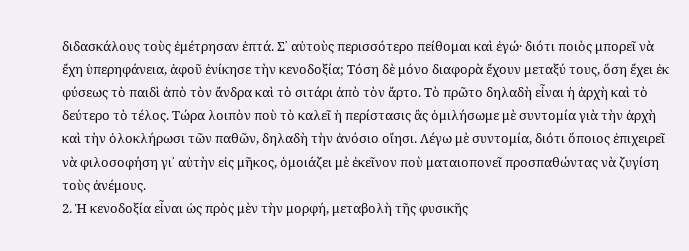διδασκάλους τοὺς ἐμέτρησαν ἑπτά. Σ᾿ αὐτοὺς περισσότερο πείθομαι καὶ ἐγώ· διότι ποιὸς μπορεῖ νὰ ἔχη ὑπερηφάνεια, ἀφοῦ ἐνίκησε τὴν κενοδοξία; Τόση δὲ μόνο διαφορὰ ἔχουν μεταξύ τους, ὅση ἔχει ἐκ φύσεως τὸ παιδὶ ἀπὸ τὸν ἄνδρα καὶ τὸ σιτάρι ἀπὸ τὸν ἄρτο. Τὸ πρῶτο δηλαδὴ εἶναι ἡ ἀρχὴ καὶ τὸ δεύτερο τὸ τέλος. Τώρα λοιπὸν ποὺ τὸ καλεῖ ἡ περίστασις ἂς ὁμιλήσωμε μὲ συντομία γιὰ τὴν ἀρχὴ καὶ τὴν ὁλοκλήρωσι τῶν παθῶν, δηλαδὴ τὴν ἀνόσιο οἴησι. Λέγω μὲ συντομία, διότι ὅποιος ἐπιχειρεῖ νὰ φιλοσοφήση γι᾿ αὐτὴν εἰς μῆκος, ὁμοιάζει μὲ ἐκεῖνον ποὺ ματαιοπονεῖ προσπαθώντας νὰ ζυγίση τοὺς ἀνέμους.
2. Ἡ κενοδοξία εἶναι ὡς πρὸς μὲν τὴν μορφή, μεταβολὴ τῆς φυσικῆς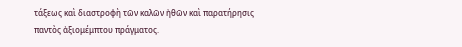τάξεως καὶ διαστροφὴ τῶν καλῶν ἠθῶν καὶ παρατήρησις παντὸς ἀξιομέμπτου πράγματος.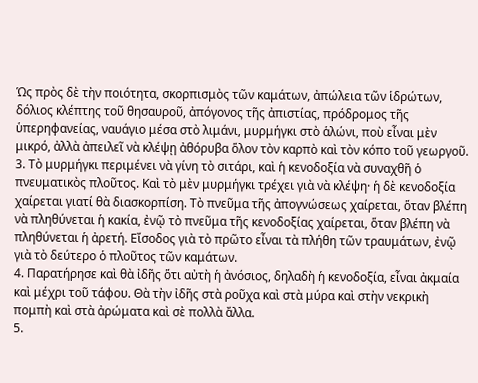Ὡς πρὸς δὲ τὴν ποιότητα, σκορπισμὸς τῶν καμάτων, ἀπώλεια τῶν ἱδρώτων, δόλιος κλέπτης τοῦ θησαυροῦ, ἀπόγονος τῆς ἀπιστίας, πρόδρομος τῆς ὑπερηφανείας, ναυάγιο μέσα στὸ λιμάνι, μυρμήγκι στὸ ἁλώνι, ποὺ εἶναι μὲν μικρό, ἀλλὰ ἀπειλεῖ νὰ κλέψῃ ἀθόρυβα ὅλον τὸν καρπὸ καὶ τὸν κόπο τοῦ γεωργοῦ.
3. Τὸ μυρμήγκι περιμένει νὰ γίνη τὸ σιτάρι, καὶ ἡ κενοδοξία νὰ συναχθῆ ὁ πνευματικὸς πλοῦτος. Καὶ τὸ μὲν μυρμήγκι τρέχει γιὰ νὰ κλέψη· ἡ δὲ κενοδοξία χαίρεται γιατί θὰ διασκορπίση. Τὸ πνεῦμα τῆς ἀπογνώσεως χαίρεται, ὅταν βλέπη νὰ πληθύνεται ἡ κακία, ἐνῷ τὸ πνεῦμα τῆς κενοδοξίας χαίρεται, ὅταν βλέπη νὰ πληθύνεται ἡ ἀρετή. Εἴσοδος γιὰ τὸ πρῶτο εἶναι τὰ πλήθη τῶν τραυμάτων, ἐνῷ γιὰ τὸ δεύτερο ὁ πλοῦτος τῶν καμάτων.
4. Παρατήρησε καὶ θὰ ἰδῆς ὅτι αὐτὴ ἡ ἀνόσιος, δηλαδὴ ἡ κενοδοξία, εἶναι ἀκμαία καὶ μέχρι τοῦ τάφου. Θὰ τὴν ἰδῆς στὰ ροῦχα καὶ στὰ μύρα καὶ στὴν νεκρικὴ πομπὴ καὶ στὰ ἀρώματα καὶ σὲ πολλὰ ἄλλα.
5.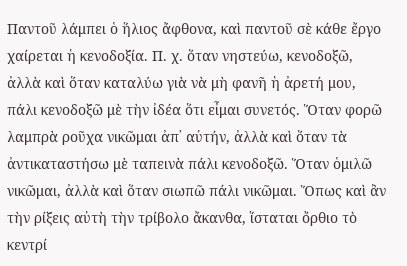Παντοῦ λάμπει ὁ ἥλιος ἄφθονα, καὶ παντοῦ σὲ κάθε ἔργο χαίρεται ἡ κενοδοξία. Π. χ. ὅταν νηστεύω, κενοδοξῶ, ἀλλὰ καὶ ὅταν καταλύω γιὰ νὰ μὴ φανῆ ἡ ἀρετή μου, πάλι κενοδοξῶ μὲ τὴν ἰδέα ὅτι εἶμαι συνετός. Ὅταν φορῶ λαμπρὰ ροῦχα νικῶμαι ἀπ᾿ αὐτήν, ἀλλὰ καὶ ὅταν τὰ ἀντικαταστήσω μὲ ταπεινὰ πάλι κενοδοξῶ. Ὅταν ὁμιλῶ νικῶμαι, ἀλλὰ καὶ ὅταν σιωπῶ πάλι νικῶμαι. Ὅπως καὶ ἂν τὴν ρίξεις αὐτὴ τὴν τρίβολο ἄκανθα, ἵσταται ὄρθιο τὸ κεντρί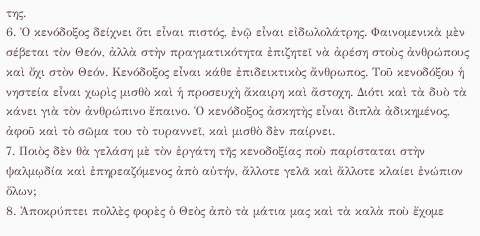της.
6. Ὁ κενόδοξος δείχνει ὅτι εἶναι πιστός, ἐνῷ εἶναι εἰδωλολάτρης. Φαινομενικὰ μὲν σέβεται τὸν Θεόν, ἀλλὰ στὴν πραγματικότητα ἐπιζητεῖ νὰ ἀρέση στοὺς ἀνθρώπους καὶ ὄχι στὸν Θεόν. Κενόδοξος εἶναι κάθε ἐπιδεικτικὸς ἄνθρωπος. Τοῦ κενοδόξου ἡ νηστεία εἶναι χωρὶς μισθὸ καὶ ἡ προσευχὴ ἄκαιρη καὶ ἄστοχη. Διότι καὶ τὰ δυὸ τὰ κάνει γιὰ τὸν ἀνθρώπινο ἔπαινο. Ὁ κενόδοξος ἀσκητὴς εἶναι διπλὰ ἀδικημένος, ἀφοῦ καὶ τὸ σῶμα του τὸ τυραννεῖ, καὶ μισθὸ δὲν παίρνει.
7. Ποιὸς δὲν θὰ γελάση μὲ τὸν ἐργάτη τῆς κενοδοξίας ποὺ παρίσταται στὴν ψαλμῳδία καὶ ἐπηρεαζόμενος ἀπὸ αὐτήν, ἄλλοτε γελᾶ καὶ ἄλλοτε κλαίει ἐνώπιον ὅλων;
8. Ἀποκρύπτει πολλὲς φορὲς ὁ Θεὸς ἀπὸ τὰ μάτια μας καὶ τὰ καλὰ ποὺ ἔχομε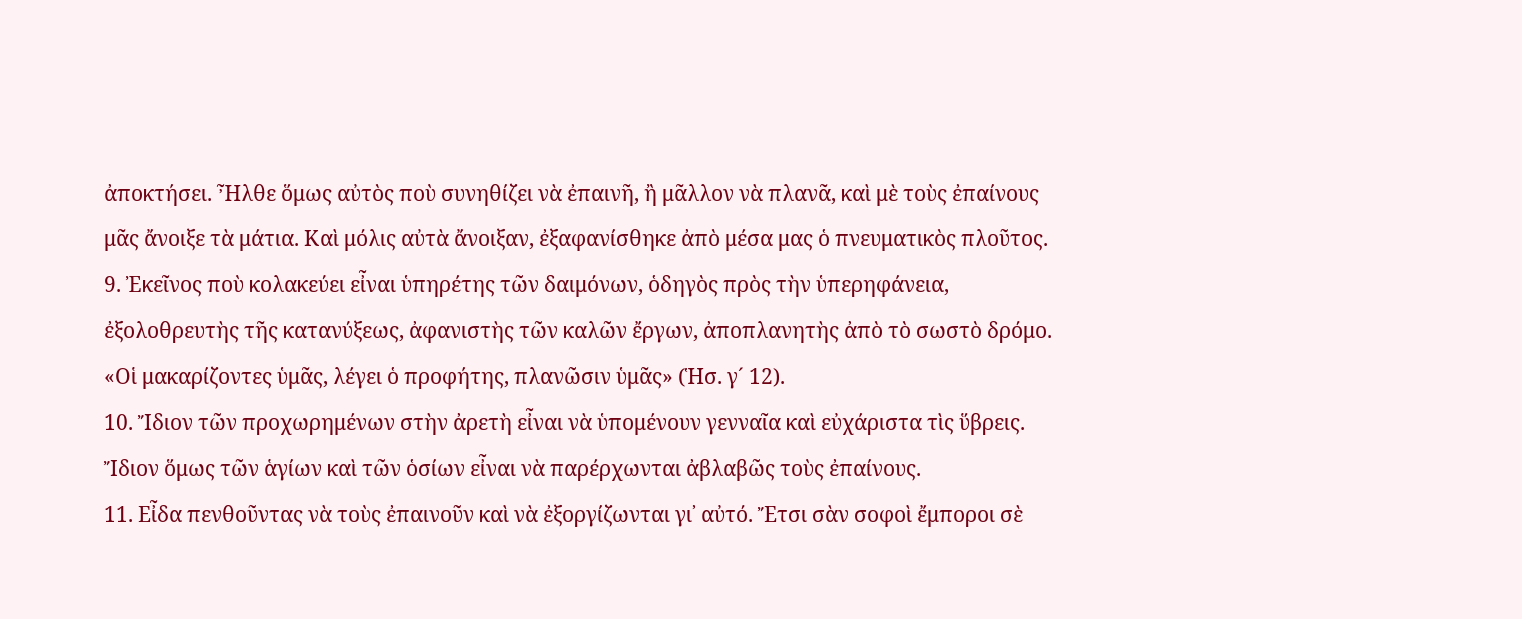ἀποκτήσει. Ἦλθε ὅμως αὐτὸς ποὺ συνηθίζει νὰ ἐπαινῆ, ἢ μᾶλλον νὰ πλανᾶ, καὶ μὲ τοὺς ἐπαίνους μᾶς ἄνοιξε τὰ μάτια. Καὶ μόλις αὐτὰ ἄνοιξαν, ἐξαφανίσθηκε ἀπὸ μέσα μας ὁ πνευματικὸς πλοῦτος.
9. Ἐκεῖνος ποὺ κολακεύει εἶναι ὑπηρέτης τῶν δαιμόνων, ὁδηγὸς πρὸς τὴν ὑπερηφάνεια, ἐξολοθρευτὴς τῆς κατανύξεως, ἀφανιστὴς τῶν καλῶν ἔργων, ἀποπλανητὴς ἀπὸ τὸ σωστὸ δρόμο. «Οἱ μακαρίζοντες ὑμᾶς, λέγει ὁ προφήτης, πλανῶσιν ὑμᾶς» (Ἡσ. γ´ 12).
10. Ἴδιον τῶν προχωρημένων στὴν ἀρετὴ εἶναι νὰ ὑπομένουν γενναῖα καὶ εὐχάριστα τὶς ὕβρεις. Ἴδιον ὅμως τῶν ἁγίων καὶ τῶν ὁσίων εἶναι νὰ παρέρχωνται ἀβλαβῶς τοὺς ἐπαίνους.
11. Εἶδα πενθοῦντας νὰ τοὺς ἐπαινοῦν καὶ νὰ ἐξοργίζωνται γι᾿ αὐτό. Ἔτσι σὰν σοφοὶ ἔμποροι σὲ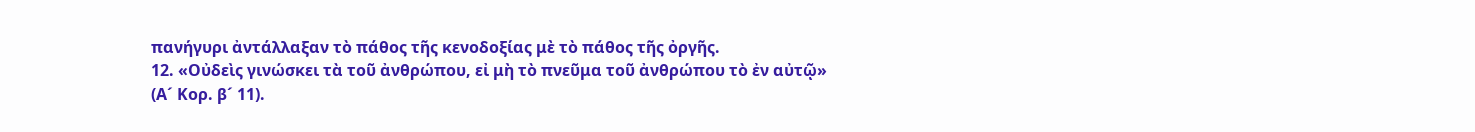πανήγυρι ἀντάλλαξαν τὸ πάθος τῆς κενοδοξίας μὲ τὸ πάθος τῆς ὀργῆς.
12. «Οὐδεὶς γινώσκει τὰ τοῦ ἀνθρώπου, εἰ μὴ τὸ πνεῦμα τοῦ ἀνθρώπου τὸ ἐν αὐτῷ» (Α´ Κορ. β´ 11).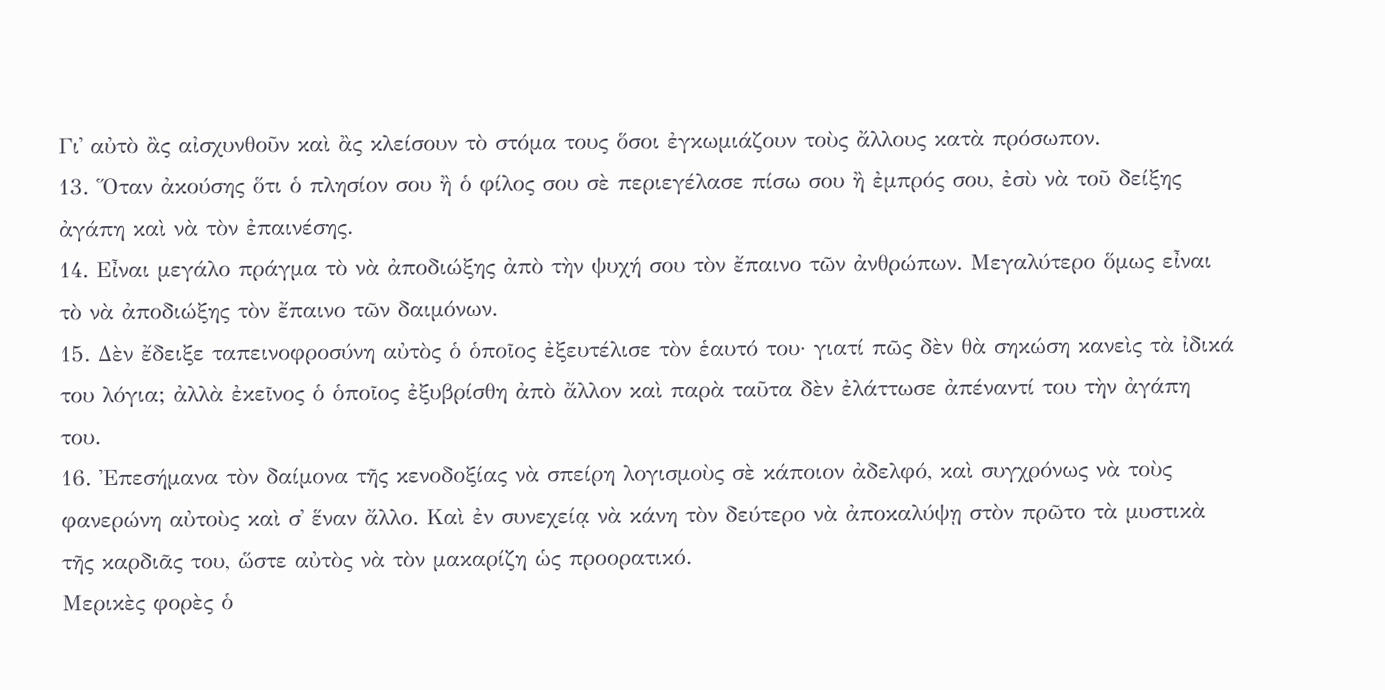Γι᾿ αὐτὸ ἂς αἰσχυνθοῦν καὶ ἂς κλείσουν τὸ στόμα τους ὅσοι ἐγκωμιάζουν τοὺς ἄλλους κατὰ πρόσωπον.
13. Ὅταν ἀκούσης ὅτι ὁ πλησίον σου ἢ ὁ φίλος σου σὲ περιεγέλασε πίσω σου ἢ ἐμπρός σου, ἐσὺ νὰ τοῦ δείξης ἀγάπη καὶ νὰ τὸν ἐπαινέσης.
14. Εἶναι μεγάλο πράγμα τὸ νὰ ἀποδιώξης ἀπὸ τὴν ψυχή σου τὸν ἔπαινο τῶν ἀνθρώπων. Μεγαλύτερο ὅμως εἶναι τὸ νὰ ἀποδιώξης τὸν ἔπαινο τῶν δαιμόνων.
15. Δὲν ἔδειξε ταπεινοφροσύνη αὐτὸς ὁ ὁποῖος ἐξευτέλισε τὸν ἑαυτό του· γιατί πῶς δὲν θὰ σηκώση κανεὶς τὰ ἰδικά του λόγια; ἀλλὰ ἐκεῖνος ὁ ὁποῖος ἐξυβρίσθη ἀπὸ ἄλλον καὶ παρὰ ταῦτα δὲν ἐλάττωσε ἀπέναντί του τὴν ἀγάπη του.
16. Ἐπεσήμανα τὸν δαίμονα τῆς κενοδοξίας νὰ σπείρη λογισμοὺς σὲ κάποιον ἀδελφό, καὶ συγχρόνως νὰ τοὺς φανερώνη αὐτοὺς καὶ σ᾿ ἕναν ἄλλο. Καὶ ἐν συνεχείᾳ νὰ κάνη τὸν δεύτερο νὰ ἀποκαλύψῃ στὸν πρῶτο τὰ μυστικὰ τῆς καρδιᾶς του, ὥστε αὐτὸς νὰ τὸν μακαρίζη ὡς προορατικό.
Μερικὲς φορὲς ὁ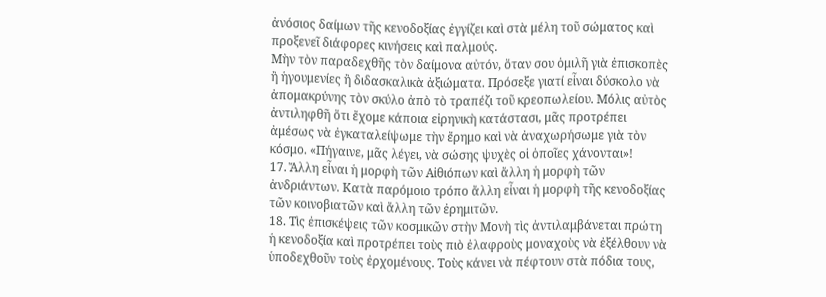ἀνόσιος δαίμων τῆς κενοδοξίας ἐγγίζει καὶ στὰ μέλη τοῦ σώματος καὶ προξενεῖ διάφορες κινήσεις καὶ παλμούς.
Μὴν τὸν παραδεχθῆς τὸν δαίμονα αὐτόν, ὅταν σου ὁμιλῆ γιὰ ἐπισκοπὲς ἢ ἡγουμενίες ἢ διδασκαλικὰ ἀξιώματα. Πρόσεξε γιατί εἶναι δύσκολο νὰ ἀπομακρύνης τὸν σκύλο ἀπὸ τὸ τραπέζι τοῦ κρεοπωλείου. Μόλις αὐτὸς ἀντιληφθῆ ὅτι ἔχομε κάποια εἰρηνικὴ κατάστασι, μᾶς προτρέπει ἀμέσως νὰ ἐγκαταλείψωμε τὴν ἔρημο καὶ νὰ ἀναχωρήσωμε γιὰ τὸν κόσμο. «Πήγαινε, μᾶς λέγει, νὰ σώσης ψυχὲς οἱ ὁποῖες χάνονται»!
17. Ἄλλη εἶναι ἡ μορφὴ τῶν Αἰθιόπων καὶ ἄλλη ἡ μορφὴ τῶν ἀνδριάντων. Κατὰ παρόμοιο τρόπο ἄλλη εἶναι ἡ μορφὴ τῆς κενοδοξίας τῶν κοινοβιατῶν καὶ ἄλλη τῶν ἐρημιτῶν.
18. Τὶς ἐπισκέψεις τῶν κοσμικῶν στὴν Μονὴ τὶς ἀντιλαμβάνεται πρώτη ἡ κενοδοξία καὶ προτρέπει τοὺς πιὸ ἐλαφροὺς μοναχοὺς νὰ ἐξέλθουν νὰ ὑποδεχθοῦν τοὺς ἐρχομένους. Τοὺς κάνει νὰ πέφτουν στὰ πόδια τους,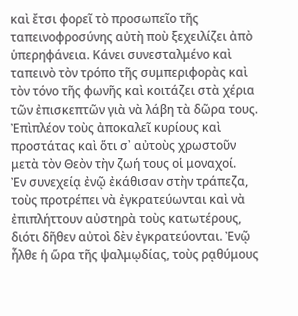καὶ ἔτσι φορεῖ τὸ προσωπεῖο τῆς ταπεινοφροσύνης αὐτὴ ποὺ ξεχειλίζει ἀπὸ ὑπερηφάνεια. Κάνει συνεσταλμένο καὶ ταπεινὸ τὸν τρόπο τῆς συμπεριφορὰς καὶ τὸν τόνο τῆς φωνῆς καὶ κοιτάζει στὰ χέρια τῶν ἐπισκεπτῶν γιὰ νὰ λάβη τὰ δῶρα τους. Ἐπὶπλέον τοὺς ἀποκαλεῖ κυρίους καὶ προστάτας καὶ ὅτι σ᾿ αὐτοὺς χρωστοῦν μετὰ τὸν Θεὸν τὴν ζωή τους οἱ μοναχοί.
Ἐν συνεχείᾳ ἐνῷ ἐκάθισαν στὴν τράπεζα, τοὺς προτρέπει νὰ ἐγκρατεύωνται καὶ νὰ ἐπιπλήττουν αὐστηρὰ τοὺς κατωτέρους, διότι δῆθεν αὐτοὶ δὲν ἐγκρατεύονται. Ἐνῷ ἦλθε ἡ ὥρα τῆς ψαλμῳδίας, τοὺς ρᾳθύμους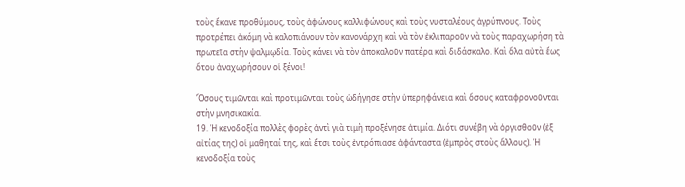τοὺς ἔκανε προθύμους, τοὺς ἀφώνους καλλιφώνους καὶ τοὺς νυσταλέους ἀγρύπνους. Τοὺς προτρέπει ἀκόμη νὰ καλοπιάνουν τὸν κανονάρχη καὶ νὰ τὸν ἐκλιπαροῦν νὰ τοὺς παραχωρήση τὰ πρωτεῖα στὴν ψαλμῳδία. Τοὺς κάνει νὰ τὸν ἀποκαλοῦν πατέρα καὶ διδάσκαλο. Καὶ ὅλα αὐτὰ ἕως ὅτου ἀναχωρήσουν οἱ ξένοι!

Ὅσους τιμῶνται καὶ προτιμῶνται τοὺς ὡδήγησε στὴν ὑπερηφάνεια καὶ ὅσους καταφρονοῦνται στὴν μνησικακία.
19. Ἡ κενοδοξία πολλὲς φορὲς ἀντὶ γιὰ τιμὴ προξένησε ἀτιμία. Διότι συνέβη νὰ ὀργισθοῦν (ἐξ αἰτίας της) οἱ μαθηταί της, καὶ ἔτσι τοὺς ἐντρόπιασε ἀφάνταστα (ἐμπρὸς στοὺς ἄλλους). Ἡ κενοδοξία τοὺς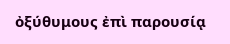ὀξύθυμους ἐπὶ παρουσίᾳ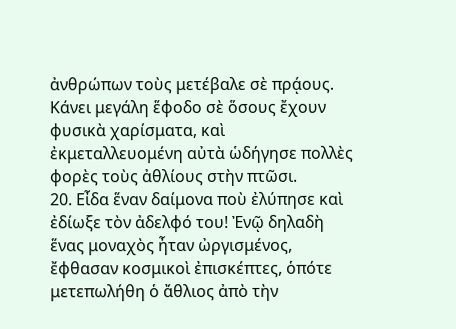ἀνθρώπων τοὺς μετέβαλε σὲ πρᾴους. Κάνει μεγάλη ἕφοδο σὲ ὅσους ἔχουν φυσικὰ χαρίσματα, καὶ ἐκμεταλλευομένη αὐτὰ ὡδήγησε πολλὲς φορὲς τοὺς ἀθλίους στὴν πτῶσι.
20. Εἶδα ἕναν δαίμονα ποὺ ἐλύπησε καὶ ἐδίωξε τὸν ἀδελφό του! Ἐνῷ δηλαδὴ ἕνας μοναχὸς ἦταν ὠργισμένος, ἔφθασαν κοσμικοὶ ἐπισκέπτες, ὁπότε μετεπωλήθη ὁ ἄθλιος ἀπὸ τὴν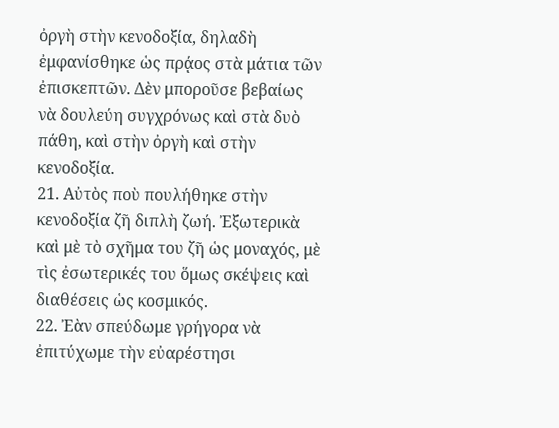ὀργὴ στὴν κενοδοξία, δηλαδὴ ἐμφανίσθηκε ὡς πρᾴος στὰ μάτια τῶν ἐπισκεπτῶν. Δὲν μποροῦσε βεβαίως νὰ δουλεύη συγχρόνως καὶ στὰ δυὸ πάθη, καὶ στὴν ὀργὴ καὶ στὴν κενοδοξία.
21. Αὐτὸς ποὺ πουλήθηκε στὴν κενοδοξία ζῆ διπλὴ ζωή. Ἐξωτερικὰ καὶ μὲ τὸ σχῆμα του ζῆ ὡς μοναχός, μὲ τὶς ἐσωτερικές του ὅμως σκέψεις καὶ διαθέσεις ὡς κοσμικός.
22. Ἐὰν σπεύδωμε γρήγορα νὰ ἐπιτύχωμε τὴν εὐαρέστησι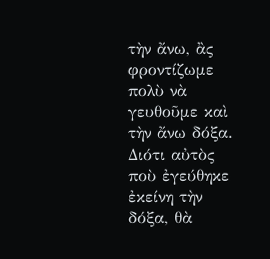τὴν ἄνω, ἂς φροντίζωμε πολὺ νὰ γευθοῦμε καὶ τὴν ἄνω δόξα. Διότι αὐτὸς ποὺ ἐγεύθηκε ἐκείνη τὴν δόξα, θὰ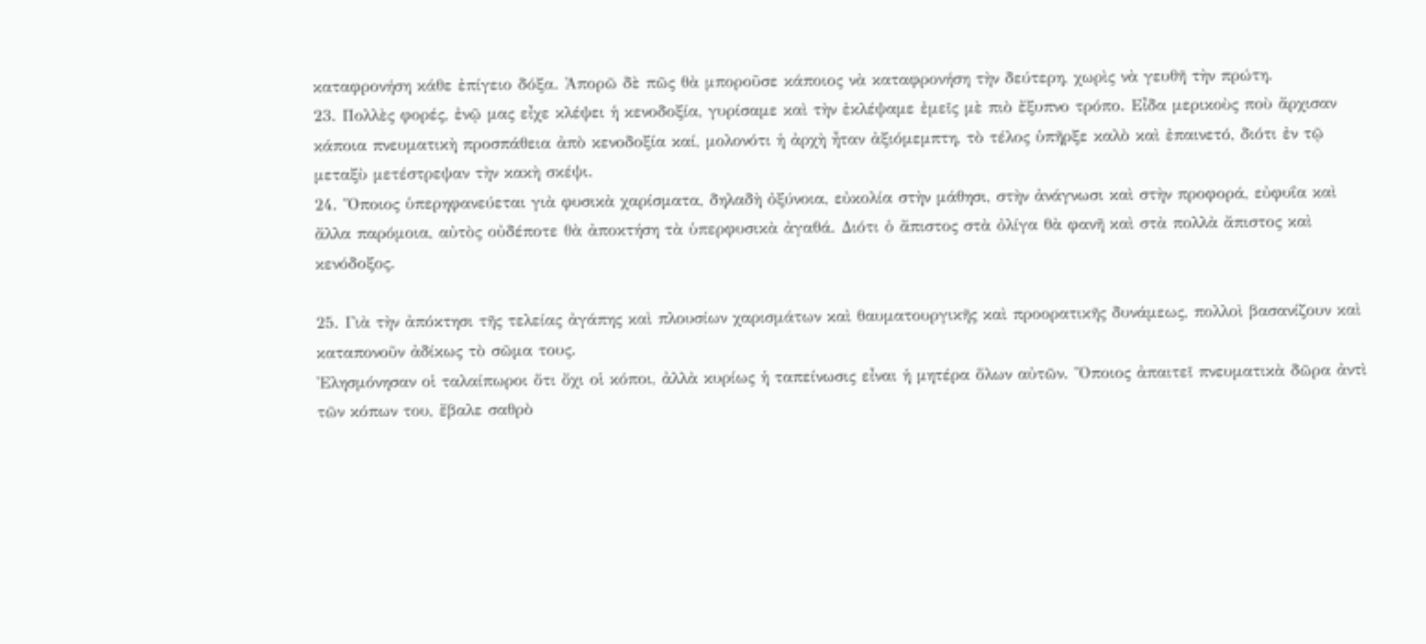καταφρονήση κάθε ἐπίγειο δόξα. Ἀπορῶ δὲ πῶς θὰ μποροῦσε κάποιος νὰ καταφρονήση τὴν δεύτερη, χωρὶς νὰ γευθῆ τὴν πρώτη.
23. Πολλὲς φορές, ἐνῷ μας εἶχε κλέψει ἡ κενοδοξία, γυρίσαμε καὶ τὴν ἐκλέψαμε ἐμεῖς μὲ πιὸ ἔξυπνο τρόπο. Εἶδα μερικοὺς ποὺ ἄρχισαν κάποια πνευματικὴ προσπάθεια ἀπὸ κενοδοξία καί, μολονότι ἡ ἀρχὴ ἦταν ἀξιόμεμπτη, τὸ τέλος ὑπῆρξε καλὸ καὶ ἐπαινετό, διότι ἐν τῷ μεταξὺ μετέστρεψαν τὴν κακὴ σκέψι.
24. Ὅποιος ὑπερηφανεύεται γιὰ φυσικὰ χαρίσματα, δηλαδὴ ὀξύνοια, εὐκολία στὴν μάθησι, στὴν ἀνάγνωσι καὶ στὴν προφορά, εὐφυΐα καὶ ἄλλα παρόμοια, αὐτὸς οὐδέποτε θὰ ἀποκτήση τὰ ὑπερφυσικὰ ἀγαθά. Διότι ὁ ἄπιστος στὰ ὀλίγα θὰ φανῆ καὶ στὰ πολλὰ ἄπιστος καὶ κενόδοξος.

25. Γιὰ τὴν ἀπόκτησι τῆς τελείας ἀγάπης καὶ πλουσίων χαρισμάτων καὶ θαυματουργικῆς καὶ προορατικῆς δυνάμεως, πολλοὶ βασανίζουν καὶ καταπονοῦν ἀδίκως τὸ σῶμα τους.
Ἐλησμόνησαν οἱ ταλαίπωροι ὅτι ὄχι οἱ κόποι, ἀλλὰ κυρίως ἡ ταπείνωσις εἶναι ἡ μητέρα ὅλων αὐτῶν. Ὅποιος ἀπαιτεῖ πνευματικὰ δῶρα ἀντὶ τῶν κόπων του, ἔβαλε σαθρὸ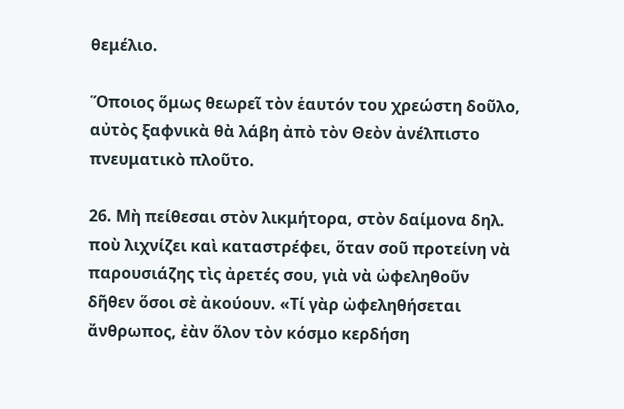θεμέλιο.

Ὅποιος ὅμως θεωρεῖ τὸν ἑαυτόν του χρεώστη δοῦλο, αὐτὸς ξαφνικὰ θὰ λάβη ἀπὸ τὸν Θεὸν ἀνέλπιστο πνευματικὸ πλοῦτο.

26. Μὴ πείθεσαι στὸν λικμήτορα, στὸν δαίμονα δηλ. ποὺ λιχνίζει καὶ καταστρέφει, ὅταν σοῦ προτείνη νὰ παρουσιάζης τὶς ἀρετές σου, γιὰ νὰ ὠφεληθοῦν δῆθεν ὅσοι σὲ ἀκούουν. «Τί γὰρ ὠφεληθήσεται ἄνθρωπος, ἐὰν ὅλον τὸν κόσμο κερδήση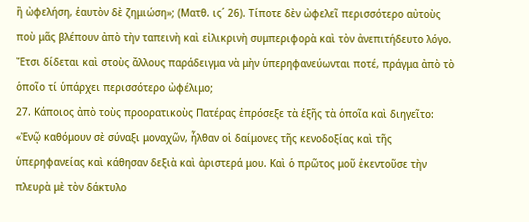ἢ ὠφελήση, ἑαυτὸν δὲ ζημιώση»; (Ματθ. ις´ 26). Τίποτε δὲν ὠφελεῖ περισσότερο αὐτοὺς ποὺ μᾶς βλέπουν ἀπὸ τὴν ταπεινὴ καὶ εἰλικρινὴ συμπεριφορὰ καὶ τὸν ἀνεπιτήδευτο λόγο. Ἔτσι δίδεται καὶ στοὺς ἄλλους παράδειγμα νὰ μὴν ὑπερηφανεύωνται ποτέ, πράγμα ἀπὸ τὸ ὁποῖο τί ὑπάρχει περισσότερο ὠφέλιμο;
27. Κάποιος ἀπὸ τοὺς προορατικοὺς Πατέρας ἐπρόσεξε τὰ ἑξῆς τὰ ὁποῖα καὶ διηγεῖτο: «Ἐνῷ καθόμουν σὲ σύναξι μοναχῶν, ἦλθαν οἱ δαίμονες τῆς κενοδοξίας καὶ τῆς ὑπερηφανείας καὶ κάθησαν δεξιὰ καὶ ἀριστερά μου. Καὶ ὁ πρῶτος μοῦ ἐκεντοῦσε τὴν πλευρὰ μὲ τὸν δάκτυλο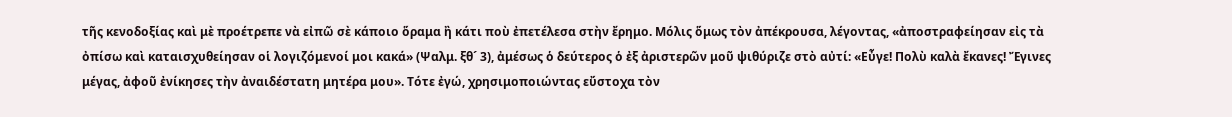τῆς κενοδοξίας καὶ μὲ προέτρεπε νὰ εἰπῶ σὲ κάποιο ὅραμα ἢ κάτι ποὺ ἐπετέλεσα στὴν ἔρημο. Μόλις ὅμως τὸν ἀπέκρουσα, λέγοντας, «ἀποστραφείησαν εἰς τὰ ὀπίσω καὶ καταισχυθείησαν οἱ λογιζόμενοί μοι κακά» (Ψαλμ. ξθ´ 3), ἀμέσως ὁ δεύτερος ὁ ἐξ ἀριστερῶν μοῦ ψιθύριζε στὸ αὐτί: «Εὖγε! Πολὺ καλὰ ἔκανες! Ἔγινες μέγας, ἀφοῦ ἐνίκησες τὴν ἀναιδέστατη μητέρα μου». Τότε ἐγώ, χρησιμοποιώντας εὔστοχα τὸν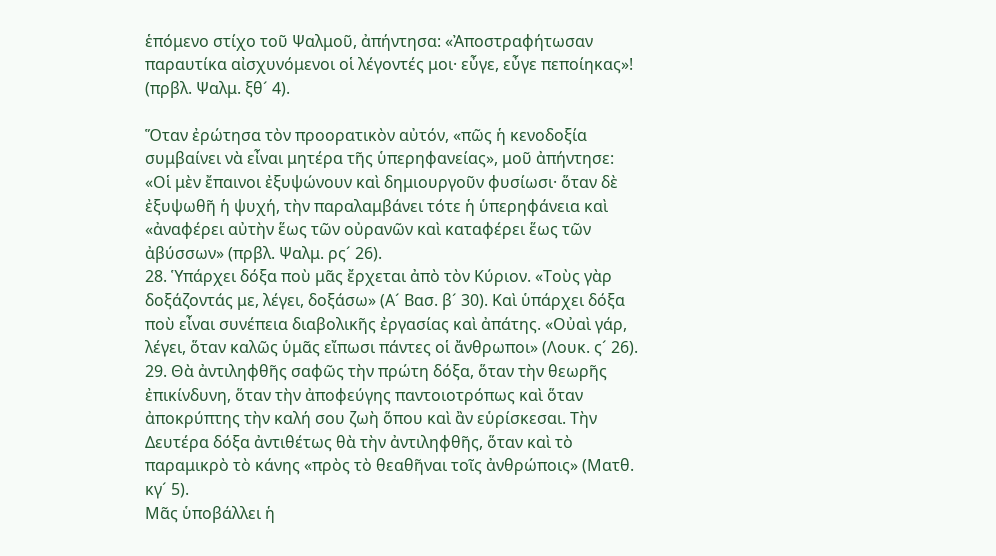ἑπόμενο στίχο τοῦ Ψαλμοῦ, ἀπήντησα: «Ἀποστραφήτωσαν παραυτίκα αἰσχυνόμενοι οἱ λέγοντές μοι· εὖγε, εὖγε πεποίηκας»! (πρβλ. Ψαλμ. ξθ´ 4).

Ὅταν ἐρώτησα τὸν προορατικὸν αὐτόν, «πῶς ἡ κενοδοξία συμβαίνει νὰ εἶναι μητέρα τῆς ὑπερηφανείας», μοῦ ἀπήντησε:
«Οἱ μὲν ἔπαινοι ἐξυψώνουν καὶ δημιουργοῦν φυσίωσι· ὅταν δὲ ἐξυψωθῆ ἡ ψυχή, τὴν παραλαμβάνει τότε ἡ ὑπερηφάνεια καὶ «ἀναφέρει αὐτὴν ἕως τῶν οὐρανῶν καὶ καταφέρει ἕως τῶν ἀβύσσων» (πρβλ. Ψαλμ. ρς´ 26).
28. Ὑπάρχει δόξα ποὺ μᾶς ἔρχεται ἀπὸ τὸν Κύριον. «Τοὺς γὰρ δοξάζοντάς με, λέγει, δοξάσω» (Α´ Βασ. β´ 30). Καὶ ὑπάρχει δόξα ποὺ εἶναι συνέπεια διαβολικῆς ἐργασίας καὶ ἀπάτης. «Οὐαὶ γάρ, λέγει, ὅταν καλῶς ὑμᾶς εἴπωσι πάντες οἱ ἄνθρωποι» (Λουκ. ς´ 26).
29. Θὰ ἀντιληφθῆς σαφῶς τὴν πρώτη δόξα, ὅταν τὴν θεωρῆς ἐπικίνδυνη, ὅταν τὴν ἀποφεύγης παντοιοτρόπως καὶ ὅταν ἀποκρύπτης τὴν καλή σου ζωὴ ὅπου καὶ ἂν εὑρίσκεσαι. Τὴν Δευτέρα δόξα ἀντιθέτως θὰ τὴν ἀντιληφθῆς, ὅταν καὶ τὸ παραμικρὸ τὸ κάνης «πρὸς τὸ θεαθῆναι τοῖς ἀνθρώποις» (Ματθ. κγ´ 5).
Μᾶς ὑποβάλλει ἡ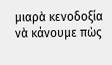μιαρὰ κενοδοξία νὰ κάνουμε πὼς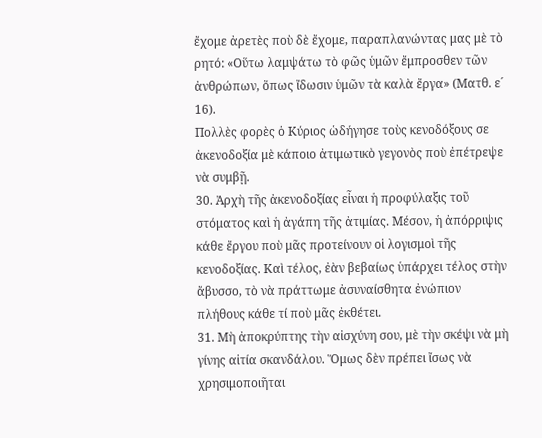ἔχομε ἀρετὲς ποὺ δὲ ἔχομε, παραπλανώντας μας μὲ τὸ ρητό: «Οὕτω λαμψάτω τὸ φῶς ὑμῶν ἔμπροσθεν τῶν ἀνθρώπων, ὅπως ἴδωσιν ὑμῶν τὰ καλὰ ἔργα» (Ματθ. ε´ 16).
Πολλὲς φορὲς ὁ Κύριος ὡδήγησε τοὺς κενοδόξους σε ἀκενοδοξία μὲ κάποιο ἀτιμωτικὸ γεγονὸς ποὺ ἐπέτρεψε νὰ συμβῇ.
30. Ἀρχὴ τῆς ἀκενοδοξίας εἶναι ἡ προφύλαξις τοῦ στόματος καὶ ἡ ἀγάπη τῆς ἀτιμίας. Μέσον, ἡ ἀπόρριψις κάθε ἔργου ποὺ μᾶς προτείνουν οἱ λογισμοὶ τῆς κενοδοξίας. Καὶ τέλος, ἐὰν βεβαίως ὑπάρχει τέλος στὴν ἄβυσσο, τὸ νὰ πράττωμε ἀσυναίσθητα ἐνώπιον πλήθους κάθε τί ποὺ μᾶς ἐκθέτει.
31. Μὴ ἀποκρύπτης τὴν αἰσχύνη σου, μὲ τὴν σκέψι νὰ μὴ γίνης αἰτία σκανδάλου. Ὅμως δὲν πρέπει ἴσως νὰ χρησιμοποιῆται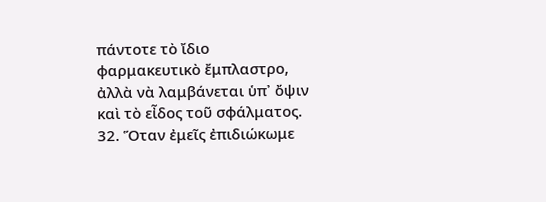πάντοτε τὸ ἴδιο φαρμακευτικὸ ἔμπλαστρο, ἀλλὰ νὰ λαμβάνεται ὑπ᾿ ὄψιν καὶ τὸ εἶδος τοῦ σφάλματος.
32. Ὅταν ἐμεῖς ἐπιδιώκωμε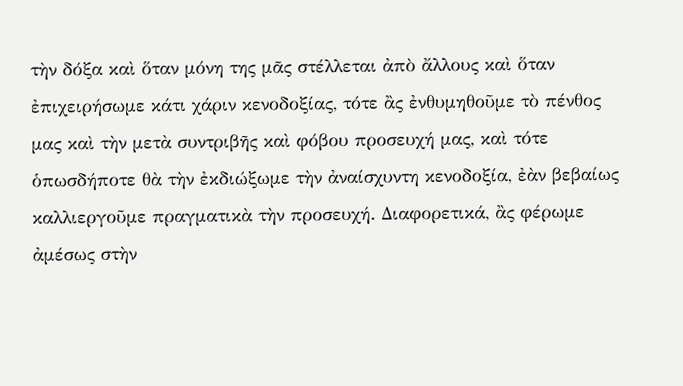τὴν δόξα καὶ ὅταν μόνη της μᾶς στέλλεται ἀπὸ ἄλλους καὶ ὅταν ἐπιχειρήσωμε κάτι χάριν κενοδοξίας, τότε ἂς ἐνθυμηθοῦμε τὸ πένθος μας καὶ τὴν μετὰ συντριβῆς καὶ φόβου προσευχή μας, καὶ τότε ὁπωσδήποτε θὰ τὴν ἐκδιώξωμε τὴν ἀναίσχυντη κενοδοξία, ἐὰν βεβαίως καλλιεργοῦμε πραγματικὰ τὴν προσευχή. Διαφορετικά, ἂς φέρωμε ἀμέσως στὴν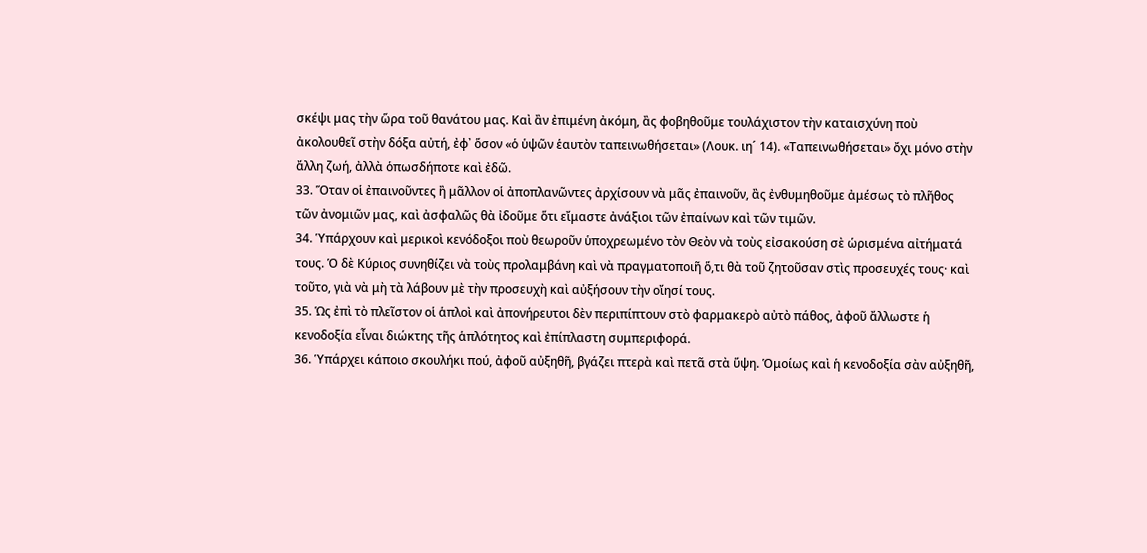σκέψι μας τὴν ὥρα τοῦ θανάτου μας. Καὶ ἂν ἐπιμένη ἀκόμη, ἂς φοβηθοῦμε τουλάχιστον τὴν καταισχύνη ποὺ ἀκολουθεῖ στὴν δόξα αὐτή, ἐφ᾿ ὅσον «ὁ ὑψῶν ἑαυτὸν ταπεινωθήσεται» (Λουκ. ιη´ 14). «Ταπεινωθήσεται» ὄχι μόνο στὴν ἄλλη ζωή, ἀλλὰ ὁπωσδήποτε καὶ ἐδῶ.
33. Ὅταν οἱ ἐπαινοῦντες ἢ μᾶλλον οἱ ἀποπλανῶντες ἀρχίσουν νὰ μᾶς ἐπαινοῦν, ἂς ἐνθυμηθοῦμε ἀμέσως τὸ πλῆθος τῶν ἀνομιῶν μας, καὶ ἀσφαλῶς θὰ ἰδοῦμε ὅτι εἴμαστε ἀνάξιοι τῶν ἐπαίνων καὶ τῶν τιμῶν.
34. Ὑπάρχουν καὶ μερικοὶ κενόδοξοι ποὺ θεωροῦν ὑποχρεωμένο τὸν Θεὸν νὰ τοὺς εἰσακούση σὲ ὡρισμένα αἰτήματά τους. Ὁ δὲ Κύριος συνηθίζει νὰ τοὺς προλαμβάνη καὶ νὰ πραγματοποιῆ ὅ,τι θὰ τοῦ ζητοῦσαν στὶς προσευχές τους· καὶ τοῦτο, γιὰ νὰ μὴ τὰ λάβουν μὲ τὴν προσευχὴ καὶ αὐξήσουν τὴν οἴησί τους.
35. Ὡς ἐπὶ τὸ πλεῖστον οἱ ἁπλοὶ καὶ ἀπονήρευτοι δὲν περιπίπτουν στὸ φαρμακερὸ αὐτὸ πάθος, ἀφοῦ ἄλλωστε ἡ κενοδοξία εἶναι διώκτης τῆς ἁπλότητος καὶ ἐπίπλαστη συμπεριφορά.
36. Ὑπάρχει κάποιο σκουλήκι πού, ἀφοῦ αὐξηθῆ, βγάζει πτερὰ καὶ πετᾶ στὰ ὕψη. Ὁμοίως καὶ ἡ κενοδοξία σὰν αὐξηθῆ,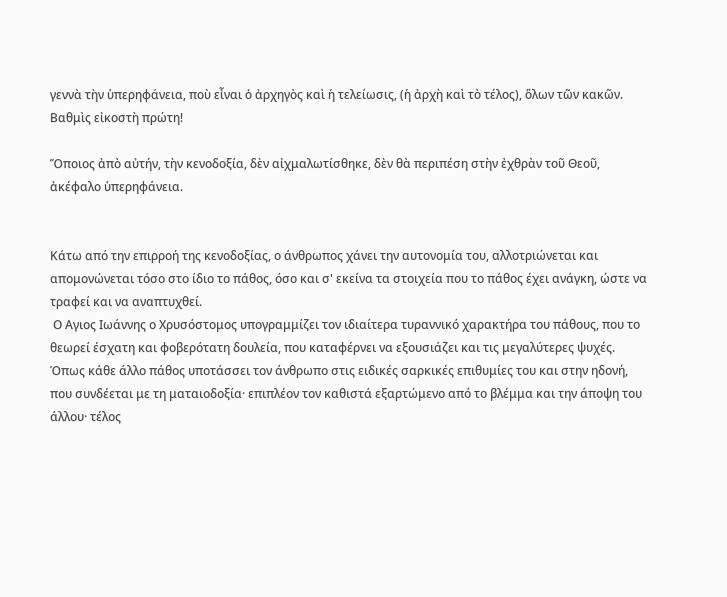γεννὰ τὴν ὑπερηφάνεια, ποὺ εἶναι ὁ ἀρχηγὸς καὶ ἡ τελείωσις, (ἡ ἀρχὴ καὶ τὸ τέλος), ὅλων τῶν κακῶν.
Βαθμὶς εἰκοστὴ πρώτη!

Ὅποιος ἀπὸ αὐτήν, τὴν κενοδοξία, δὲν αἰχμαλωτίσθηκε, δὲν θὰ περιπέση στὴν ἐχθρὰν τοῦ Θεοῦ, ἀκέφαλο ὑπερηφάνεια.


Κάτω από την επιρροή της κενοδοξίας, ο άνθρωπος χάνει την αυτονομία του, αλλοτριώνεται και απομονώνεται τόσο στο ίδιο το πάθος, όσο και σ' εκείνα τα στοιχεία που το πάθος έχει ανάγκη, ώστε να τραφεί και να αναπτυχθεί.
 Ο Αγιος Ιωάννης ο Χρυσόστομος υπογραμμίζει τον ιδιαίτερα τυραννικό χαρακτήρα του πάθους, που το θεωρεί έσχατη και φοβερότατη δουλεία, που καταφέρνει να εξουσιάζει και τις μεγαλύτερες ψυχές. Όπως κάθε άλλο πάθος υποτάσσει τον άνθρωπο στις ειδικές σαρκικές επιθυμίες του και στην ηδονή, που συνδέεται με τη ματαιοδοξία· επιπλέον τον καθιστά εξαρτώμενο από το βλέμμα και την άποψη του άλλου· τέλος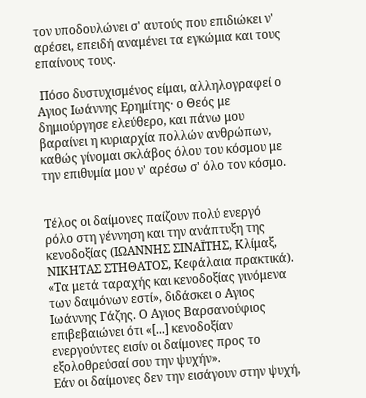τον υποδουλώνει σ' αυτούς που επιδιώκει ν' αρέσει, επειδή αναμένει τα εγκώμια και τους επαίνους τους.

 Πόσο δυστυχισμένος είμαι, αλληλογραφεί ο Αγιος Ιωάννης Ερημίτης· ο Θεός με δημιούργησε ελεύθερο, και πάνω μου βαραίνει η κυριαρχία πολλών ανθρώπων, καθώς γίνομαι σκλάβος όλου του κόσμου με την επιθυμία μου ν' αρέσω σ' όλο τον κόσμο.


Τέλος οι δαίμονες παίζουν πολύ ενεργό ρόλο στη γέννηση και την ανάπτυξη της κενοδοξίας (ΙΩΑΝΝΗΣ ΣΙΝΑΪΤΗΣ, Κλίμαξ, ΝΙΚΗΤΑΣ ΣΤΗΘΑΤΟΣ, Κεφάλαια πρακτικά).
«Τα μετά ταραχής και κενοδοξίας γινόμενα των δαιμόνων εστί», διδάσκει ο Αγιος Ιωάννης Γάζης. Ο Αγιος Βαρσανούφιος επιβεβαιώνει ότι «[...] κενοδοξίαν ενεργούντες εισίν οι δαίμονες προς το εξολοθρεύσαί σου την ψυχήν».
Εάν οι δαίμονες δεν την εισάγουν στην ψυχή,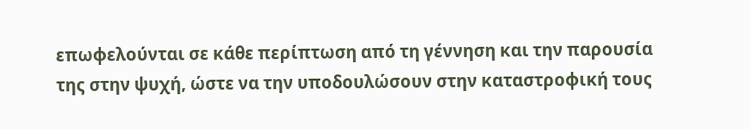επωφελούνται σε κάθε περίπτωση από τη γέννηση και την παρουσία της στην ψυχή, ώστε να την υποδουλώσουν στην καταστροφική τους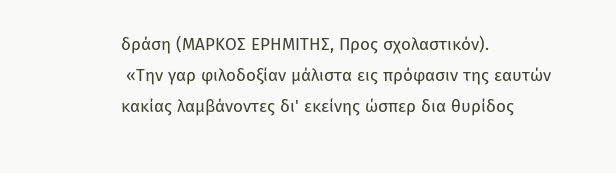δράση (ΜΑΡΚΟΣ ΕΡΗΜΙΤΗΣ, Προς σχολαστικόν).
 «Την γαρ φιλοδοξίαν μάλιστα εις πρόφασιν της εαυτών κακίας λαμβάνοντες δι' εκείνης ώσπερ δια θυρίδος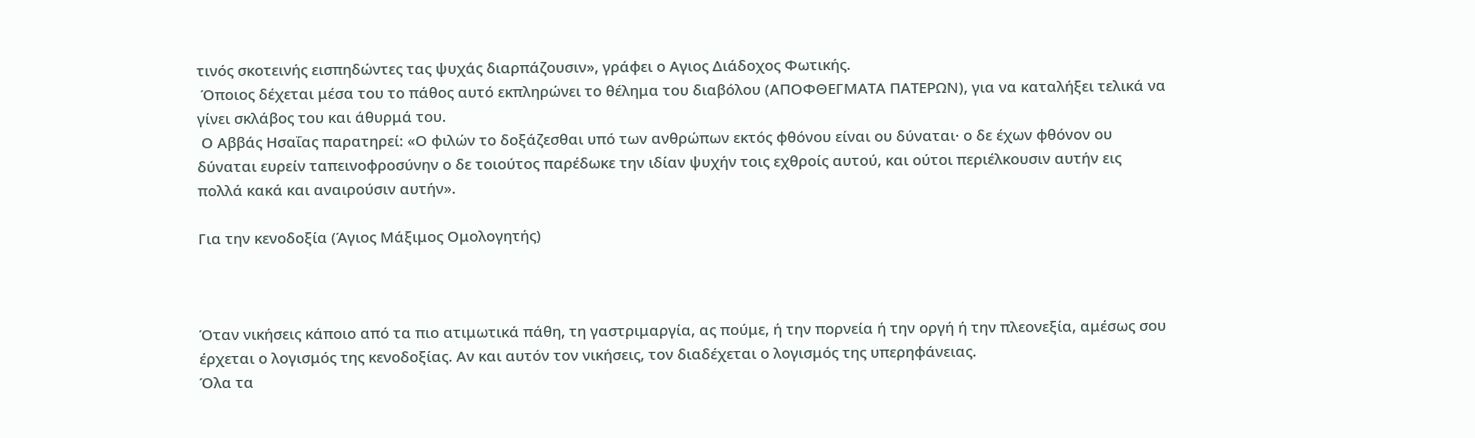τινός σκοτεινής εισπηδώντες τας ψυχάς διαρπάζουσιν», γράφει ο Αγιος Διάδοχος Φωτικής.
 Όποιος δέχεται μέσα του το πάθος αυτό εκπληρώνει το θέλημα του διαβόλου (ΑΠΟΦΘΕΓΜΑΤΑ ΠΑΤΕΡΩΝ), για να καταλήξει τελικά να γίνει σκλάβος του και άθυρμά του.
 Ο Αββάς Ησαΐας παρατηρεί: «Ο φιλών το δοξάζεσθαι υπό των ανθρώπων εκτός φθόνου είναι ου δύναται· ο δε έχων φθόνον ου δύναται ευρείν ταπεινοφροσύνην ο δε τοιούτος παρέδωκε την ιδίαν ψυχήν τοις εχθροίς αυτού, και ούτοι περιέλκουσιν αυτήν εις πολλά κακά και αναιρούσιν αυτήν».

Για την κενοδοξία (Άγιος Μάξιμος Ομολογητής)



Όταν νικήσεις κάποιο από τα πιο ατιμωτικά πάθη, τη γαστριμαργία, ας πούμε, ή την πορνεία ή την οργή ή την πλεονεξία, αμέσως σου έρχεται ο λογισμός της κενοδοξίας. Αν και αυτόν τον νικήσεις, τον διαδέχεται ο λογισμός της υπερηφάνειας.
Όλα τα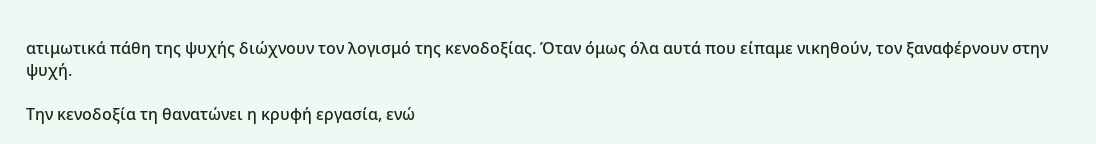ατιμωτικά πάθη της ψυχής διώχνουν τον λογισμό της κενοδοξίας. Όταν όμως όλα αυτά που είπαμε νικηθούν, τον ξαναφέρνουν στην ψυχή.

Την κενοδοξία τη θανατώνει η κρυφή εργασία, ενώ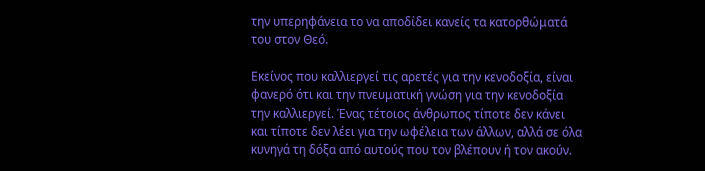την υπερηφάνεια το να αποδίδει κανείς τα κατορθώματά του στον Θεό.

Εκείνος που καλλιεργεί τις αρετές για την κενοδοξία, είναι φανερό ότι και την πνευματική γνώση για την κενοδοξία την καλλιεργεί. Ένας τέτοιος άνθρωπος τίποτε δεν κάνει και τίποτε δεν λέει για την ωφέλεια των άλλων, αλλά σε όλα κυνηγά τη δόξα από αυτούς που τον βλέπουν ή τον ακούν.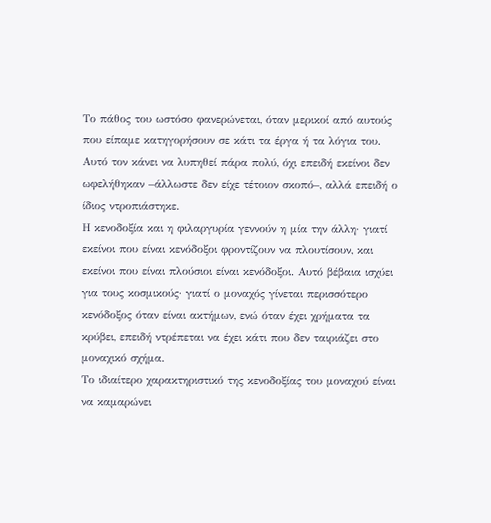Το πάθος του ωστόσο φανερώνεται, όταν μερικοί από αυτούς που είπαμε κατηγορήσουν σε κάτι τα έργα ή τα λόγια του. Αυτό τον κάνει να λυπηθεί πάρα πολύ, όχι επειδή εκείνοι δεν ωφελήθηκαν –άλλωστε δεν είχε τέτοιον σκοπό–, αλλά επειδή ο ίδιος ντροπιάστηκε.
Η κενοδοξία και η φιλαργυρία γεννούν η μία την άλλη· γιατί εκείνοι που είναι κενόδοξοι φροντίζουν να πλουτίσουν, και εκείνοι που είναι πλούσιοι είναι κενόδοξοι. Αυτό βέβαια ισχύει για τους κοσμικούς· γιατί ο μοναχός γίνεται περισσότερο κενόδοξος όταν είναι ακτήμων, ενώ όταν έχει χρήματα τα κρύβει, επειδή ντρέπεται να έχει κάτι που δεν ταιριάζει στο μοναχικό σχήμα.
Το ιδιαίτερο χαρακτηριστικό της κενοδοξίας του μοναχού είναι να καμαρώνει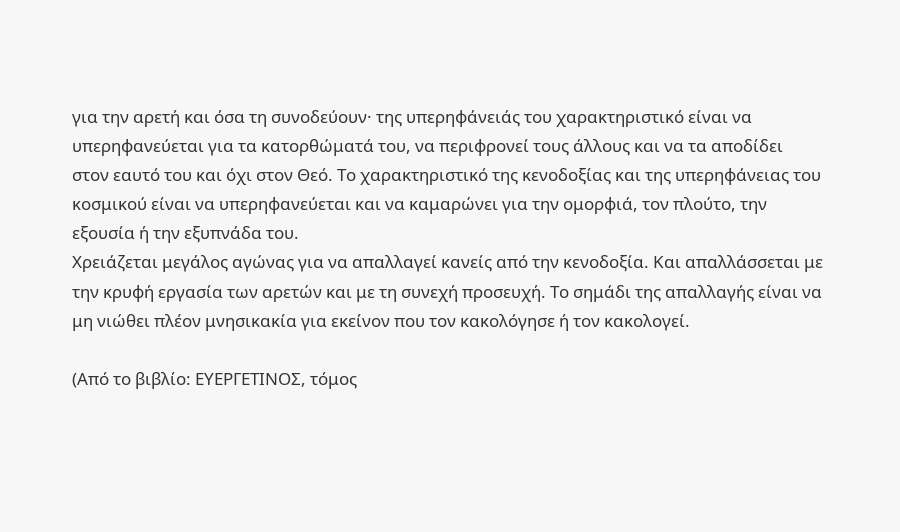για την αρετή και όσα τη συνοδεύουν· της υπερηφάνειάς του χαρακτηριστικό είναι να υπερηφανεύεται για τα κατορθώματά του, να περιφρονεί τους άλλους και να τα αποδίδει στον εαυτό του και όχι στον Θεό. Το χαρακτηριστικό της κενοδοξίας και της υπερηφάνειας του κοσμικού είναι να υπερηφανεύεται και να καμαρώνει για την ομορφιά, τον πλούτο, την εξουσία ή την εξυπνάδα του.
Χρειάζεται μεγάλος αγώνας για να απαλλαγεί κανείς από την κενοδοξία. Και απαλλάσσεται με την κρυφή εργασία των αρετών και με τη συνεχή προσευχή. Το σημάδι της απαλλαγής είναι να μη νιώθει πλέον μνησικακία για εκείνον που τον κακολόγησε ή τον κακολογεί.

(Από το βιβλίο: ΕΥΕΡΓΕΤΙΝΟΣ, τόμος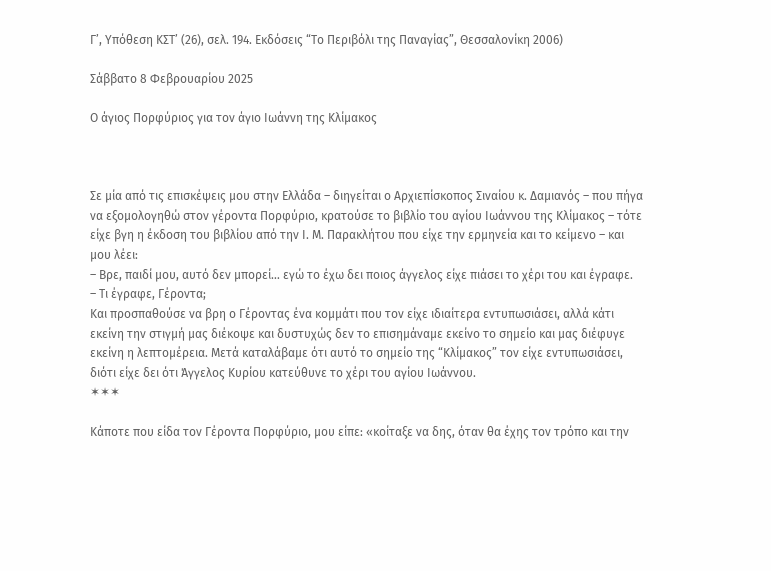Γ’, Υπόθεση ΚΣΤ’ (26), σελ. 194. Εκδόσεις “Το Περιβόλι της Παναγίας”, Θεσσαλονίκη 2006)

Σάββατο 8 Φεβρουαρίου 2025

Ο άγιος Πορφύριος για τον άγιο Ιωάννη της Κλίμακος



Σε μία από τις επισκέψεις μου στην Ελλάδα – διηγείται ο Αρχιεπίσκοπος Σιναίου κ. Δαμιανός – που πήγα να εξομολογηθώ στον γέροντα Πορφύριο, κρατούσε το βιβλίο του αγίου Ιωάννου της Κλίμακος – τότε είχε βγη η έκδοση του βιβλίου από την Ι. Μ. Παρακλήτου που είχε την ερμηνεία και το κείμενο – και μου λέει:
– Βρε, παιδί μου, αυτό δεν μπορεί… εγώ το έχω δει ποιος άγγελος είχε πιάσει το χέρι του και έγραφε.
– Τι έγραφε, Γέροντα;
Και προσπαθούσε να βρη ο Γέροντας ένα κομμάτι που τον είχε ιδιαίτερα εντυπωσιάσει, αλλά κάτι εκείνη την στιγμή μας διέκοψε και δυστυχώς δεν το επισημάναμε εκείνο το σημείο και μας διέφυγε εκείνη η λεπτομέρεια. Μετά καταλάβαμε ότι αυτό το σημείο της “Κλίμακος” τον είχε εντυπωσιάσει, διότι είχε δει ότι Άγγελος Κυρίου κατεύθυνε το χέρι του αγίου Ιωάννου.
✶✶✶

Κάποτε που είδα τον Γέροντα Πορφύριο, μου είπε: «κοίταξε να δης, όταν θα έχης τον τρόπο και την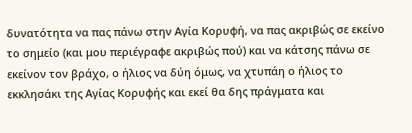δυνατότητα να πας πάνω στην Αγία Κορυφή, να πας ακριβώς σε εκείνο το σημείο (και μου περιέγραφε ακριβώς πού) και να κάτσης πάνω σε εκείνον τον βράχο, ο ήλιος να δύη όμως, να χτυπάη ο ήλιος το εκκλησάκι της Αγίας Κορυφής και εκεί θα δης πράγματα και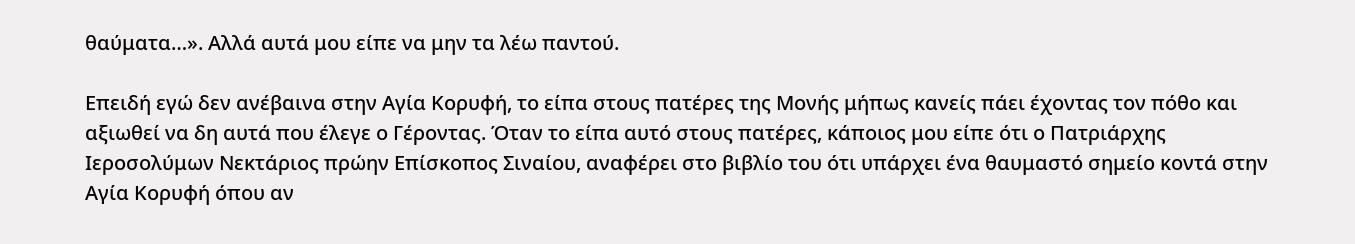θαύματα…». Αλλά αυτά μου είπε να μην τα λέω παντού.

Επειδή εγώ δεν ανέβαινα στην Αγία Κορυφή, το είπα στους πατέρες της Μονής μήπως κανείς πάει έχοντας τον πόθο και αξιωθεί να δη αυτά που έλεγε ο Γέροντας. Όταν το είπα αυτό στους πατέρες, κάποιος μου είπε ότι ο Πατριάρχης Ιεροσολύμων Νεκτάριος πρώην Επίσκοπος Σιναίου, αναφέρει στο βιβλίο του ότι υπάρχει ένα θαυμαστό σημείο κοντά στην Αγία Κορυφή όπου αν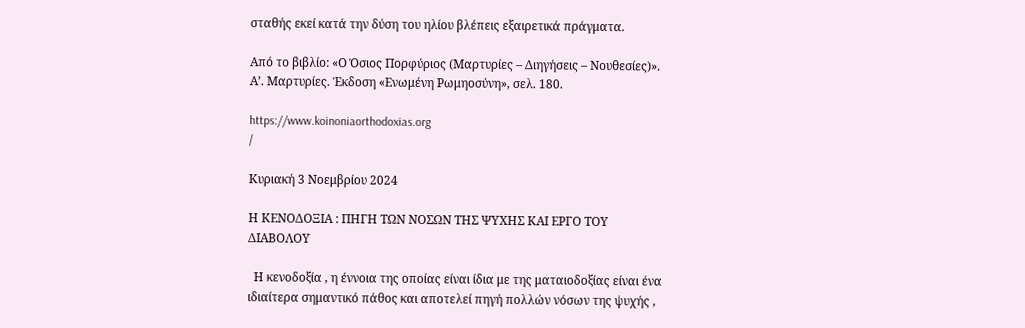σταθής εκεί κατά την δύση του ηλίου βλέπεις εξαιρετικά πράγματα.

Από το βιβλίο: «Ο Όσιος Πορφύριος (Μαρτυρίες – Διηγήσεις – Νουθεσίες)». Α’. Μαρτυρίες. Έκδοση «Ενωμένη Ρωμηοσύνη», σελ. 180.

https://www.koinoniaorthodoxias.org
/

Κυριακή 3 Νοεμβρίου 2024

Η ΚΕΝΟΔΟΞΙΑ : ΠΗΓΗ ΤΩΝ ΝΟΣΩΝ ΤΗΣ ΨΥΧΗΣ ΚΑΙ ΕΡΓΟ ΤΟΥ ΔΙΑΒΟΛΟΥ

  Η κενοδοξία , η έννοια της οποίας είναι ίδια με της ματαιοδοξίας είναι ένα ιδιαίτερα σημαντικό πάθος και αποτελεί πηγή πολλών νόσων της ψυχής ,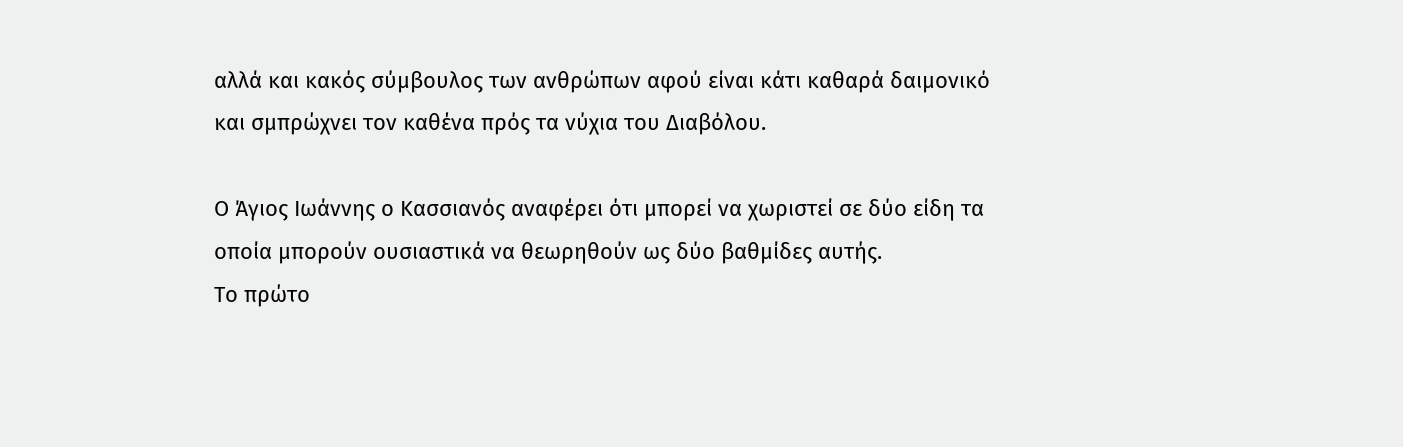αλλά και κακός σύμβουλος των ανθρώπων αφού είναι κάτι καθαρά δαιμονικό και σμπρώχνει τον καθένα πρός τα νύχια του Διαβόλου.

Ο Άγιος Ιωάννης ο Κασσιανός αναφέρει ότι μπορεί να χωριστεί σε δύο είδη τα οποία μπορούν ουσιαστικά να θεωρηθούν ως δύο βαθμίδες αυτής.
Το πρώτο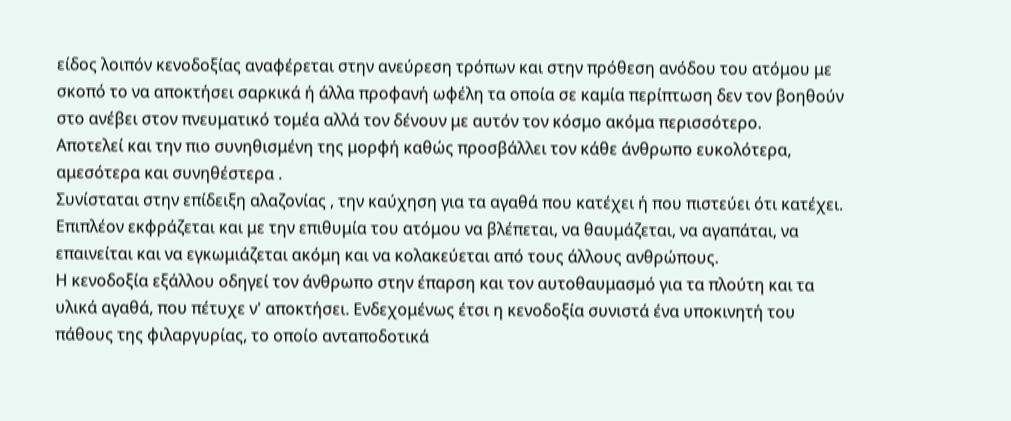είδος λοιπόν κενοδοξίας αναφέρεται στην ανεύρεση τρόπων και στην πρόθεση ανόδου του ατόμου με σκοπό το να αποκτήσει σαρκικά ή άλλα προφανή ωφέλη τα οποία σε καμία περίπτωση δεν τον βοηθούν στο ανέβει στον πνευματικό τομέα αλλά τον δένουν με αυτόν τον κόσμο ακόμα περισσότερο.
Αποτελεί και την πιο συνηθισμένη της μορφή καθώς προσβάλλει τον κάθε άνθρωπο ευκολότερα, αμεσότερα και συνηθέστερα .
Συνίσταται στην επίδειξη αλαζονίας , την καύχηση για τα αγαθά που κατέχει ή που πιστεύει ότι κατέχει.
Επιπλέον εκφράζεται και με την επιθυμία του ατόμου να βλέπεται, να θαυμάζεται, να αγαπάται, να επαινείται και να εγκωμιάζεται ακόμη και να κολακεύεται από τους άλλους ανθρώπους.
Η κενοδοξία εξάλλου οδηγεί τον άνθρωπο στην έπαρση και τον αυτοθαυμασμό για τα πλούτη και τα υλικά αγαθά, που πέτυχε ν' αποκτήσει. Ενδεχομένως έτσι η κενοδοξία συνιστά ένα υποκινητή του πάθους της φιλαργυρίας, το οποίο ανταποδοτικά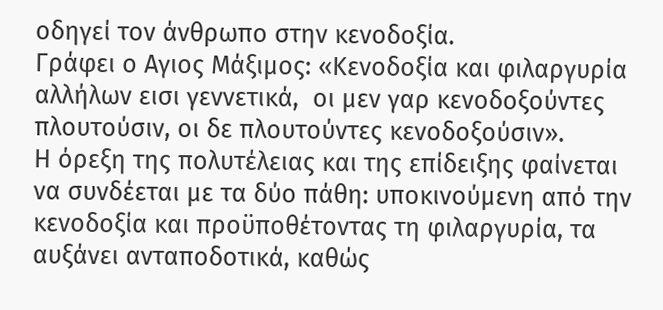οδηγεί τον άνθρωπο στην κενοδοξία.
Γράφει ο Αγιος Μάξιμος: «Κενοδοξία και φιλαργυρία αλλήλων εισι γεννετικά,  οι μεν γαρ κενοδοξούντες πλουτούσιν, οι δε πλουτούντες κενοδοξούσιν».
Η όρεξη της πολυτέλειας και της επίδειξης φαίνεται να συνδέεται με τα δύο πάθη: υποκινούμενη από την κενοδοξία και προϋποθέτοντας τη φιλαργυρία, τα αυξάνει ανταποδοτικά, καθώς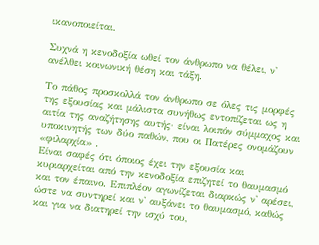ικανοποιείται.

Συχνά η κενοδοξία ωθεί τον άνθρωπο να θέλει, ν' ανέλθει κοινωνική θέση και τάξη.

Το πάθος προσκολλά τον άνθρωπο σε όλες τις μορφές της εξουσίας και μάλιστα συνήθως εντοπίζεται ως η αιτία της αναζήτησης αυτής· είναι λοιπόν σύμμαχος και υποκινητής των δύο παθών, που οι Πατέρες ονομάζουν «φιλαρχία» .
Είναι σαφές ότι όποιος έχει την εξουσία και κυριαρχείται από την κενοδοξία επιζητεί το θαυμασμό και τον έπαινο. Επιπλέον αγωνίζεται διαρκώς ν' αρέσει, ώστε να συντηρεί και ν' αυξάνει το θαυμασμό, καθώς και για να διατηρεί την ισχύ του,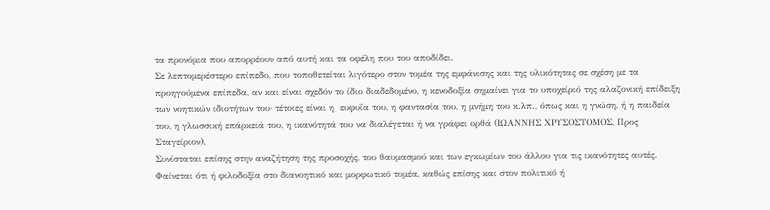τα προνόμια που απορρέουν από αυτή και τα οφέλη που του αποδίδει.
Σε λεπτομερέστερο επίπεδο, που τοποθετείται λιγότερο στον τομέα της εμφάνισης και της υλικότητας σε σχέση με τα προηγούμενα επίπεδα, αν και είναι σχεδόν το ίδιο διαδεδομένο, η κενοδοξία σημαίνει για το υποχείριό της αλαζονική επίδειξη των νοητικών ιδιοτήτων του· τέτοιες είναι η  ευφυΐα του, η φαντασία του, η μνήμη του κ.λπ., όπως και η γνώση, ή η παιδεία του, η γλωσσική επάρκειά του, η ικανότητά του να διαλέγεται ή να γράφει ορθά (ΙΩΑΝΝΗΣ ΧΡΥΣΟΣΤΟΜΟΣ, Προς Σταγείριον).
Συνίσταται επίσης στην αναζήτηση της προσοχής, του θαυμασμού και των εγκωμίων του άλλου για τις ικανότητες αυτές. Φαίνεται ότι ή φιλοδοξία στο διανοητικό και μορφωτικό τομέα, καθώς επίσης και στον πολιτικό ή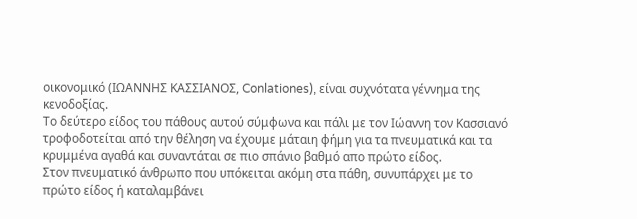οικονομικό (ΙΩΑΝΝΗΣ ΚΑΣΣΙΑΝΟΣ, Conlationes), είναι συχνότατα γέννημα της κενοδοξίας.
Το δεύτερο είδος του πάθους αυτού σύμφωνα και πάλι με τον Ιώαννη τον Κασσιανό τροφοδοτείται από την θέληση να έχουμε μάταιη φήμη για τα πνευματικά και τα κρυμμένα αγαθά και συναντάται σε πιο σπάνιο βαθμό απο πρώτο είδος.
Στον πνευματικό άνθρωπο που υπόκειται ακόμη στα πάθη, συνυπάρχει με το πρώτο είδος ή καταλαμβάνει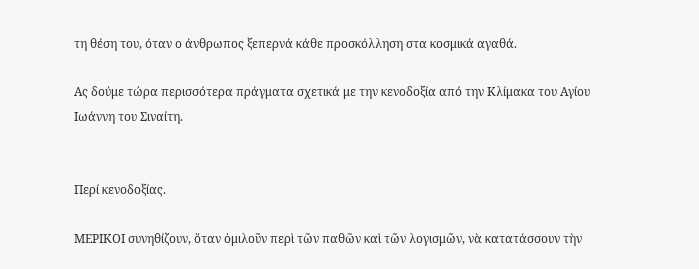τη θέση του, όταν ο άνθρωπος ξεπερνά κάθε προσκόλληση στα κοσμικά αγαθά.

Ας δούμε τώρα περισσότερα πράγματα σχετικά με την κενοδοξία από την Κλίμακα του Αγίου Ιωάννη του Σιναίτη.


Περί κενοδοξίας.

ΜΕΡΙΚΟΙ συνηθίζουν, ὅταν ὁμιλοῦν περὶ τῶν παθῶν καὶ τῶν λογισμῶν, νὰ κατατάσσουν τὴν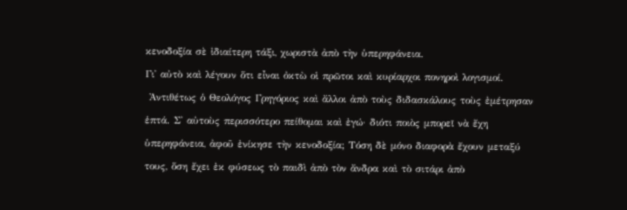κενοδοξία σὲ ἰδιαίτερη τάξι, χωριστὰ ἀπὸ τὴν ὑπερηφάνεια.
Γι᾿ αὐτὸ καὶ λέγουν ὅτι εἶναι ὀκτὼ οἱ πρῶτοι καὶ κυρίαρχοι πονηροὶ λογισμοί.
 Ἀντιθέτως ὁ Θεολόγος Γρηγόριος καὶ ἄλλοι ἀπὸ τοὺς διδασκάλους τοὺς ἐμέτρησαν ἑπτά. Σ᾿ αὐτοὺς περισσότερο πείθομαι καὶ ἐγώ· διότι ποιὸς μπορεῖ νὰ ἔχη ὑπερηφάνεια, ἀφοῦ ἐνίκησε τὴν κενοδοξία; Τόση δὲ μόνο διαφορὰ ἔχουν μεταξύ τους, ὅση ἔχει ἐκ φύσεως τὸ παιδὶ ἀπὸ τὸν ἄνδρα καὶ τὸ σιτάρι ἀπὸ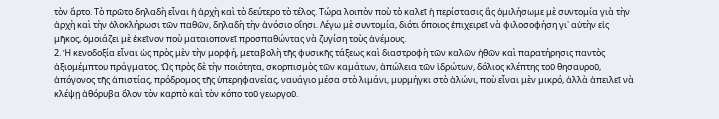τὸν ἄρτο. Τὸ πρῶτο δηλαδὴ εἶναι ἡ ἀρχὴ καὶ τὸ δεύτερο τὸ τέλος. Τώρα λοιπὸν ποὺ τὸ καλεῖ ἡ περίστασις ἂς ὁμιλήσωμε μὲ συντομία γιὰ τὴν ἀρχὴ καὶ τὴν ὁλοκλήρωσι τῶν παθῶν, δηλαδὴ τὴν ἀνόσιο οἴησι. Λέγω μὲ συντομία, διότι ὅποιος ἐπιχειρεῖ νὰ φιλοσοφήση γι᾿ αὐτὴν εἰς μῆκος, ὁμοιάζει μὲ ἐκεῖνον ποὺ ματαιοπονεῖ προσπαθώντας νὰ ζυγίση τοὺς ἀνέμους.
2. Ἡ κενοδοξία εἶναι ὡς πρὸς μὲν τὴν μορφή, μεταβολὴ τῆς φυσικῆς τάξεως καὶ διαστροφὴ τῶν καλῶν ἠθῶν καὶ παρατήρησις παντὸς ἀξιομέμπτου πράγματος. Ὡς πρὸς δὲ τὴν ποιότητα, σκορπισμὸς τῶν καμάτων, ἀπώλεια τῶν ἱδρώτων, δόλιος κλέπτης τοῦ θησαυροῦ, ἀπόγονος τῆς ἀπιστίας, πρόδρομος τῆς ὑπερηφανείας, ναυάγιο μέσα στὸ λιμάνι, μυρμήγκι στὸ ἁλώνι, ποὺ εἶναι μὲν μικρό, ἀλλὰ ἀπειλεῖ νὰ κλέψῃ ἀθόρυβα ὅλον τὸν καρπὸ καὶ τὸν κόπο τοῦ γεωργοῦ.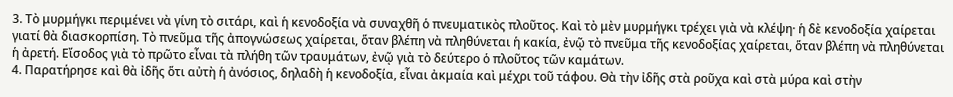3. Τὸ μυρμήγκι περιμένει νὰ γίνη τὸ σιτάρι, καὶ ἡ κενοδοξία νὰ συναχθῆ ὁ πνευματικὸς πλοῦτος. Καὶ τὸ μὲν μυρμήγκι τρέχει γιὰ νὰ κλέψη· ἡ δὲ κενοδοξία χαίρεται γιατί θὰ διασκορπίση. Τὸ πνεῦμα τῆς ἀπογνώσεως χαίρεται, ὅταν βλέπη νὰ πληθύνεται ἡ κακία, ἐνῷ τὸ πνεῦμα τῆς κενοδοξίας χαίρεται, ὅταν βλέπη νὰ πληθύνεται ἡ ἀρετή. Εἴσοδος γιὰ τὸ πρῶτο εἶναι τὰ πλήθη τῶν τραυμάτων, ἐνῷ γιὰ τὸ δεύτερο ὁ πλοῦτος τῶν καμάτων.
4. Παρατήρησε καὶ θὰ ἰδῆς ὅτι αὐτὴ ἡ ἀνόσιος, δηλαδὴ ἡ κενοδοξία, εἶναι ἀκμαία καὶ μέχρι τοῦ τάφου. Θὰ τὴν ἰδῆς στὰ ροῦχα καὶ στὰ μύρα καὶ στὴν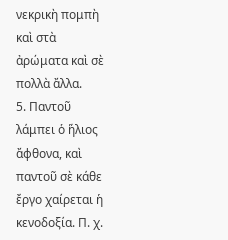νεκρικὴ πομπὴ καὶ στὰ ἀρώματα καὶ σὲ πολλὰ ἄλλα.
5. Παντοῦ λάμπει ὁ ἥλιος ἄφθονα, καὶ παντοῦ σὲ κάθε ἔργο χαίρεται ἡ κενοδοξία. Π. χ.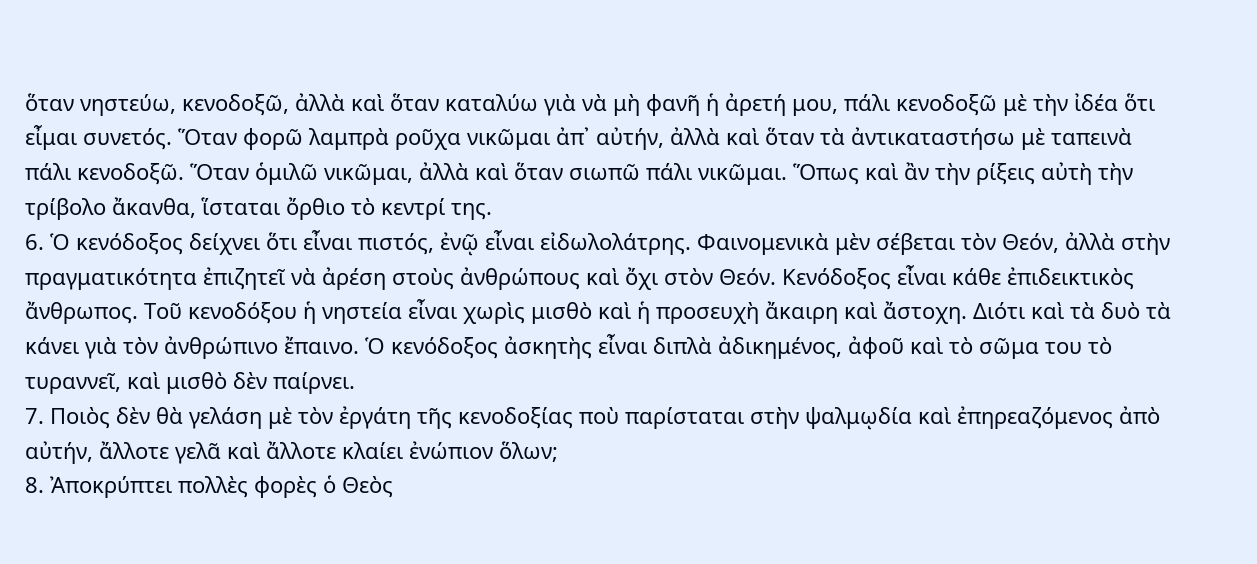ὅταν νηστεύω, κενοδοξῶ, ἀλλὰ καὶ ὅταν καταλύω γιὰ νὰ μὴ φανῆ ἡ ἀρετή μου, πάλι κενοδοξῶ μὲ τὴν ἰδέα ὅτι εἶμαι συνετός. Ὅταν φορῶ λαμπρὰ ροῦχα νικῶμαι ἀπ᾿ αὐτήν, ἀλλὰ καὶ ὅταν τὰ ἀντικαταστήσω μὲ ταπεινὰ πάλι κενοδοξῶ. Ὅταν ὁμιλῶ νικῶμαι, ἀλλὰ καὶ ὅταν σιωπῶ πάλι νικῶμαι. Ὅπως καὶ ἂν τὴν ρίξεις αὐτὴ τὴν τρίβολο ἄκανθα, ἵσταται ὄρθιο τὸ κεντρί της.
6. Ὁ κενόδοξος δείχνει ὅτι εἶναι πιστός, ἐνῷ εἶναι εἰδωλολάτρης. Φαινομενικὰ μὲν σέβεται τὸν Θεόν, ἀλλὰ στὴν πραγματικότητα ἐπιζητεῖ νὰ ἀρέση στοὺς ἀνθρώπους καὶ ὄχι στὸν Θεόν. Κενόδοξος εἶναι κάθε ἐπιδεικτικὸς ἄνθρωπος. Τοῦ κενοδόξου ἡ νηστεία εἶναι χωρὶς μισθὸ καὶ ἡ προσευχὴ ἄκαιρη καὶ ἄστοχη. Διότι καὶ τὰ δυὸ τὰ κάνει γιὰ τὸν ἀνθρώπινο ἔπαινο. Ὁ κενόδοξος ἀσκητὴς εἶναι διπλὰ ἀδικημένος, ἀφοῦ καὶ τὸ σῶμα του τὸ τυραννεῖ, καὶ μισθὸ δὲν παίρνει.
7. Ποιὸς δὲν θὰ γελάση μὲ τὸν ἐργάτη τῆς κενοδοξίας ποὺ παρίσταται στὴν ψαλμῳδία καὶ ἐπηρεαζόμενος ἀπὸ αὐτήν, ἄλλοτε γελᾶ καὶ ἄλλοτε κλαίει ἐνώπιον ὅλων;
8. Ἀποκρύπτει πολλὲς φορὲς ὁ Θεὸς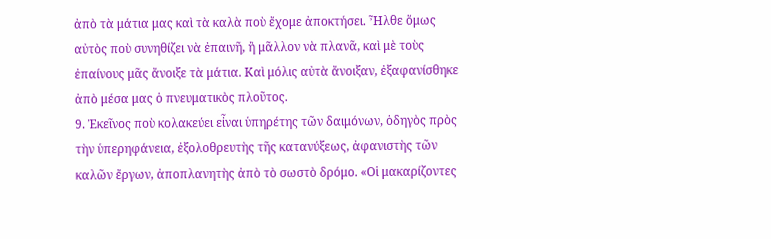ἀπὸ τὰ μάτια μας καὶ τὰ καλὰ ποὺ ἔχομε ἀποκτήσει. Ἦλθε ὅμως αὐτὸς ποὺ συνηθίζει νὰ ἐπαινῆ, ἢ μᾶλλον νὰ πλανᾶ, καὶ μὲ τοὺς ἐπαίνους μᾶς ἄνοιξε τὰ μάτια. Καὶ μόλις αὐτὰ ἄνοιξαν, ἐξαφανίσθηκε ἀπὸ μέσα μας ὁ πνευματικὸς πλοῦτος.
9. Ἐκεῖνος ποὺ κολακεύει εἶναι ὑπηρέτης τῶν δαιμόνων, ὁδηγὸς πρὸς τὴν ὑπερηφάνεια, ἐξολοθρευτὴς τῆς κατανύξεως, ἀφανιστὴς τῶν καλῶν ἔργων, ἀποπλανητὴς ἀπὸ τὸ σωστὸ δρόμο. «Οἱ μακαρίζοντες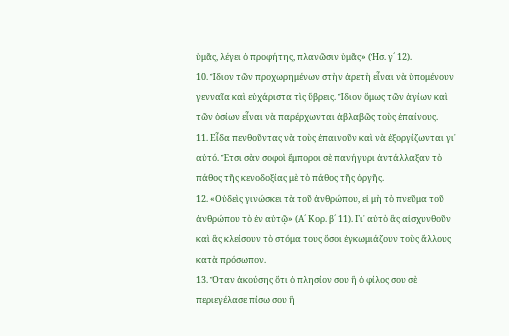ὑμᾶς, λέγει ὁ προφήτης, πλανῶσιν ὑμᾶς» (Ἡσ. γ´ 12).
10. Ἴδιον τῶν προχωρημένων στὴν ἀρετὴ εἶναι νὰ ὑπομένουν γενναῖα καὶ εὐχάριστα τὶς ὕβρεις. Ἴδιον ὅμως τῶν ἁγίων καὶ τῶν ὁσίων εἶναι νὰ παρέρχωνται ἀβλαβῶς τοὺς ἐπαίνους.
11. Εἶδα πενθοῦντας νὰ τοὺς ἐπαινοῦν καὶ νὰ ἐξοργίζωνται γι᾿ αὐτό. Ἔτσι σὰν σοφοὶ ἔμποροι σὲ πανήγυρι ἀντάλλαξαν τὸ πάθος τῆς κενοδοξίας μὲ τὸ πάθος τῆς ὀργῆς.
12. «Οὐδεὶς γινώσκει τὰ τοῦ ἀνθρώπου, εἰ μὴ τὸ πνεῦμα τοῦ ἀνθρώπου τὸ ἐν αὐτῷ» (Α´ Κορ. β´ 11). Γι᾿ αὐτὸ ἂς αἰσχυνθοῦν καὶ ἂς κλείσουν τὸ στόμα τους ὅσοι ἐγκωμιάζουν τοὺς ἄλλους κατὰ πρόσωπον.
13. Ὅταν ἀκούσης ὅτι ὁ πλησίον σου ἢ ὁ φίλος σου σὲ περιεγέλασε πίσω σου ἢ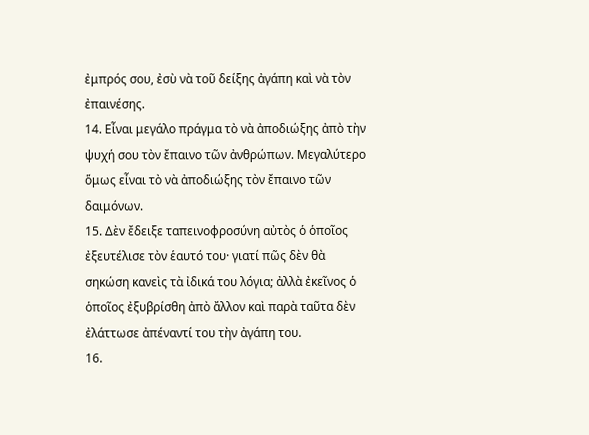ἐμπρός σου, ἐσὺ νὰ τοῦ δείξης ἀγάπη καὶ νὰ τὸν ἐπαινέσης.
14. Εἶναι μεγάλο πράγμα τὸ νὰ ἀποδιώξης ἀπὸ τὴν ψυχή σου τὸν ἔπαινο τῶν ἀνθρώπων. Μεγαλύτερο ὅμως εἶναι τὸ νὰ ἀποδιώξης τὸν ἔπαινο τῶν δαιμόνων.
15. Δὲν ἔδειξε ταπεινοφροσύνη αὐτὸς ὁ ὁποῖος ἐξευτέλισε τὸν ἑαυτό του· γιατί πῶς δὲν θὰ σηκώση κανεὶς τὰ ἰδικά του λόγια; ἀλλὰ ἐκεῖνος ὁ ὁποῖος ἐξυβρίσθη ἀπὸ ἄλλον καὶ παρὰ ταῦτα δὲν ἐλάττωσε ἀπέναντί του τὴν ἀγάπη του.
16.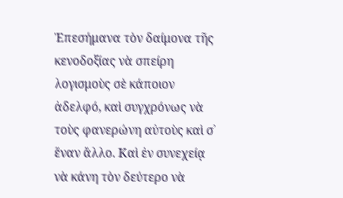Ἐπεσήμανα τὸν δαίμονα τῆς κενοδοξίας νὰ σπείρη λογισμοὺς σὲ κάποιον ἀδελφό, καὶ συγχρόνως νὰ τοὺς φανερώνη αὐτοὺς καὶ σ᾿ ἕναν ἄλλο. Καὶ ἐν συνεχείᾳ νὰ κάνη τὸν δεύτερο νὰ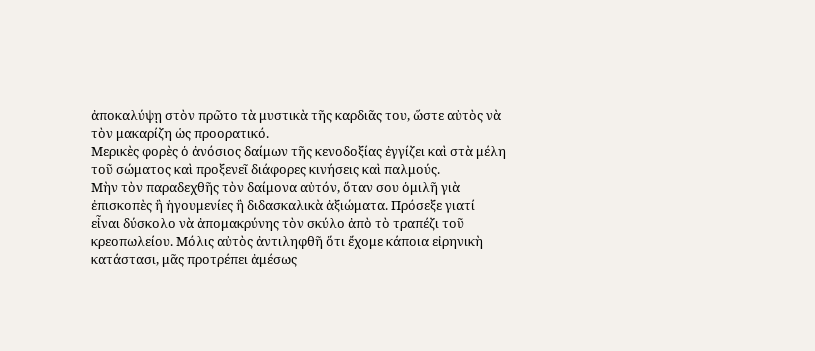ἀποκαλύψῃ στὸν πρῶτο τὰ μυστικὰ τῆς καρδιᾶς του, ὥστε αὐτὸς νὰ τὸν μακαρίζη ὡς προορατικό.
Μερικὲς φορὲς ὁ ἀνόσιος δαίμων τῆς κενοδοξίας ἐγγίζει καὶ στὰ μέλη τοῦ σώματος καὶ προξενεῖ διάφορες κινήσεις καὶ παλμούς.
Μὴν τὸν παραδεχθῆς τὸν δαίμονα αὐτόν, ὅταν σου ὁμιλῆ γιὰ ἐπισκοπὲς ἢ ἡγουμενίες ἢ διδασκαλικὰ ἀξιώματα. Πρόσεξε γιατί εἶναι δύσκολο νὰ ἀπομακρύνης τὸν σκύλο ἀπὸ τὸ τραπέζι τοῦ κρεοπωλείου. Μόλις αὐτὸς ἀντιληφθῆ ὅτι ἔχομε κάποια εἰρηνικὴ κατάστασι, μᾶς προτρέπει ἀμέσως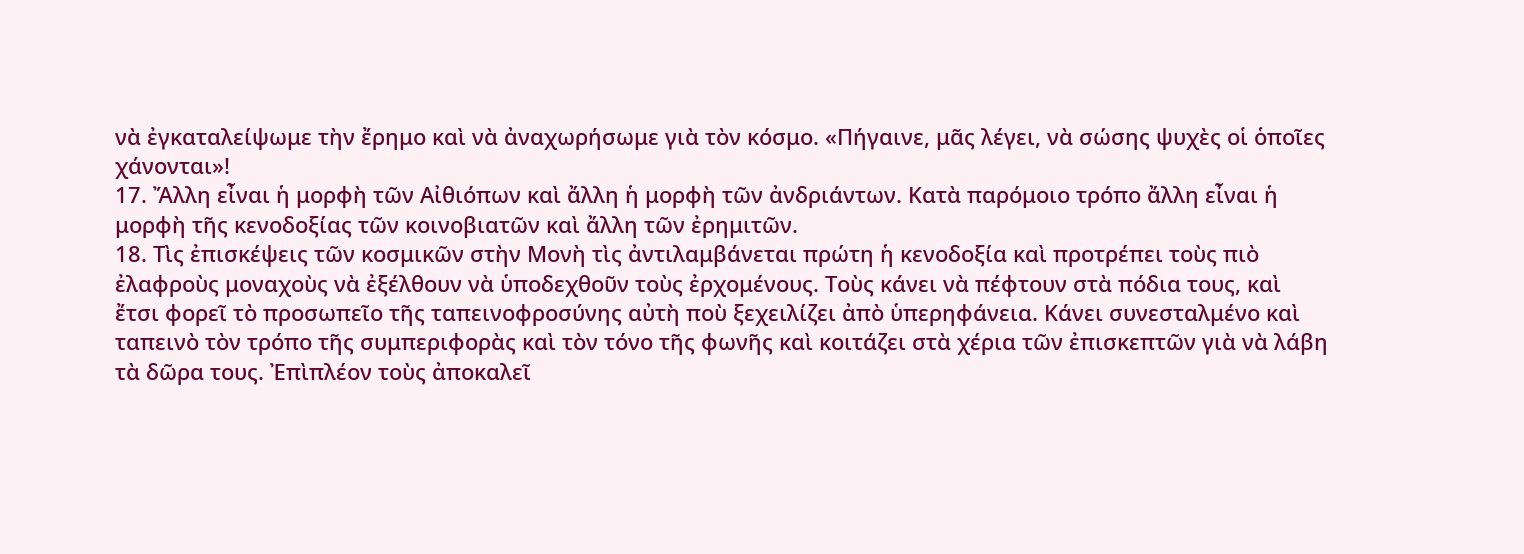νὰ ἐγκαταλείψωμε τὴν ἔρημο καὶ νὰ ἀναχωρήσωμε γιὰ τὸν κόσμο. «Πήγαινε, μᾶς λέγει, νὰ σώσης ψυχὲς οἱ ὁποῖες χάνονται»!
17. Ἄλλη εἶναι ἡ μορφὴ τῶν Αἰθιόπων καὶ ἄλλη ἡ μορφὴ τῶν ἀνδριάντων. Κατὰ παρόμοιο τρόπο ἄλλη εἶναι ἡ μορφὴ τῆς κενοδοξίας τῶν κοινοβιατῶν καὶ ἄλλη τῶν ἐρημιτῶν.
18. Τὶς ἐπισκέψεις τῶν κοσμικῶν στὴν Μονὴ τὶς ἀντιλαμβάνεται πρώτη ἡ κενοδοξία καὶ προτρέπει τοὺς πιὸ ἐλαφροὺς μοναχοὺς νὰ ἐξέλθουν νὰ ὑποδεχθοῦν τοὺς ἐρχομένους. Τοὺς κάνει νὰ πέφτουν στὰ πόδια τους, καὶ ἔτσι φορεῖ τὸ προσωπεῖο τῆς ταπεινοφροσύνης αὐτὴ ποὺ ξεχειλίζει ἀπὸ ὑπερηφάνεια. Κάνει συνεσταλμένο καὶ ταπεινὸ τὸν τρόπο τῆς συμπεριφορὰς καὶ τὸν τόνο τῆς φωνῆς καὶ κοιτάζει στὰ χέρια τῶν ἐπισκεπτῶν γιὰ νὰ λάβη τὰ δῶρα τους. Ἐπὶπλέον τοὺς ἀποκαλεῖ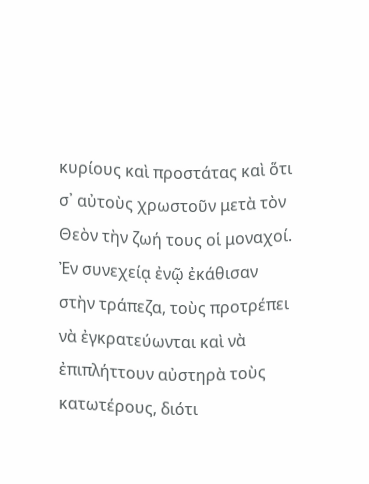κυρίους καὶ προστάτας καὶ ὅτι σ᾿ αὐτοὺς χρωστοῦν μετὰ τὸν Θεὸν τὴν ζωή τους οἱ μοναχοί.
Ἐν συνεχείᾳ ἐνῷ ἐκάθισαν στὴν τράπεζα, τοὺς προτρέπει νὰ ἐγκρατεύωνται καὶ νὰ ἐπιπλήττουν αὐστηρὰ τοὺς κατωτέρους, διότι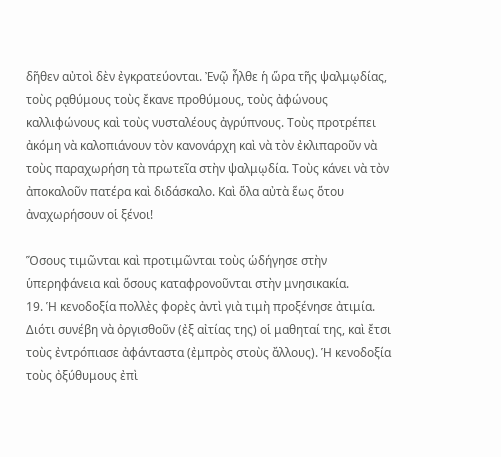δῆθεν αὐτοὶ δὲν ἐγκρατεύονται. Ἐνῷ ἦλθε ἡ ὥρα τῆς ψαλμῳδίας, τοὺς ρᾳθύμους τοὺς ἔκανε προθύμους, τοὺς ἀφώνους καλλιφώνους καὶ τοὺς νυσταλέους ἀγρύπνους. Τοὺς προτρέπει ἀκόμη νὰ καλοπιάνουν τὸν κανονάρχη καὶ νὰ τὸν ἐκλιπαροῦν νὰ τοὺς παραχωρήση τὰ πρωτεῖα στὴν ψαλμῳδία. Τοὺς κάνει νὰ τὸν ἀποκαλοῦν πατέρα καὶ διδάσκαλο. Καὶ ὅλα αὐτὰ ἕως ὅτου ἀναχωρήσουν οἱ ξένοι!

Ὅσους τιμῶνται καὶ προτιμῶνται τοὺς ὡδήγησε στὴν ὑπερηφάνεια καὶ ὅσους καταφρονοῦνται στὴν μνησικακία.
19. Ἡ κενοδοξία πολλὲς φορὲς ἀντὶ γιὰ τιμὴ προξένησε ἀτιμία. Διότι συνέβη νὰ ὀργισθοῦν (ἐξ αἰτίας της) οἱ μαθηταί της, καὶ ἔτσι τοὺς ἐντρόπιασε ἀφάνταστα (ἐμπρὸς στοὺς ἄλλους). Ἡ κενοδοξία τοὺς ὀξύθυμους ἐπὶ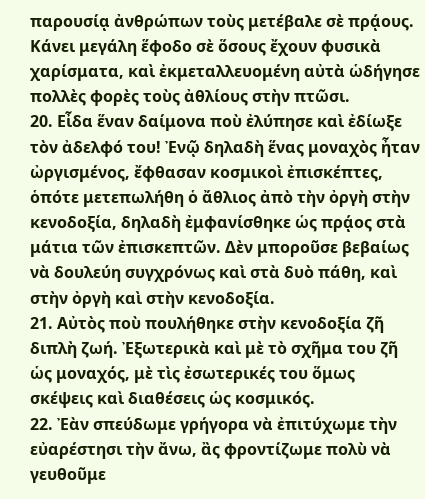παρουσίᾳ ἀνθρώπων τοὺς μετέβαλε σὲ πρᾴους. Κάνει μεγάλη ἕφοδο σὲ ὅσους ἔχουν φυσικὰ χαρίσματα, καὶ ἐκμεταλλευομένη αὐτὰ ὡδήγησε πολλὲς φορὲς τοὺς ἀθλίους στὴν πτῶσι.
20. Εἶδα ἕναν δαίμονα ποὺ ἐλύπησε καὶ ἐδίωξε τὸν ἀδελφό του! Ἐνῷ δηλαδὴ ἕνας μοναχὸς ἦταν ὠργισμένος, ἔφθασαν κοσμικοὶ ἐπισκέπτες, ὁπότε μετεπωλήθη ὁ ἄθλιος ἀπὸ τὴν ὀργὴ στὴν κενοδοξία, δηλαδὴ ἐμφανίσθηκε ὡς πρᾴος στὰ μάτια τῶν ἐπισκεπτῶν. Δὲν μποροῦσε βεβαίως νὰ δουλεύη συγχρόνως καὶ στὰ δυὸ πάθη, καὶ στὴν ὀργὴ καὶ στὴν κενοδοξία.
21. Αὐτὸς ποὺ πουλήθηκε στὴν κενοδοξία ζῆ διπλὴ ζωή. Ἐξωτερικὰ καὶ μὲ τὸ σχῆμα του ζῆ ὡς μοναχός, μὲ τὶς ἐσωτερικές του ὅμως σκέψεις καὶ διαθέσεις ὡς κοσμικός.
22. Ἐὰν σπεύδωμε γρήγορα νὰ ἐπιτύχωμε τὴν εὐαρέστησι τὴν ἄνω, ἂς φροντίζωμε πολὺ νὰ γευθοῦμε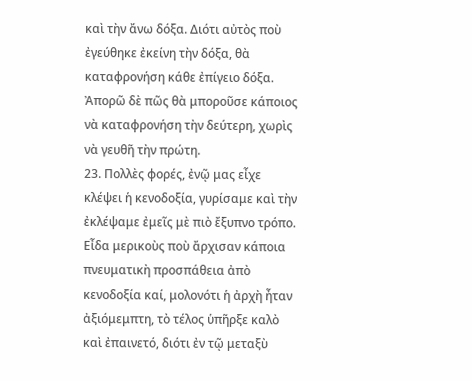καὶ τὴν ἄνω δόξα. Διότι αὐτὸς ποὺ ἐγεύθηκε ἐκείνη τὴν δόξα, θὰ καταφρονήση κάθε ἐπίγειο δόξα. Ἀπορῶ δὲ πῶς θὰ μποροῦσε κάποιος νὰ καταφρονήση τὴν δεύτερη, χωρὶς νὰ γευθῆ τὴν πρώτη.
23. Πολλὲς φορές, ἐνῷ μας εἶχε κλέψει ἡ κενοδοξία, γυρίσαμε καὶ τὴν ἐκλέψαμε ἐμεῖς μὲ πιὸ ἔξυπνο τρόπο. Εἶδα μερικοὺς ποὺ ἄρχισαν κάποια πνευματικὴ προσπάθεια ἀπὸ κενοδοξία καί, μολονότι ἡ ἀρχὴ ἦταν ἀξιόμεμπτη, τὸ τέλος ὑπῆρξε καλὸ καὶ ἐπαινετό, διότι ἐν τῷ μεταξὺ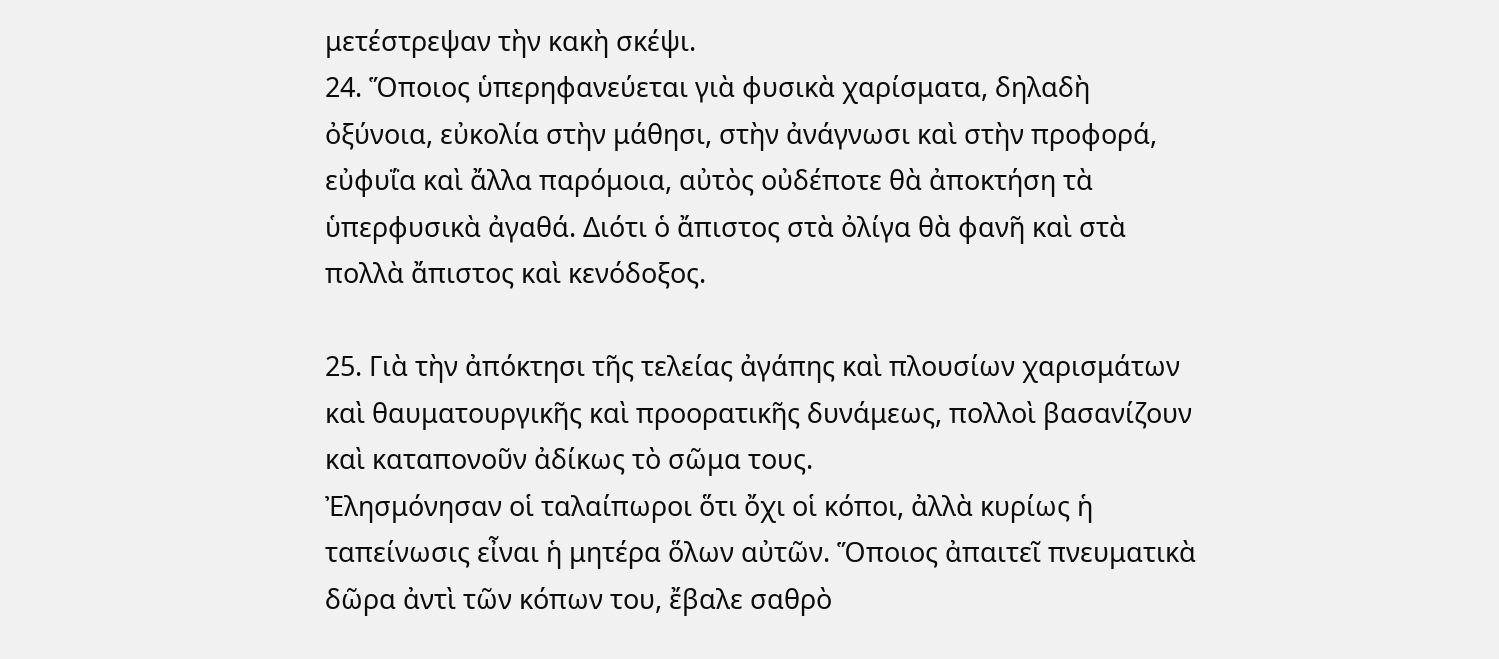μετέστρεψαν τὴν κακὴ σκέψι.
24. Ὅποιος ὑπερηφανεύεται γιὰ φυσικὰ χαρίσματα, δηλαδὴ ὀξύνοια, εὐκολία στὴν μάθησι, στὴν ἀνάγνωσι καὶ στὴν προφορά, εὐφυΐα καὶ ἄλλα παρόμοια, αὐτὸς οὐδέποτε θὰ ἀποκτήση τὰ ὑπερφυσικὰ ἀγαθά. Διότι ὁ ἄπιστος στὰ ὀλίγα θὰ φανῆ καὶ στὰ πολλὰ ἄπιστος καὶ κενόδοξος.

25. Γιὰ τὴν ἀπόκτησι τῆς τελείας ἀγάπης καὶ πλουσίων χαρισμάτων καὶ θαυματουργικῆς καὶ προορατικῆς δυνάμεως, πολλοὶ βασανίζουν καὶ καταπονοῦν ἀδίκως τὸ σῶμα τους.
Ἐλησμόνησαν οἱ ταλαίπωροι ὅτι ὄχι οἱ κόποι, ἀλλὰ κυρίως ἡ ταπείνωσις εἶναι ἡ μητέρα ὅλων αὐτῶν. Ὅποιος ἀπαιτεῖ πνευματικὰ δῶρα ἀντὶ τῶν κόπων του, ἔβαλε σαθρὸ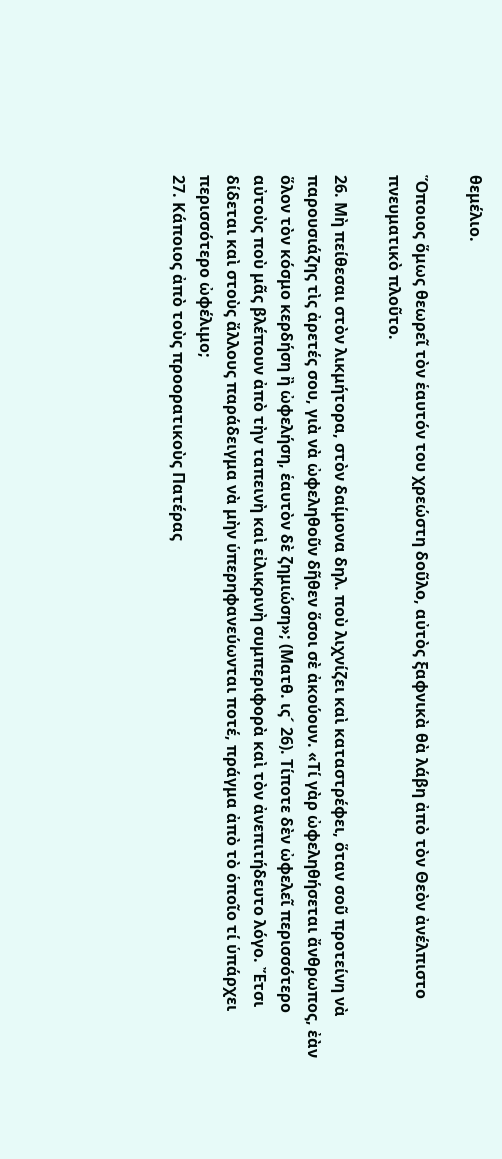θεμέλιο.

Ὅποιος ὅμως θεωρεῖ τὸν ἑαυτόν του χρεώστη δοῦλο, αὐτὸς ξαφνικὰ θὰ λάβη ἀπὸ τὸν Θεὸν ἀνέλπιστο πνευματικὸ πλοῦτο.

26. Μὴ πείθεσαι στὸν λικμήτορα, στὸν δαίμονα δηλ. ποὺ λιχνίζει καὶ καταστρέφει, ὅταν σοῦ προτείνη νὰ παρουσιάζης τὶς ἀρετές σου, γιὰ νὰ ὠφεληθοῦν δῆθεν ὅσοι σὲ ἀκούουν. «Τί γὰρ ὠφεληθήσεται ἄνθρωπος, ἐὰν ὅλον τὸν κόσμο κερδήση ἢ ὠφελήση, ἑαυτὸν δὲ ζημιώση»; (Ματθ. ις´ 26). Τίποτε δὲν ὠφελεῖ περισσότερο αὐτοὺς ποὺ μᾶς βλέπουν ἀπὸ τὴν ταπεινὴ καὶ εἰλικρινὴ συμπεριφορὰ καὶ τὸν ἀνεπιτήδευτο λόγο. Ἔτσι δίδεται καὶ στοὺς ἄλλους παράδειγμα νὰ μὴν ὑπερηφανεύωνται ποτέ, πράγμα ἀπὸ τὸ ὁποῖο τί ὑπάρχει περισσότερο ὠφέλιμο;
27. Κάποιος ἀπὸ τοὺς προορατικοὺς Πατέρας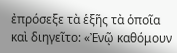ἐπρόσεξε τὰ ἑξῆς τὰ ὁποῖα καὶ διηγεῖτο: «Ἐνῷ καθόμουν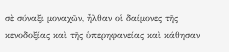σὲ σύναξι μοναχῶν, ἦλθαν οἱ δαίμονες τῆς κενοδοξίας καὶ τῆς ὑπερηφανείας καὶ κάθησαν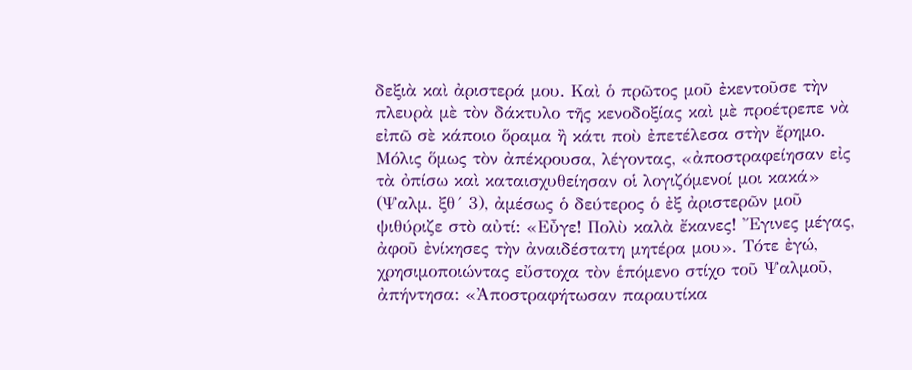δεξιὰ καὶ ἀριστερά μου. Καὶ ὁ πρῶτος μοῦ ἐκεντοῦσε τὴν πλευρὰ μὲ τὸν δάκτυλο τῆς κενοδοξίας καὶ μὲ προέτρεπε νὰ εἰπῶ σὲ κάποιο ὅραμα ἢ κάτι ποὺ ἐπετέλεσα στὴν ἔρημο. Μόλις ὅμως τὸν ἀπέκρουσα, λέγοντας, «ἀποστραφείησαν εἰς τὰ ὀπίσω καὶ καταισχυθείησαν οἱ λογιζόμενοί μοι κακά» (Ψαλμ. ξθ´ 3), ἀμέσως ὁ δεύτερος ὁ ἐξ ἀριστερῶν μοῦ ψιθύριζε στὸ αὐτί: «Εὖγε! Πολὺ καλὰ ἔκανες! Ἔγινες μέγας, ἀφοῦ ἐνίκησες τὴν ἀναιδέστατη μητέρα μου». Τότε ἐγώ, χρησιμοποιώντας εὔστοχα τὸν ἑπόμενο στίχο τοῦ Ψαλμοῦ, ἀπήντησα: «Ἀποστραφήτωσαν παραυτίκα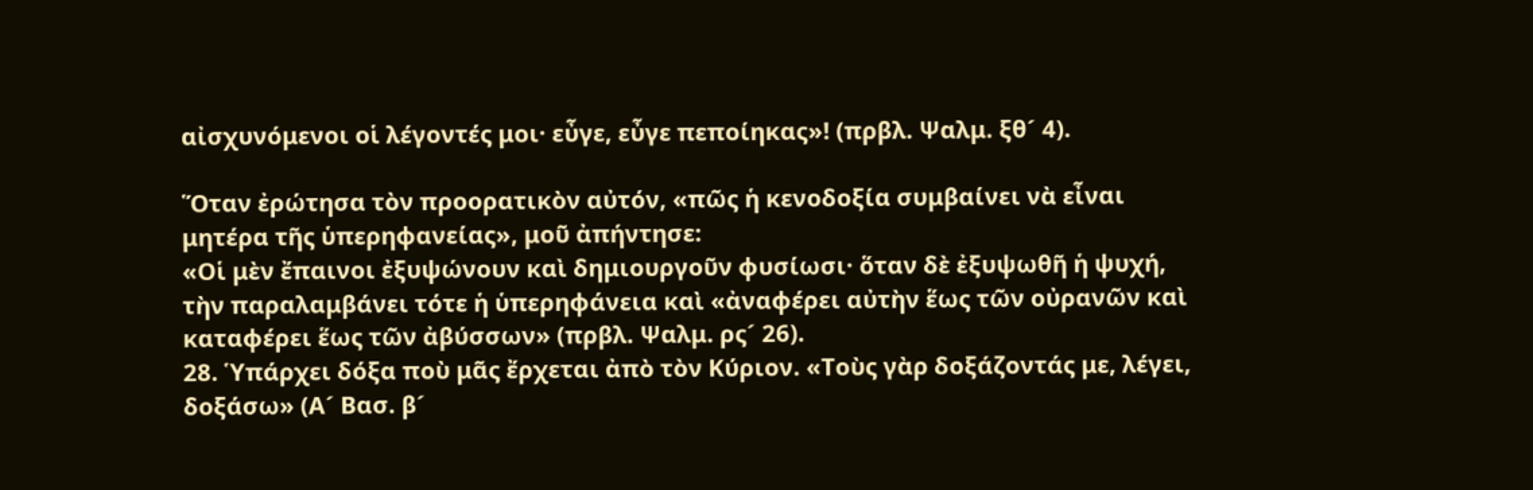αἰσχυνόμενοι οἱ λέγοντές μοι· εὖγε, εὖγε πεποίηκας»! (πρβλ. Ψαλμ. ξθ´ 4).

Ὅταν ἐρώτησα τὸν προορατικὸν αὐτόν, «πῶς ἡ κενοδοξία συμβαίνει νὰ εἶναι μητέρα τῆς ὑπερηφανείας», μοῦ ἀπήντησε:
«Οἱ μὲν ἔπαινοι ἐξυψώνουν καὶ δημιουργοῦν φυσίωσι· ὅταν δὲ ἐξυψωθῆ ἡ ψυχή, τὴν παραλαμβάνει τότε ἡ ὑπερηφάνεια καὶ «ἀναφέρει αὐτὴν ἕως τῶν οὐρανῶν καὶ καταφέρει ἕως τῶν ἀβύσσων» (πρβλ. Ψαλμ. ρς´ 26).
28. Ὑπάρχει δόξα ποὺ μᾶς ἔρχεται ἀπὸ τὸν Κύριον. «Τοὺς γὰρ δοξάζοντάς με, λέγει, δοξάσω» (Α´ Βασ. β´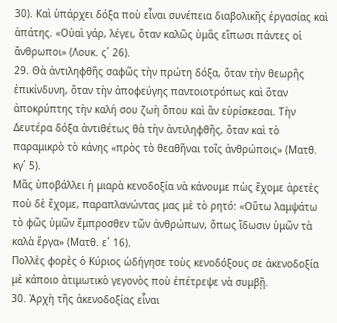30). Καὶ ὑπάρχει δόξα ποὺ εἶναι συνέπεια διαβολικῆς ἐργασίας καὶ ἀπάτης. «Οὐαὶ γάρ, λέγει, ὅταν καλῶς ὑμᾶς εἴπωσι πάντες οἱ ἄνθρωποι» (Λουκ. ς´ 26).
29. Θὰ ἀντιληφθῆς σαφῶς τὴν πρώτη δόξα, ὅταν τὴν θεωρῆς ἐπικίνδυνη, ὅταν τὴν ἀποφεύγης παντοιοτρόπως καὶ ὅταν ἀποκρύπτης τὴν καλή σου ζωὴ ὅπου καὶ ἂν εὑρίσκεσαι. Τὴν Δευτέρα δόξα ἀντιθέτως θὰ τὴν ἀντιληφθῆς, ὅταν καὶ τὸ παραμικρὸ τὸ κάνης «πρὸς τὸ θεαθῆναι τοῖς ἀνθρώποις» (Ματθ. κγ´ 5).
Μᾶς ὑποβάλλει ἡ μιαρὰ κενοδοξία νὰ κάνουμε πὼς ἔχομε ἀρετὲς ποὺ δὲ ἔχομε, παραπλανώντας μας μὲ τὸ ρητό: «Οὕτω λαμψάτω τὸ φῶς ὑμῶν ἔμπροσθεν τῶν ἀνθρώπων, ὅπως ἴδωσιν ὑμῶν τὰ καλὰ ἔργα» (Ματθ. ε´ 16).
Πολλὲς φορὲς ὁ Κύριος ὡδήγησε τοὺς κενοδόξους σε ἀκενοδοξία μὲ κάποιο ἀτιμωτικὸ γεγονὸς ποὺ ἐπέτρεψε νὰ συμβῇ.
30. Ἀρχὴ τῆς ἀκενοδοξίας εἶναι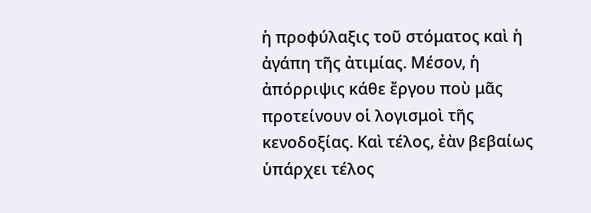ἡ προφύλαξις τοῦ στόματος καὶ ἡ ἀγάπη τῆς ἀτιμίας. Μέσον, ἡ ἀπόρριψις κάθε ἔργου ποὺ μᾶς προτείνουν οἱ λογισμοὶ τῆς κενοδοξίας. Καὶ τέλος, ἐὰν βεβαίως ὑπάρχει τέλος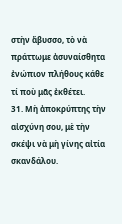στὴν ἄβυσσο, τὸ νὰ πράττωμε ἀσυναίσθητα ἐνώπιον πλήθους κάθε τί ποὺ μᾶς ἐκθέτει.
31. Μὴ ἀποκρύπτης τὴν αἰσχύνη σου, μὲ τὴν σκέψι νὰ μὴ γίνης αἰτία σκανδάλου.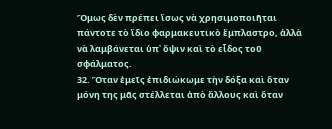Ὅμως δὲν πρέπει ἴσως νὰ χρησιμοποιῆται πάντοτε τὸ ἴδιο φαρμακευτικὸ ἔμπλαστρο, ἀλλὰ νὰ λαμβάνεται ὑπ᾿ ὄψιν καὶ τὸ εἶδος τοῦ σφάλματος.
32. Ὅταν ἐμεῖς ἐπιδιώκωμε τὴν δόξα καὶ ὅταν μόνη της μᾶς στέλλεται ἀπὸ ἄλλους καὶ ὅταν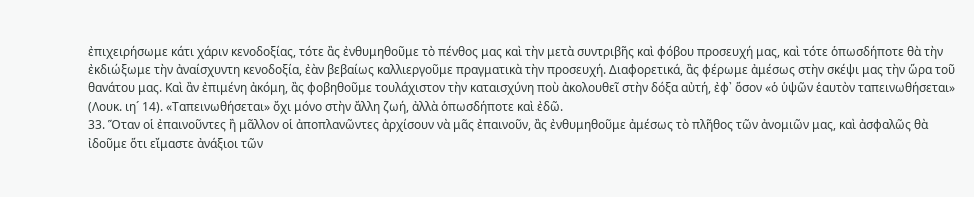ἐπιχειρήσωμε κάτι χάριν κενοδοξίας, τότε ἂς ἐνθυμηθοῦμε τὸ πένθος μας καὶ τὴν μετὰ συντριβῆς καὶ φόβου προσευχή μας, καὶ τότε ὁπωσδήποτε θὰ τὴν ἐκδιώξωμε τὴν ἀναίσχυντη κενοδοξία, ἐὰν βεβαίως καλλιεργοῦμε πραγματικὰ τὴν προσευχή. Διαφορετικά, ἂς φέρωμε ἀμέσως στὴν σκέψι μας τὴν ὥρα τοῦ θανάτου μας. Καὶ ἂν ἐπιμένη ἀκόμη, ἂς φοβηθοῦμε τουλάχιστον τὴν καταισχύνη ποὺ ἀκολουθεῖ στὴν δόξα αὐτή, ἐφ᾿ ὅσον «ὁ ὑψῶν ἑαυτὸν ταπεινωθήσεται» (Λουκ. ιη´ 14). «Ταπεινωθήσεται» ὄχι μόνο στὴν ἄλλη ζωή, ἀλλὰ ὁπωσδήποτε καὶ ἐδῶ.
33. Ὅταν οἱ ἐπαινοῦντες ἢ μᾶλλον οἱ ἀποπλανῶντες ἀρχίσουν νὰ μᾶς ἐπαινοῦν, ἂς ἐνθυμηθοῦμε ἀμέσως τὸ πλῆθος τῶν ἀνομιῶν μας, καὶ ἀσφαλῶς θὰ ἰδοῦμε ὅτι εἴμαστε ἀνάξιοι τῶν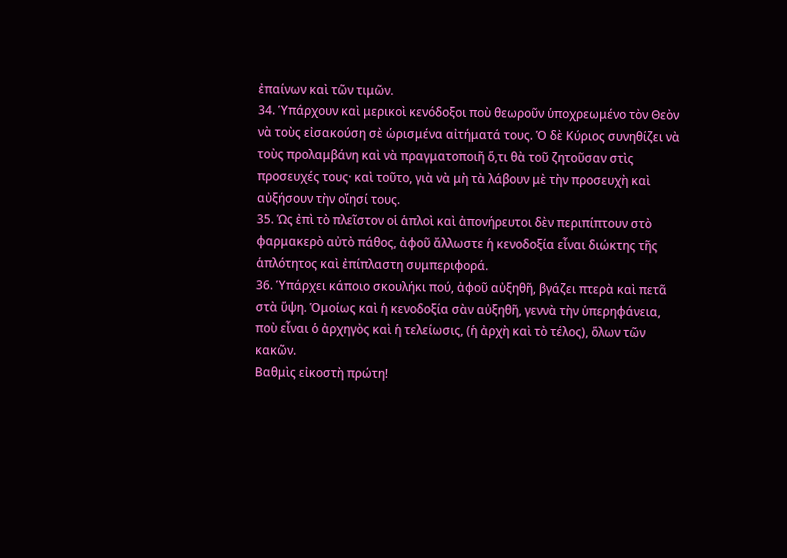ἐπαίνων καὶ τῶν τιμῶν.
34. Ὑπάρχουν καὶ μερικοὶ κενόδοξοι ποὺ θεωροῦν ὑποχρεωμένο τὸν Θεὸν νὰ τοὺς εἰσακούση σὲ ὡρισμένα αἰτήματά τους. Ὁ δὲ Κύριος συνηθίζει νὰ τοὺς προλαμβάνη καὶ νὰ πραγματοποιῆ ὅ,τι θὰ τοῦ ζητοῦσαν στὶς προσευχές τους· καὶ τοῦτο, γιὰ νὰ μὴ τὰ λάβουν μὲ τὴν προσευχὴ καὶ αὐξήσουν τὴν οἴησί τους.
35. Ὡς ἐπὶ τὸ πλεῖστον οἱ ἁπλοὶ καὶ ἀπονήρευτοι δὲν περιπίπτουν στὸ φαρμακερὸ αὐτὸ πάθος, ἀφοῦ ἄλλωστε ἡ κενοδοξία εἶναι διώκτης τῆς ἁπλότητος καὶ ἐπίπλαστη συμπεριφορά.
36. Ὑπάρχει κάποιο σκουλήκι πού, ἀφοῦ αὐξηθῆ, βγάζει πτερὰ καὶ πετᾶ στὰ ὕψη. Ὁμοίως καὶ ἡ κενοδοξία σὰν αὐξηθῆ, γεννὰ τὴν ὑπερηφάνεια, ποὺ εἶναι ὁ ἀρχηγὸς καὶ ἡ τελείωσις, (ἡ ἀρχὴ καὶ τὸ τέλος), ὅλων τῶν κακῶν.
Βαθμὶς εἰκοστὴ πρώτη!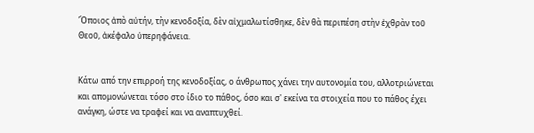Ὅποιος ἀπὸ αὐτήν, τὴν κενοδοξία, δὲν αἰχμαλωτίσθηκε, δὲν θὰ περιπέση στὴν ἐχθρὰν τοῦ Θεοῦ, ἀκέφαλο ὑπερηφάνεια.


Κάτω από την επιρροή της κενοδοξίας, ο άνθρωπος χάνει την αυτονομία του, αλλοτριώνεται και απομονώνεται τόσο στο ίδιο το πάθος, όσο και σ' εκείνα τα στοιχεία που το πάθος έχει ανάγκη, ώστε να τραφεί και να αναπτυχθεί.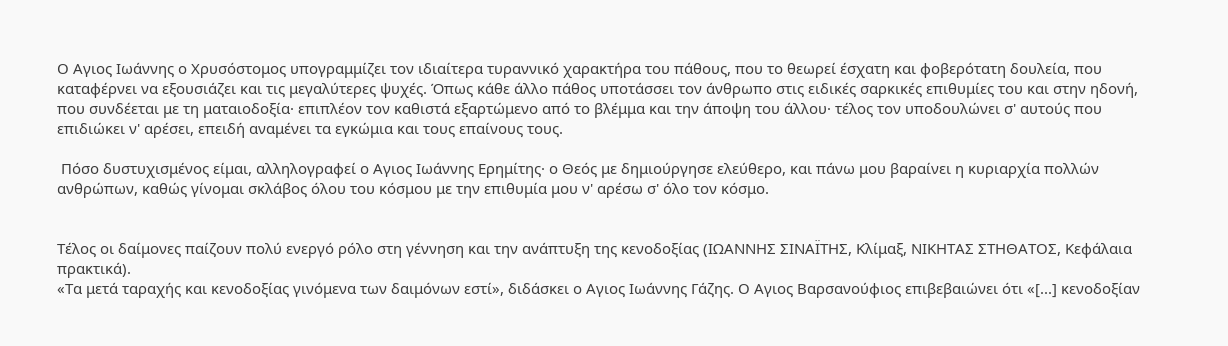Ο Αγιος Ιωάννης ο Χρυσόστομος υπογραμμίζει τον ιδιαίτερα τυραννικό χαρακτήρα του πάθους, που το θεωρεί έσχατη και φοβερότατη δουλεία, που καταφέρνει να εξουσιάζει και τις μεγαλύτερες ψυχές. Όπως κάθε άλλο πάθος υποτάσσει τον άνθρωπο στις ειδικές σαρκικές επιθυμίες του και στην ηδονή, που συνδέεται με τη ματαιοδοξία· επιπλέον τον καθιστά εξαρτώμενο από το βλέμμα και την άποψη του άλλου· τέλος τον υποδουλώνει σ' αυτούς που επιδιώκει ν' αρέσει, επειδή αναμένει τα εγκώμια και τους επαίνους τους.

 Πόσο δυστυχισμένος είμαι, αλληλογραφεί ο Αγιος Ιωάννης Ερημίτης· ο Θεός με δημιούργησε ελεύθερο, και πάνω μου βαραίνει η κυριαρχία πολλών ανθρώπων, καθώς γίνομαι σκλάβος όλου του κόσμου με την επιθυμία μου ν' αρέσω σ' όλο τον κόσμο.


Τέλος οι δαίμονες παίζουν πολύ ενεργό ρόλο στη γέννηση και την ανάπτυξη της κενοδοξίας (ΙΩΑΝΝΗΣ ΣΙΝΑΪΤΗΣ, Κλίμαξ, ΝΙΚΗΤΑΣ ΣΤΗΘΑΤΟΣ, Κεφάλαια πρακτικά).
«Τα μετά ταραχής και κενοδοξίας γινόμενα των δαιμόνων εστί», διδάσκει ο Αγιος Ιωάννης Γάζης. Ο Αγιος Βαρσανούφιος επιβεβαιώνει ότι «[...] κενοδοξίαν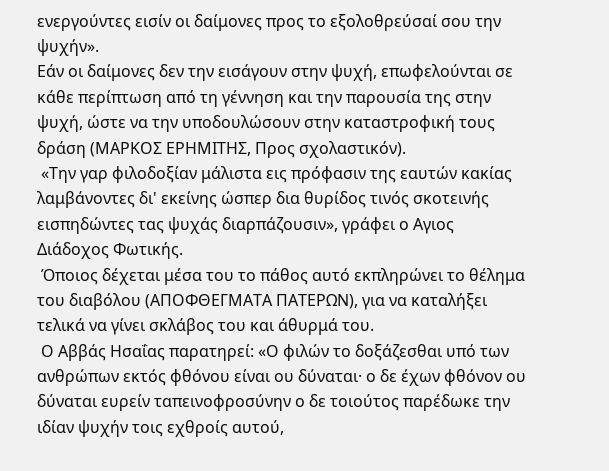ενεργούντες εισίν οι δαίμονες προς το εξολοθρεύσαί σου την ψυχήν».
Εάν οι δαίμονες δεν την εισάγουν στην ψυχή, επωφελούνται σε κάθε περίπτωση από τη γέννηση και την παρουσία της στην ψυχή, ώστε να την υποδουλώσουν στην καταστροφική τους δράση (ΜΑΡΚΟΣ ΕΡΗΜΙΤΗΣ, Προς σχολαστικόν).
 «Την γαρ φιλοδοξίαν μάλιστα εις πρόφασιν της εαυτών κακίας λαμβάνοντες δι' εκείνης ώσπερ δια θυρίδος τινός σκοτεινής εισπηδώντες τας ψυχάς διαρπάζουσιν», γράφει ο Αγιος Διάδοχος Φωτικής.
 Όποιος δέχεται μέσα του το πάθος αυτό εκπληρώνει το θέλημα του διαβόλου (ΑΠΟΦΘΕΓΜΑΤΑ ΠΑΤΕΡΩΝ), για να καταλήξει τελικά να γίνει σκλάβος του και άθυρμά του.
 Ο Αββάς Ησαΐας παρατηρεί: «Ο φιλών το δοξάζεσθαι υπό των ανθρώπων εκτός φθόνου είναι ου δύναται· ο δε έχων φθόνον ου δύναται ευρείν ταπεινοφροσύνην ο δε τοιούτος παρέδωκε την ιδίαν ψυχήν τοις εχθροίς αυτού,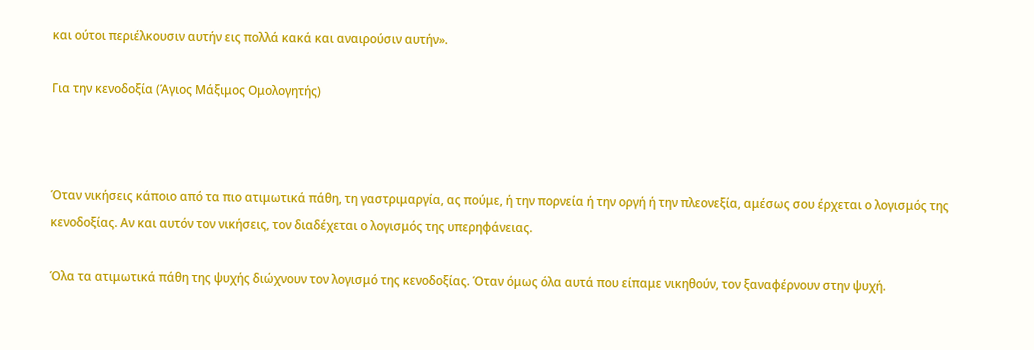και ούτοι περιέλκουσιν αυτήν εις πολλά κακά και αναιρούσιν αυτήν».

Για την κενοδοξία (Άγιος Μάξιμος Ομολογητής)



Όταν νικήσεις κάποιο από τα πιο ατιμωτικά πάθη, τη γαστριμαργία, ας πούμε, ή την πορνεία ή την οργή ή την πλεονεξία, αμέσως σου έρχεται ο λογισμός της κενοδοξίας. Αν και αυτόν τον νικήσεις, τον διαδέχεται ο λογισμός της υπερηφάνειας.

Όλα τα ατιμωτικά πάθη της ψυχής διώχνουν τον λογισμό της κενοδοξίας. Όταν όμως όλα αυτά που είπαμε νικηθούν, τον ξαναφέρνουν στην ψυχή.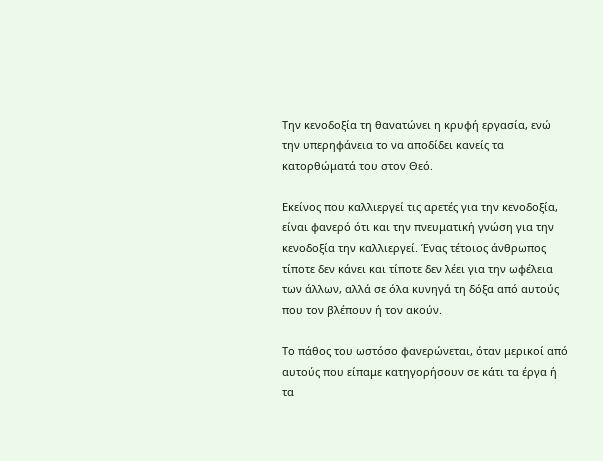Την κενοδοξία τη θανατώνει η κρυφή εργασία, ενώ την υπερηφάνεια το να αποδίδει κανείς τα κατορθώματά του στον Θεό.

Εκείνος που καλλιεργεί τις αρετές για την κενοδοξία, είναι φανερό ότι και την πνευματική γνώση για την κενοδοξία την καλλιεργεί. Ένας τέτοιος άνθρωπος τίποτε δεν κάνει και τίποτε δεν λέει για την ωφέλεια των άλλων, αλλά σε όλα κυνηγά τη δόξα από αυτούς που τον βλέπουν ή τον ακούν.

Το πάθος του ωστόσο φανερώνεται, όταν μερικοί από αυτούς που είπαμε κατηγορήσουν σε κάτι τα έργα ή τα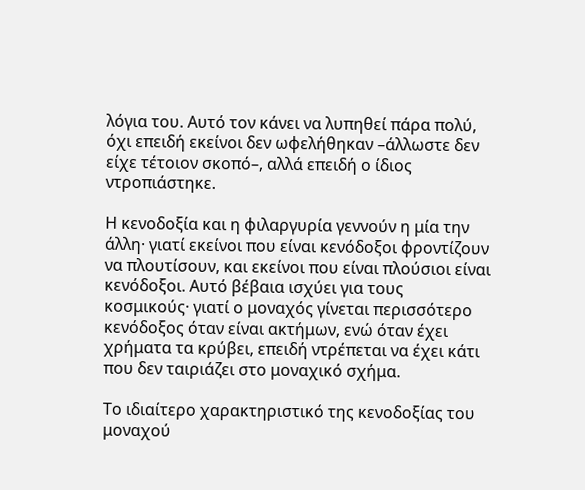λόγια του. Αυτό τον κάνει να λυπηθεί πάρα πολύ, όχι επειδή εκείνοι δεν ωφελήθηκαν –άλλωστε δεν είχε τέτοιον σκοπό–, αλλά επειδή ο ίδιος ντροπιάστηκε.

Η κενοδοξία και η φιλαργυρία γεννούν η μία την άλλη· γιατί εκείνοι που είναι κενόδοξοι φροντίζουν να πλουτίσουν, και εκείνοι που είναι πλούσιοι είναι κενόδοξοι. Αυτό βέβαια ισχύει για τους κοσμικούς· γιατί ο μοναχός γίνεται περισσότερο κενόδοξος όταν είναι ακτήμων, ενώ όταν έχει χρήματα τα κρύβει, επειδή ντρέπεται να έχει κάτι που δεν ταιριάζει στο μοναχικό σχήμα.

Το ιδιαίτερο χαρακτηριστικό της κενοδοξίας του μοναχού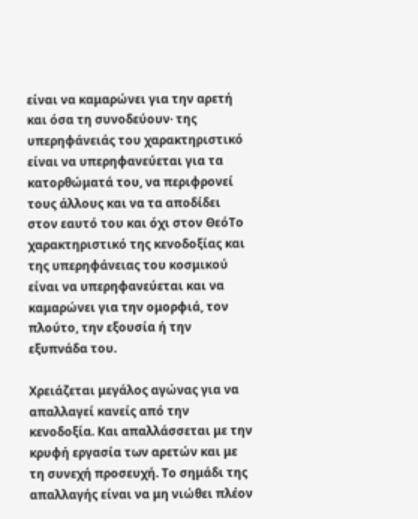είναι να καμαρώνει για την αρετή και όσα τη συνοδεύουν· της υπερηφάνειάς του χαρακτηριστικό είναι να υπερηφανεύεται για τα κατορθώματά του, να περιφρονεί τους άλλους και να τα αποδίδει στον εαυτό του και όχι στον ΘεόΤο χαρακτηριστικό της κενοδοξίας και της υπερηφάνειας του κοσμικού είναι να υπερηφανεύεται και να καμαρώνει για την ομορφιά, τον πλούτο, την εξουσία ή την εξυπνάδα του.

Χρειάζεται μεγάλος αγώνας για να απαλλαγεί κανείς από την κενοδοξία. Και απαλλάσσεται με την κρυφή εργασία των αρετών και με τη συνεχή προσευχή. Το σημάδι της απαλλαγής είναι να μη νιώθει πλέον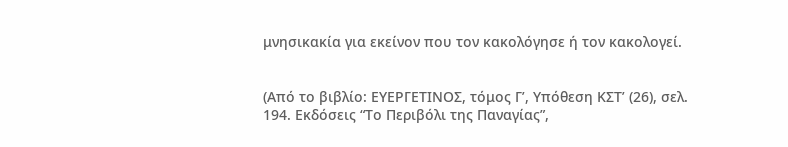μνησικακία για εκείνον που τον κακολόγησε ή τον κακολογεί.


(Από το βιβλίο: ΕΥΕΡΓΕΤΙΝΟΣ, τόμος Γ’, Υπόθεση ΚΣΤ’ (26), σελ. 194. Εκδόσεις “Το Περιβόλι της Παναγίας”,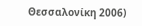Θεσσαλονίκη 2006)